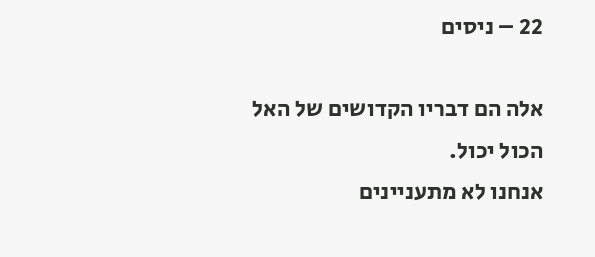22 – ניסים

אלה הם דבריו הקדושים של האל הכול יכול.
אנחנו לא מתעניינים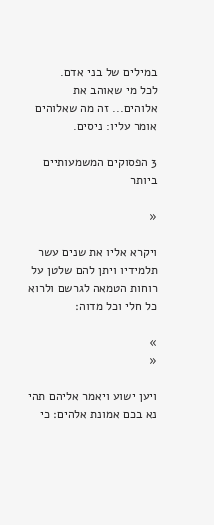במילים של בני אדם.
לכל מי שאוהב את אלוהים... זה מה שאלוהים אומר עליו: ניסים.

3 הפסוקים המשמעותיים ביותר

«

ויקרא אליו את שנים עשר תלמידיו ויתן להם שלטן על רוחות הטמאה לגרשם ולרוא כל חלי וכל מדוה׃

»
«

ויען ישוע ויאמר אליהם תהי נא בכם אמונת אלהים׃ כי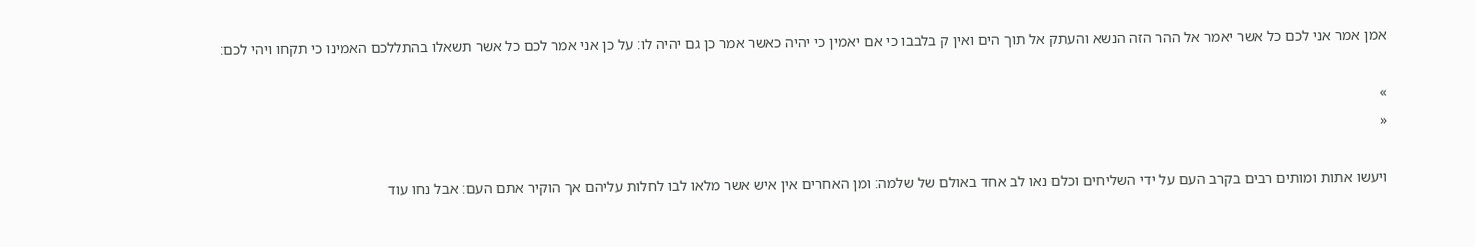אמן אמר אני לכם כל אשר יאמר אל ההר הזה הנשא והעתק אל תוך הים ואין ק בלבבו כי אם יאמין כי יהיה כאשר אמר כן גם יהיה לו׃ על כן אני אמר לכם כל אשר תשאלו בהתללכם האמינו כי תקחו ויהי לכם׃

»
«

ויעשו אתות ומותים רבים בקרב העם על ידי השליחים וכלם נאו לב אחד באולם של שלמה׃ ומן האחרים אין איש אשר מלאו לבו לחלות עליהם אך הוקיר אתם העם׃ אבל נחו עוד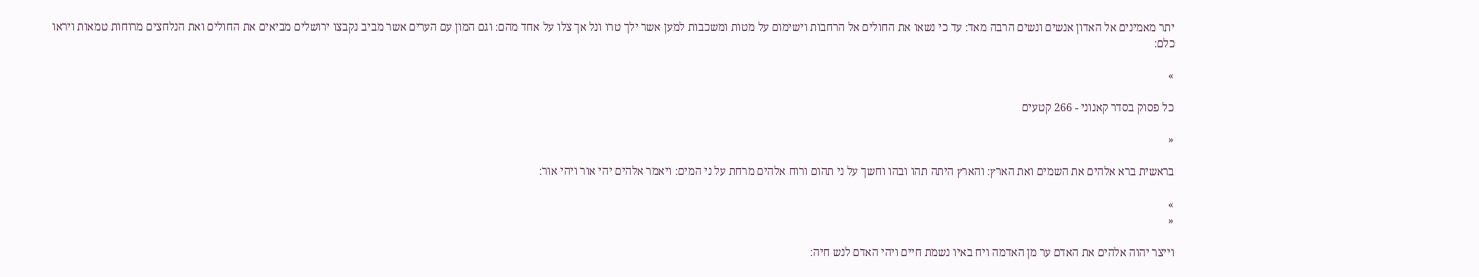יתר מאמינים אל האדון אנשים ונשים הרבה מאד׃ עד כי נשאו את החולים אל הרחבות וישימום על מטות ומשכבות למען אשר ילך טרו ונל אך צלו על אחד מהם׃ וגם המון עם הערים אשר מביב נקבצו ירושלים מביאים את החולים ואת הנלחצים מרוחות טמאות ויראו כלם׃

»

כל פסוק בסדר קאנוני - 266 קטעים

«

בראשית ברא אלהים את השמים ואת הארץ׃ והארץ היתה תהו ובהו וחשך על ני תהום ורוח אלהים מרחת על ני המים׃ ויאמר אלהים יהי אור ויהי אור׃

»
«

וייצר יהוה אלהים את האדם ער מן האדמה ויח באיו נשמת חיים ויהי האדם לנש חיה׃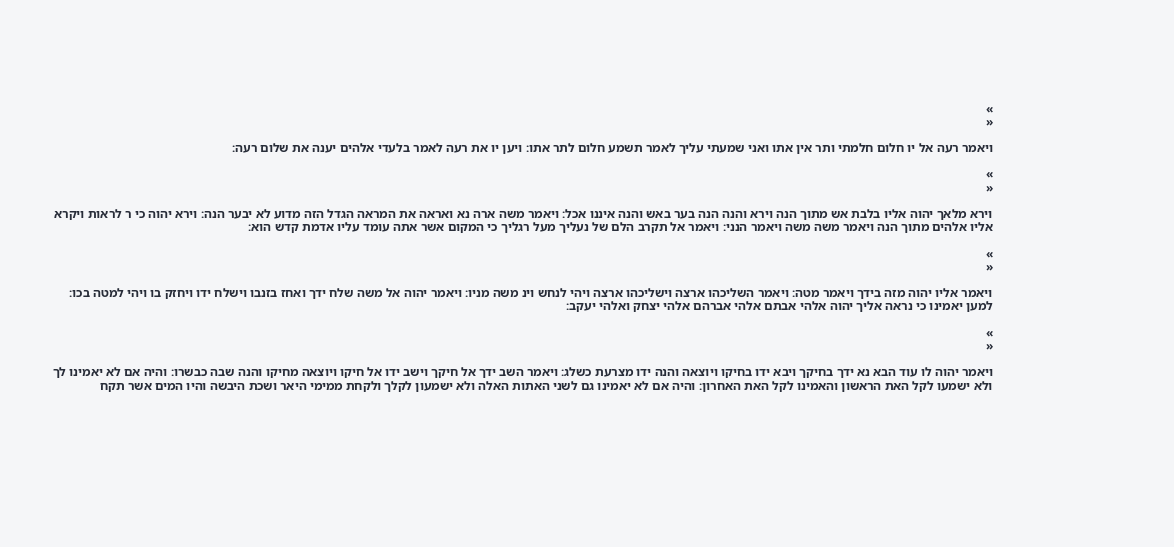»
«

ויאמר רעה אל יו חלום חלמתי ותר אין אתו ואני שמעתי עליך לאמר תשמע חלום לתר אתו׃ ויען יו את רעה לאמר בלעדי אלהים יענה את שלום רעה׃

»
«

וירא מלאך יהוה אליו בלבת אש מתוך הנה וירא והנה הנה בער באש והנה איננו אכל׃ ויאמר משה ארה נא ואראה את המראה הגדל הזה מדוע לא יבער הנה׃ וירא יהוה כי ר לראות ויקרא אליו אלהים מתוך הנה ויאמר משה משה ויאמר הנני׃ ויאמר אל תקרב הלם של נעליך מעל רגליך כי המקום אשר אתה עומד עליו אדמת קדש הוא׃

»
«

ויאמר אליו יהוה מזה בידך ויאמר מטה׃ ויאמר השליכהו ארצה וישליכהו ארצה ויהי לנחש וינ משה מניו׃ ויאמר יהוה אל משה שלח ידך ואחז בזנבו וישלח ידו ויחזק בו ויהי למטה בכו׃ למען יאמינו כי נראה אליך יהוה אלהי אבתם אלהי אברהם אלהי יצחק ואלהי יעקב׃

»
«

ויאמר יהוה לו עוד הבא נא ידך בחיקך ויבא ידו בחיקו ויוצאה והנה ידו מצרעת כשלג׃ ויאמר השב ידך אל חיקך וישב ידו אל חיקו ויוצאה מחיקו והנה שבה כבשרו׃ והיה אם לא יאמינו לך ולא ישמעו לקל האת הראשון והאמינו לקל האת האחרון׃ והיה אם לא יאמינו גם לשני האתות האלה ולא ישמעון לקלך ולקחת ממימי היאר ושכת היבשה והיו המים אשר תקח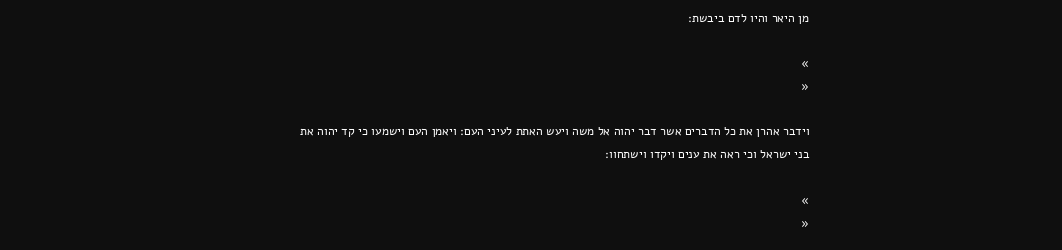מן היאר והיו לדם ביבשת׃

»
«

וידבר אהרן את כל הדברים אשר דבר יהוה אל משה ויעש האתת לעיני העם׃ ויאמן העם וישמעו כי קד יהוה את בני ישראל וכי ראה את ענים ויקדו וישתחוו׃

»
«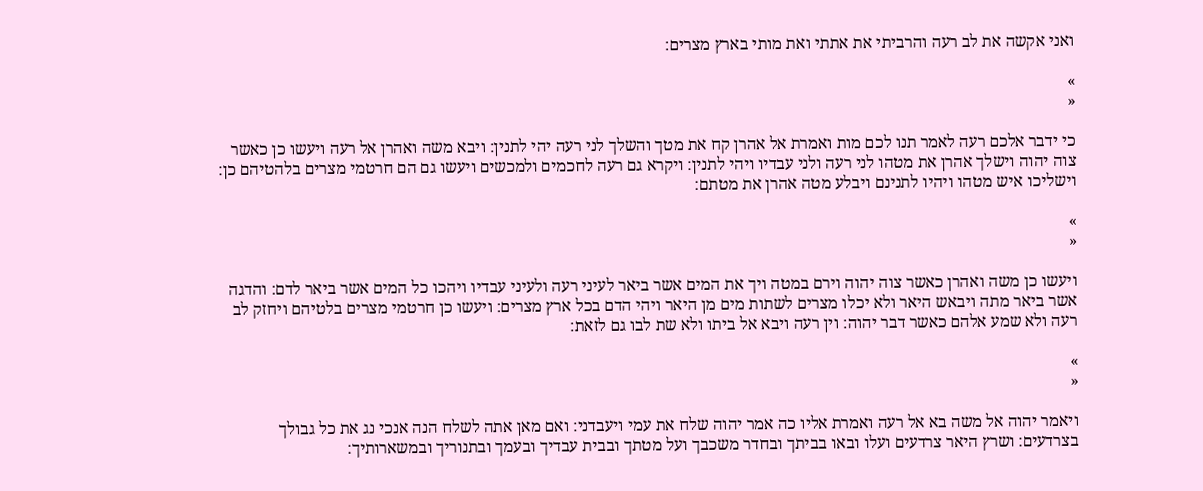ואני אקשה את לב רעה והרביתי את אתתי ואת מותי בארץ מצרים׃

»
«

כי ידבר אלכם רעה לאמר תנו לכם מות ואמרת אל אהרן קח את מטך והשלך לני רעה יהי לתנין׃ ויבא משה ואהרן אל רעה ויעשו כן כאשר צוה יהוה וישלך אהרן את מטהו לני רעה ולני עבדיו ויהי לתנין׃ ויקרא גם רעה לחכמים ולמכשים ויעשו גם הם חרטמי מצרים בלהטיהם כן׃ וישליכו איש מטהו ויהיו לתנינם ויבלע מטה אהרן את מטתם׃

»
«

ויעשו כן משה ואהרן כאשר צוה יהוה וירם במטה ויך את המים אשר ביאר לעיני רעה ולעיני עבדיו ויהכו כל המים אשר ביאר לדם׃ והדגה אשר ביאר מתה ויבאש היאר ולא יכלו מצרים לשתות מים מן היאר ויהי הדם בכל ארץ מצרים׃ ויעשו כן חרטמי מצרים בלטיהם ויחזק לב רעה ולא שמע אלהם כאשר דבר יהוה׃ וין רעה ויבא אל ביתו ולא שת לבו גם לזאת׃

»
«

ויאמר יהוה אל משה בא אל רעה ואמרת אליו כה אמר יהוה שלח את עמי ויעבדני׃ ואם מאן אתה לשלח הנה אנכי נג את כל גבולך בצרדעים׃ ושרץ היאר צרדעים ועלו ובאו בביתך ובחדר משכבך ועל מטתך ובבית עבדיך ובעמך ובתנוריך ובמשארותיך׃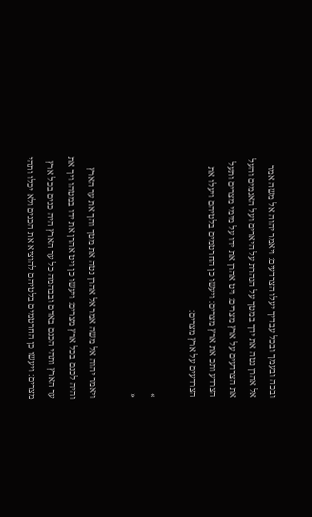ובכה ובעמך ובכל עבדיך יעלו הצרדעים׃ ויאמר יהוה אל משה אמר אל אהרן נטה את ידך במטך על הנהרת על היארים ועל האגמים והעל את הצרדעים על ארץ מצרים׃ ויט אהרן את ידו על מימי מצרים ותעל הצרדע ותכ את ארץ מצרים׃ ויעשו כן החרטמים בלטיהם ויעלו את הצרדעים על ארץ מצרים׃

»
«

ויאמר יהוה אל משה אמר אל אהרן נטה את מטך והך את ער הארץ והיה לכנם בכל ארץ מצרים׃ ויעשו כן ויט אהרן את ידו במטהו ויך את ער הארץ ותהי הכנם באדם ובבהמה כל ער הארץ היה כנים בכל ארץ מצרים׃ ויעשו כן החרטמים בלטיהם להוציא את הכנים ולא יכלו ותהי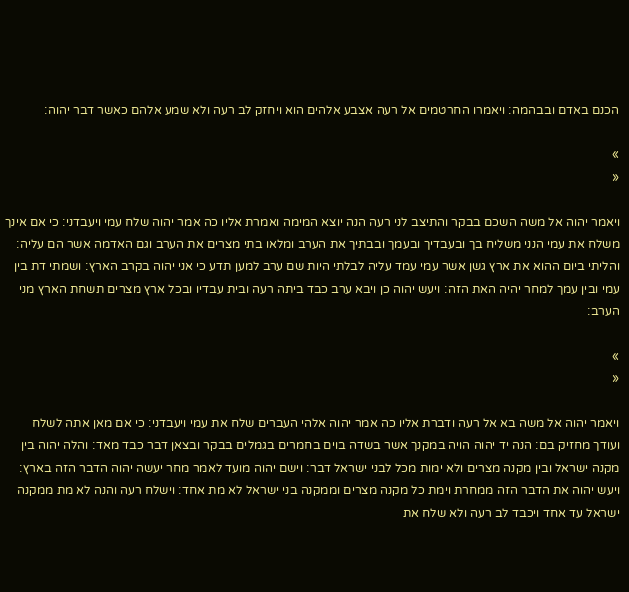הכנם באדם ובבהמה׃ ויאמרו החרטמים אל רעה אצבע אלהים הוא ויחזק לב רעה ולא שמע אלהם כאשר דבר יהוה׃

»
«

ויאמר יהוה אל משה השכם בבקר והתיצב לני רעה הנה יוצא המימה ואמרת אליו כה אמר יהוה שלח עמי ויעבדני׃ כי אם אינך משלח את עמי הנני משליח בך ובעבדיך ובעמך ובבתיך את הערב ומלאו בתי מצרים את הערב וגם האדמה אשר הם עליה׃ והליתי ביום ההוא את ארץ גשן אשר עמי עמד עליה לבלתי היות שם ערב למען תדע כי אני יהוה בקרב הארץ׃ ושמתי דת בין עמי ובין עמך למחר יהיה האת הזה׃ ויעש יהוה כן ויבא ערב כבד ביתה רעה ובית עבדיו ובכל ארץ מצרים תשחת הארץ מני הערב׃

»
«

ויאמר יהוה אל משה בא אל רעה ודברת אליו כה אמר יהוה אלהי העברים שלח את עמי ויעבדני׃ כי אם מאן אתה לשלח ועודך מחזיק בם׃ הנה יד יהוה הויה במקנך אשר בשדה בוים בחמרים בגמלים בבקר ובצאן דבר כבד מאד׃ והלה יהוה בין מקנה ישראל ובין מקנה מצרים ולא ימות מכל לבני ישראל דבר׃ וישם יהוה מועד לאמר מחר יעשה יהוה הדבר הזה בארץ׃ ויעש יהוה את הדבר הזה ממחרת וימת כל מקנה מצרים וממקנה בני ישראל לא מת אחד׃ וישלח רעה והנה לא מת ממקנה ישראל עד אחד ויכבד לב רעה ולא שלח את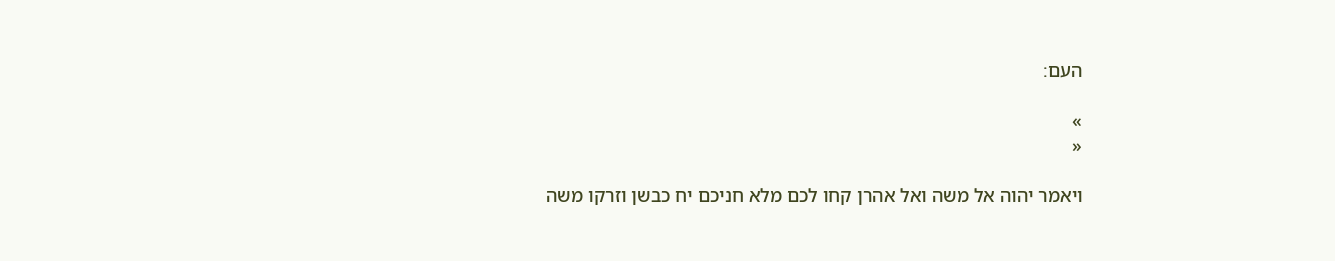העם׃

»
«

ויאמר יהוה אל משה ואל אהרן קחו לכם מלא חניכם יח כבשן וזרקו משה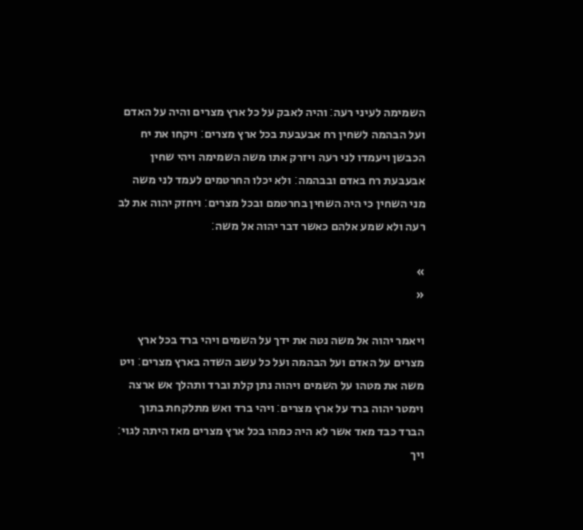השמימה לעיני רעה׃ והיה לאבק על כל ארץ מצרים והיה על האדם ועל הבהמה לשחין רח אבעבעת בכל ארץ מצרים׃ ויקחו את יח הכבשן ויעמדו לני רעה ויזרק אתו משה השמימה ויהי שחין אבעבעת רח באדם ובבהמה׃ ולא יכלו החרטמים לעמד לני משה מני השחין כי היה השחין בחרטמם ובכל מצרים׃ ויחזק יהוה את לב רעה ולא שמע אלהם כאשר דבר יהוה אל משה׃

»
«

ויאמר יהוה אל משה נטה את ידך על השמים ויהי ברד בכל ארץ מצרים על האדם ועל הבהמה ועל כל עשב השדה בארץ מצרים׃ ויט משה את מטהו על השמים ויהוה נתן קלת וברד ותהלך אש ארצה וימטר יהוה ברד על ארץ מצרים׃ ויהי ברד ואש מתלקחת בתוך הברד כבד מאד אשר לא היה כמהו בכל ארץ מצרים מאז היתה לגוי׃ ויך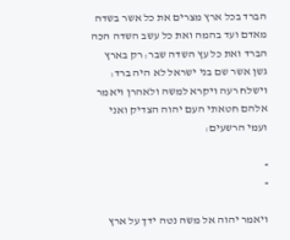הברד בכל ארץ מצרים את כל אשר בשדה מאדם ועד בהמה ואת כל עשב השדה הכה הברד ואת כל עץ השדה שבר׃ רק בארץ גשן אשר שם בני ישראל לא היה ברד׃ וישלח רעה ויקרא למשה ולאהרן ויאמר אלהם חטאתי העם יהוה הצדיק ואני ועמי הרשעים׃

»
«

ויאמר יהוה אל משה נטה ידך על ארץ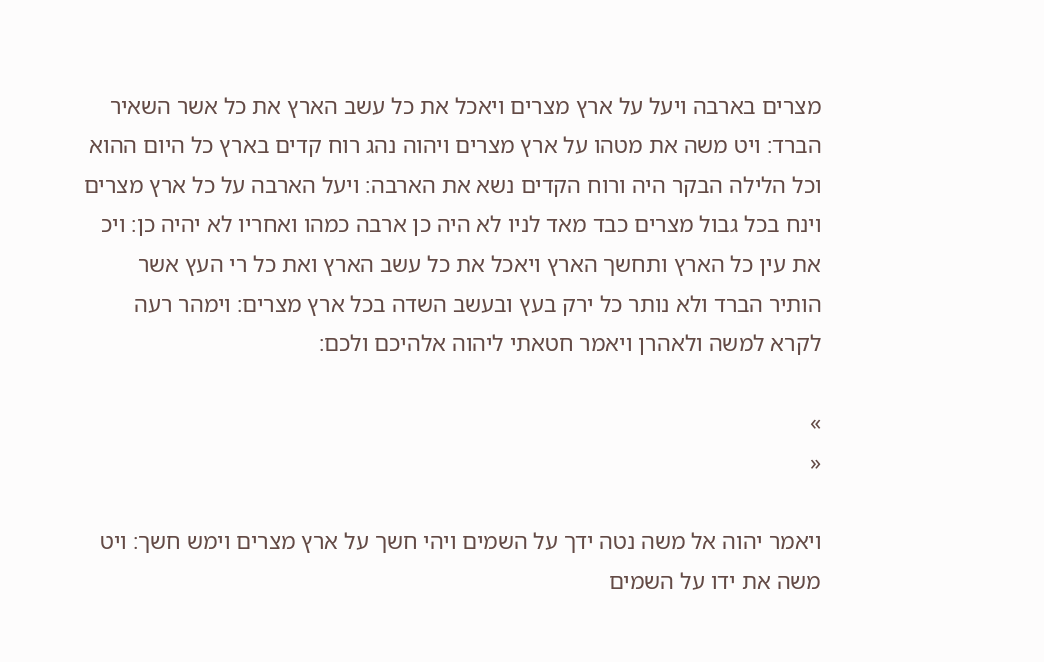מצרים בארבה ויעל על ארץ מצרים ויאכל את כל עשב הארץ את כל אשר השאיר הברד׃ ויט משה את מטהו על ארץ מצרים ויהוה נהג רוח קדים בארץ כל היום ההוא וכל הלילה הבקר היה ורוח הקדים נשא את הארבה׃ ויעל הארבה על כל ארץ מצרים וינח בכל גבול מצרים כבד מאד לניו לא היה כן ארבה כמהו ואחריו לא יהיה כן׃ ויכ את עין כל הארץ ותחשך הארץ ויאכל את כל עשב הארץ ואת כל רי העץ אשר הותיר הברד ולא נותר כל ירק בעץ ובעשב השדה בכל ארץ מצרים׃ וימהר רעה לקרא למשה ולאהרן ויאמר חטאתי ליהוה אלהיכם ולכם׃

»
«

ויאמר יהוה אל משה נטה ידך על השמים ויהי חשך על ארץ מצרים וימש חשך׃ ויט משה את ידו על השמים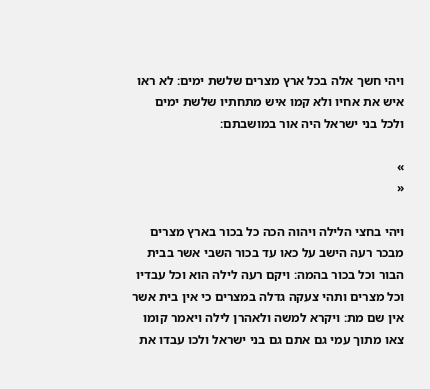ויהי חשך אלה בכל ארץ מצרים שלשת ימים׃ לא ראו איש את אחיו ולא קמו איש מתחתיו שלשת ימים ולכל בני ישראל היה אור במושבתם׃

»
«

ויהי בחצי הלילה ויהוה הכה כל בכור בארץ מצרים מבכר רעה הישב על כאו עד בכור השבי אשר בבית הבור וכל בכור בהמה׃ ויקם רעה לילה הוא וכל עבדיו וכל מצרים ותהי צעקה גדלה במצרים כי אין בית אשר אין שם מת׃ ויקרא למשה ולאהרן לילה ויאמר קומו צאו מתוך עמי גם אתם גם בני ישראל ולכו עבדו את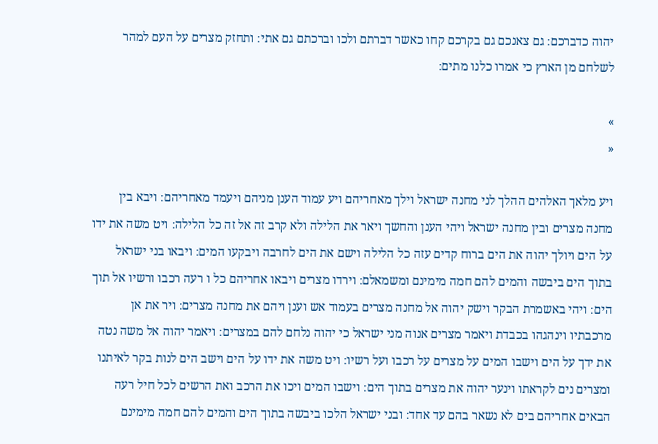יהוה כדברכם׃ גם צאנכם גם בקרכם קחו כאשר דברתם ולכו וברכתם גם אתי׃ ותחזק מצרים על העם למהר לשלחם מן הארץ כי אמרו כלנו מתים׃

»
«

ויע מלאך האלהים ההלך לני מחנה ישראל וילך מאחריהם ויע עמוד הענן מניהם ויעמד מאחריהם׃ ויבא בין מחנה מצרים ובין מחנה ישראל ויהי הענן והחשך ויאר את הלילה ולא קרב זה אל זה כל הלילה׃ ויט משה את ידו על הים ויולך יהוה את הים ברוח קדים עזה כל הלילה וישם את הים לחרבה ויבקעו המים׃ ויבאו בני ישראל בתוך הים ביבשה והמים להם חמה מימינם ומשמאלם׃ וירדו מצרים ויבאו אחריהם כל ו רעה רכבו ורשיו אל תוך הים׃ ויהי באשמרת הבקר וישק יהוה אל מחנה מצרים בעמוד אש וענן ויהם את מחנה מצרים׃ ויר את אן מרכבתיו וינהגהו בכבדת ויאמר מצרים אנוה מני ישראל כי יהוה נלחם להם במצרים׃ ויאמר יהוה אל משה נטה את ידך על הים וישבו המים על מצרים על רכבו ועל רשיו׃ ויט משה את ידו על הים וישב הים לנות בקר לאיתנו ומצרים נים לקראתו וינער יהוה את מצרים בתוך הים׃ וישבו המים ויכו את הרכב ואת הרשים לכל חיל רעה הבאים אחריהם בים לא נשאר בהם עד אחד׃ ובני ישראל הלכו ביבשה בתוך הים והמים להם חמה מימינם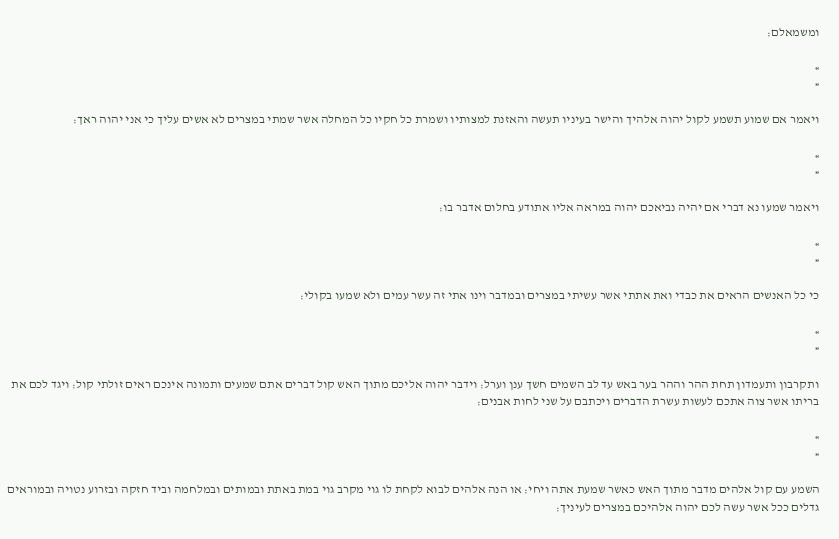ומשמאלם׃

»
«

ויאמר אם שמוע תשמע לקול יהוה אלהיך והישר בעיניו תעשה והאזנת למצותיו ושמרת כל חקיו כל המחלה אשר שמתי במצרים לא אשים עליך כי אני יהוה ראך׃

»
«

ויאמר שמעו נא דברי אם יהיה נביאכם יהוה במראה אליו אתודע בחלום אדבר בו׃

»
«

כי כל האנשים הראים את כבדי ואת אתתי אשר עשיתי במצרים ובמדבר וינו אתי זה עשר עמים ולא שמעו בקולי׃

»
«

ותקרבון ותעמדון תחת ההר וההר בער באש עד לב השמים חשך ענן וערל׃ וידבר יהוה אליכם מתוך האש קול דברים אתם שמעים ותמונה אינכם ראים זולתי קול׃ ויגד לכם את בריתו אשר צוה אתכם לעשות עשרת הדברים ויכתבם על שני לחות אבנים׃

»
«

השמע עם קול אלהים מדבר מתוך האש כאשר שמעת אתה ויחי׃ או הנה אלהים לבוא לקחת לו גוי מקרב גוי במת באתת ובמותים ובמלחמה וביד חזקה ובזרוע נטויה ובמוראים גדלים ככל אשר עשה לכם יהוה אלהיכם במצרים לעיניך׃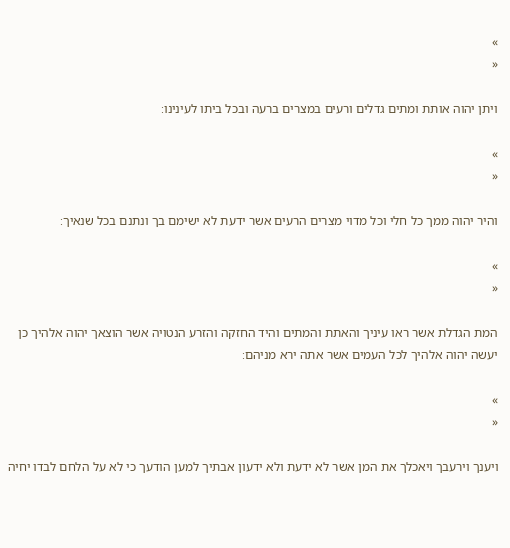»
«

ויתן יהוה אותת ומתים גדלים ורעים במצרים ברעה ובכל ביתו לעינינו׃

»
«

והיר יהוה ממך כל חלי וכל מדוי מצרים הרעים אשר ידעת לא ישימם בך ונתנם בכל שנאיך׃

»
«

המת הגדלת אשר ראו עיניך והאתת והמתים והיד החזקה והזרע הנטויה אשר הוצאך יהוה אלהיך כן יעשה יהוה אלהיך לכל העמים אשר אתה ירא מניהם׃

»
«

ויענך וירעבך ויאכלך את המן אשר לא ידעת ולא ידעון אבתיך למען הודעך כי לא על הלחם לבדו יחיה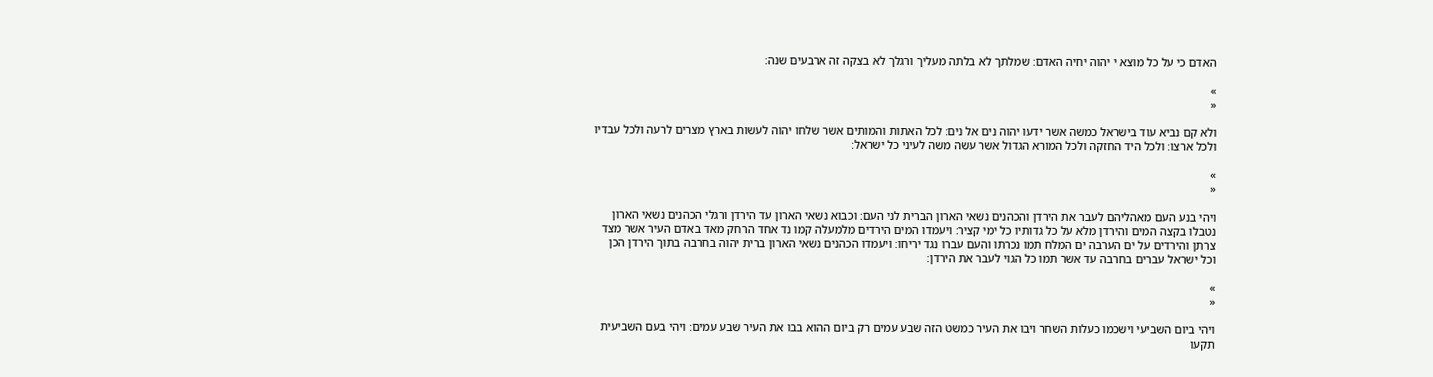האדם כי על כל מוצא י יהוה יחיה האדם׃ שמלתך לא בלתה מעליך ורגלך לא בצקה זה ארבעים שנה׃

»
«

ולא קם נביא עוד בישראל כמשה אשר ידעו יהוה נים אל נים׃ לכל האתות והמותים אשר שלחו יהוה לעשות בארץ מצרים לרעה ולכל עבדיו ולכל ארצו׃ ולכל היד החזקה ולכל המורא הגדול אשר עשה משה לעיני כל ישראל׃

»
«

ויהי בנע העם מאהליהם לעבר את הירדן והכהנים נשאי הארון הברית לני העם׃ וכבוא נשאי הארון עד הירדן ורגלי הכהנים נשאי הארון נטבלו בקצה המים והירדן מלא על כל גדותיו כל ימי קציר׃ ויעמדו המים הירדים מלמעלה קמו נד אחד הרחק מאד באדם העיר אשר מצד צרתן והירדים על ים הערבה ים המלח תמו נכרתו והעם עברו נגד יריחו׃ ויעמדו הכהנים נשאי הארון ברית יהוה בחרבה בתוך הירדן הכן וכל ישראל עברים בחרבה עד אשר תמו כל הגוי לעבר את הירדן׃

»
«

ויהי ביום השביעי וישכמו כעלות השחר ויבו את העיר כמשט הזה שבע עמים רק ביום ההוא בבו את העיר שבע עמים׃ ויהי בעם השביעית תקעו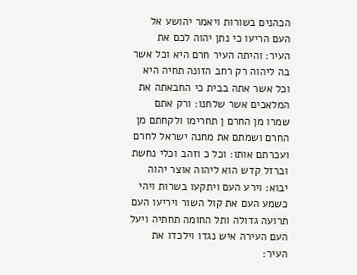הכהנים בשורות ויאמר יהושע אל העם הריעו כי נתן יהוה לכם את העיר׃ והיתה העיר חרם היא וכל אשר בה ליהוה רק רחב הזונה תחיה היא וכל אשר אתה בבית כי החבאתה את המלאכים אשר שלחנו׃ ורק אתם שמרו מן החרם ן תחרימו ולקחתם מן החרם ושמתם את מחנה ישראל לחרם ועכרתם אותו׃ וכל כ וזהב וכלי נחשת וברזל קדש הוא ליהוה אוצר יהוה יבוא׃ וירע העם ויתקעו בשרות ויהי כשמע העם את קול השור ויריעו העם תרועה גדולה ותל החומה תחתיה ויעל העם העירה איש נגדו וילכדו את העיר׃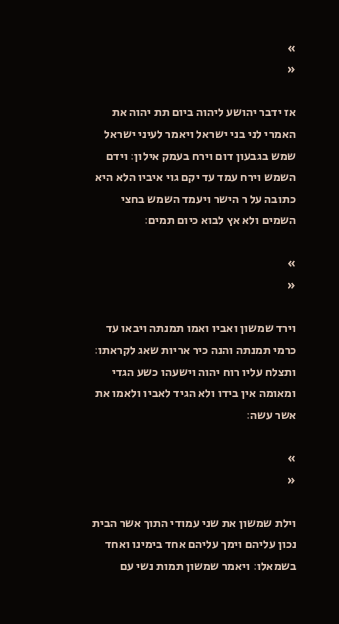»
«

אז ידבר יהושע ליהוה ביום תת יהוה את האמרי לני בני ישראל ויאמר לעיני ישראל שמש בגבעון דום וירח בעמק אילון׃ וידם השמש וירח עמד עד יקם גוי איביו הלא היא כתובה על ר הישר ויעמד השמש בחצי השמים ולא אץ לבוא כיום תמים׃

»
«

וירד שמשון ואביו ואמו תמנתה ויבאו עד כרמי תמנתה והנה כיר אריות שאג לקראתו׃ ותצלח עליו רוח יהוה וישעהו כשע הגדי ומאומה אין בידו ולא הגיד לאביו ולאמו את אשר עשה׃

»
«

וילת שמשון את שני עמודי התוך אשר הבית נכון עליהם וימך עליהם אחד בימינו ואחד בשמאלו׃ ויאמר שמשון תמות נשי עם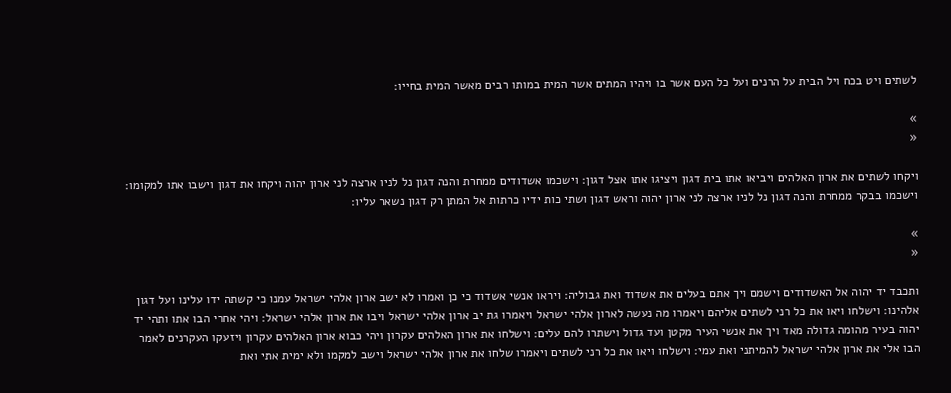לשתים ויט בכח ויל הבית על הרנים ועל כל העם אשר בו ויהיו המתים אשר המית במותו רבים מאשר המית בחייו׃

»
«

ויקחו לשתים את ארון האלהים ויביאו אתו בית דגון ויציגו אתו אצל דגון׃ וישכמו אשדודים ממחרת והנה דגון נל לניו ארצה לני ארון יהוה ויקחו את דגון וישבו אתו למקומו׃ וישכמו בבקר ממחרת והנה דגון נל לניו ארצה לני ארון יהוה וראש דגון ושתי כות ידיו כרתות אל המתן רק דגון נשאר עליו׃

»
«

ותכבד יד יהוה אל האשדודים וישמם ויך אתם בעלים את אשדוד ואת גבוליה׃ ויראו אנשי אשדוד כי כן ואמרו לא ישב ארון אלהי ישראל עמנו כי קשתה ידו עלינו ועל דגון אלהינו׃ וישלחו ויאו את כל רני לשתים אליהם ויאמרו מה נעשה לארון אלהי ישראל ויאמרו גת יב ארון אלהי ישראל ויבו את ארון אלהי ישראל׃ ויהי אחרי הבו אתו ותהי יד יהוה בעיר מהומה גדולה מאד ויך את אנשי העיר מקטן ועד גדול וישתרו להם עלים׃ וישלחו את ארון האלהים עקרון ויהי כבוא ארון האלהים עקרון ויזעקו העקרנים לאמר הבו אלי את ארון אלהי ישראל להמיתני ואת עמי׃ וישלחו ויאו את כל רני לשתים ויאמרו שלחו את ארון אלהי ישראל וישב למקמו ולא ימית אתי ואת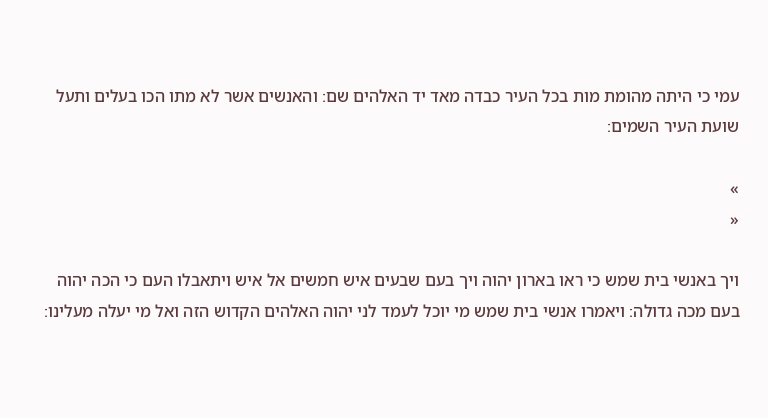עמי כי היתה מהומת מות בכל העיר כבדה מאד יד האלהים שם׃ והאנשים אשר לא מתו הכו בעלים ותעל שועת העיר השמים׃

»
«

ויך באנשי בית שמש כי ראו בארון יהוה ויך בעם שבעים איש חמשים אל איש ויתאבלו העם כי הכה יהוה בעם מכה גדולה׃ ויאמרו אנשי בית שמש מי יוכל לעמד לני יהוה האלהים הקדוש הזה ואל מי יעלה מעלינו׃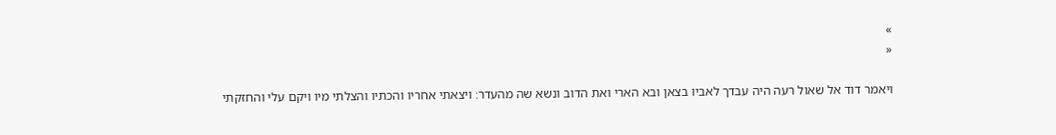»
«

ויאמר דוד אל שאול רעה היה עבדך לאביו בצאן ובא הארי ואת הדוב ונשא שה מהעדר׃ ויצאתי אחריו והכתיו והצלתי מיו ויקם עלי והחזקתי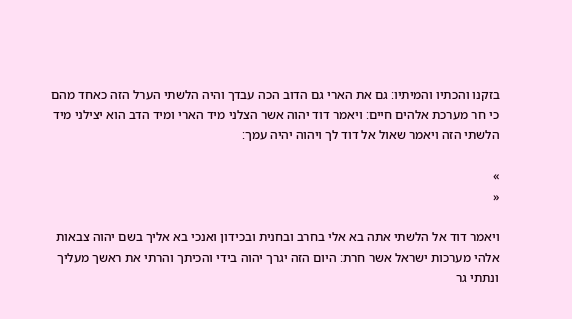בזקנו והכתיו והמיתיו׃ גם את הארי גם הדוב הכה עבדך והיה הלשתי הערל הזה כאחד מהם כי חר מערכת אלהים חיים׃ ויאמר דוד יהוה אשר הצלני מיד הארי ומיד הדב הוא יצילני מיד הלשתי הזה ויאמר שאול אל דוד לך ויהוה יהיה עמך׃

»
«

ויאמר דוד אל הלשתי אתה בא אלי בחרב ובחנית ובכידון ואנכי בא אליך בשם יהוה צבאות אלהי מערכות ישראל אשר חרת׃ היום הזה יגרך יהוה בידי והכיתך והרתי את ראשך מעליך ונתתי גר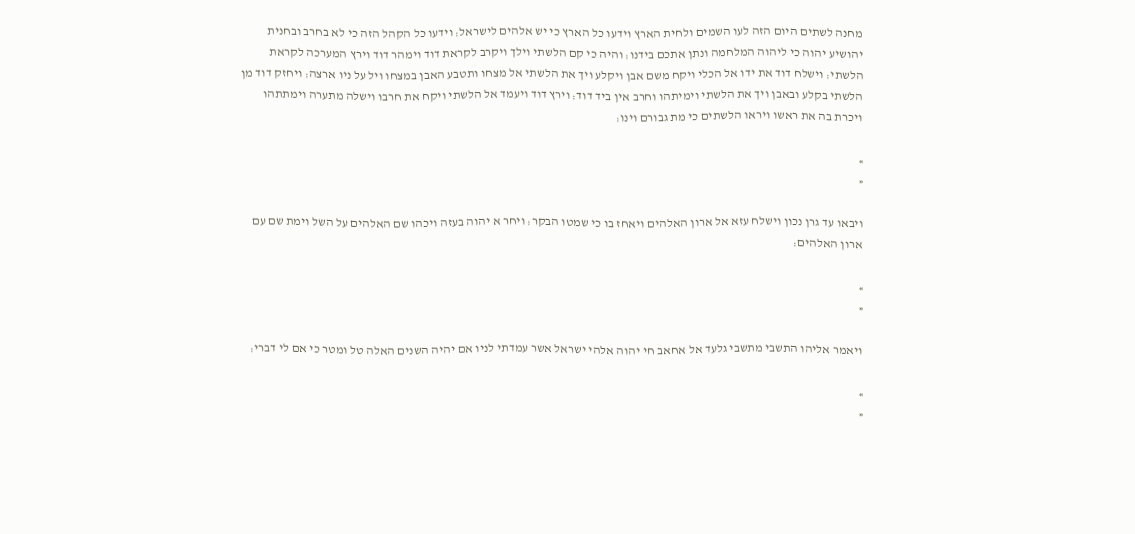מחנה לשתים היום הזה לעו השמים ולחית הארץ וידעו כל הארץ כי יש אלהים לישראל׃ וידעו כל הקהל הזה כי לא בחרב ובחנית יהושיע יהוה כי ליהוה המלחמה ונתן אתכם בידנו׃ והיה כי קם הלשתי וילך ויקרב לקראת דוד וימהר דוד וירץ המערכה לקראת הלשתי׃ וישלח דוד את ידו אל הכלי ויקח משם אבן ויקלע ויך את הלשתי אל מצחו ותטבע האבן במצחו ויל על ניו ארצה׃ ויחזק דוד מן הלשתי בקלע ובאבן ויך את הלשתי וימיתהו וחרב אין ביד דוד׃ וירץ דוד ויעמד אל הלשתי ויקח את חרבו וישלה מתערה וימתתהו ויכרת בה את ראשו ויראו הלשתים כי מת גבורם וינו׃

»
«

ויבאו עד גרן נכון וישלח עזא אל ארון האלהים ויאחז בו כי שמטו הבקר׃ ויחר א יהוה בעזה ויכהו שם האלהים על השל וימת שם עם ארון האלהים׃

»
«

ויאמר אליהו התשבי מתשבי גלעד אל אחאב חי יהוה אלהי ישראל אשר עמדתי לניו אם יהיה השנים האלה טל ומטר כי אם לי דברי׃

»
«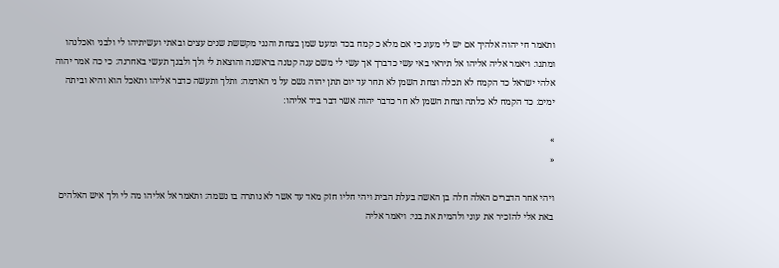ותאמר חי יהוה אלהיך אם יש לי מעוג כי אם מלא כ קמח בכד ומעט שמן בצחת והנני מקששת שנים עצים ובאתי ועשיתיהו לי ולבני ואכלנהו ומתנו׃ ויאמר אליה אליהו אל תיראי באי עשי כדברך אך עשי לי משם עגה קטנה בראשנה והוצאת לי ולך ולבנך תעשי באחרנה׃ כי כה אמר יהוה אלהי ישראל כד הקמח לא תכלה וצחת השמן לא תחר עד יום תתן יהוה גשם על ני האדמה׃ ותלך ותעשה כדבר אליהו ותאכל הוא והיא וביתה ימים׃ כד הקמח לא כלתה וצחת השמן לא חר כדבר יהוה אשר דבר ביד אליהו׃

»
«

ויהי אחר הדברים האלה חלה בן האשה בעלת הבית ויהי חליו חזק מאד עד אשר לא נותרה בו נשמה׃ ותאמר אל אליהו מה לי ולך איש האלהים באת אלי להזכיר את עוני ולהמית את בני׃ ויאמר אליה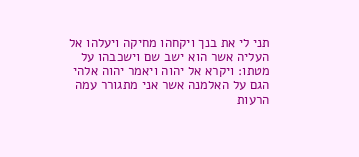תני לי את בנך ויקחהו מחיקה ויעלהו אל העליה אשר הוא ישב שם וישכבהו על מטתו׃ ויקרא אל יהוה ויאמר יהוה אלהי הגם על האלמנה אשר אני מתגורר עמה הרעות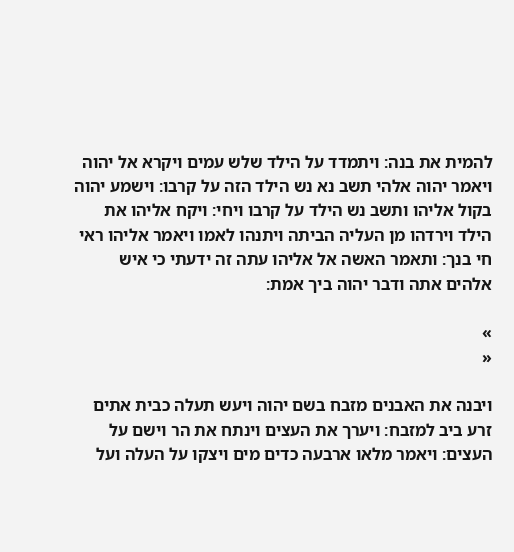להמית את בנה׃ ויתמדד על הילד שלש עמים ויקרא אל יהוה ויאמר יהוה אלהי תשב נא נש הילד הזה על קרבו׃ וישמע יהוה בקול אליהו ותשב נש הילד על קרבו ויחי׃ ויקח אליהו את הילד וירדהו מן העליה הביתה ויתנהו לאמו ויאמר אליהו ראי חי בנך׃ ותאמר האשה אל אליהו עתה זה ידעתי כי איש אלהים אתה ודבר יהוה ביך אמת׃

»
«

ויבנה את האבנים מזבח בשם יהוה ויעש תעלה כבית אתים זרע ביב למזבח׃ ויערך את העצים וינתח את הר וישם על העצים׃ ויאמר מלאו ארבעה כדים מים ויצקו על העלה ועל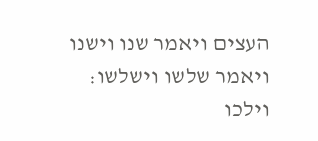העצים ויאמר שנו וישנו ויאמר שלשו וישלשו׃ וילכו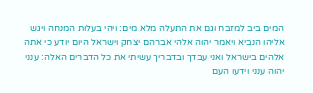המים ביב למזבח וגם את התעלה מלא מים׃ ויהי בעלות המנחה ויגש אליהו הנביא ויאמר יהוה אלהי אברהם יצחק וישראל היום יודע כי אתה אלהים בישראל ואני עבדך ובדבריך עשיתי את כל הדברים האלה׃ ענני יהוה ענני וידעו העם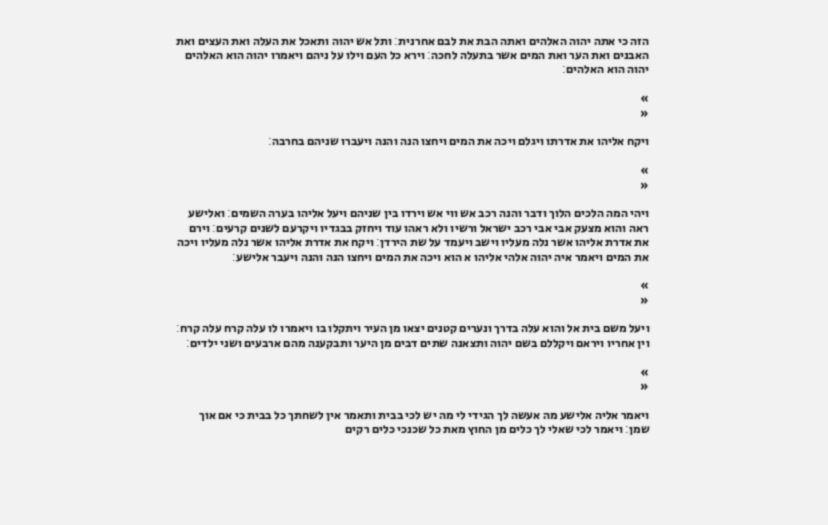הזה כי אתה יהוה האלהים ואתה הבת את לבם אחרנית׃ ותל אש יהוה ותאכל את העלה ואת העצים ואת האבנים ואת הער ואת המים אשר בתעלה לחכה׃ וירא כל העם וילו על ניהם ויאמרו יהוה הוא האלהים יהוה הוא האלהים׃

»
«

ויקח אליהו את אדרתו ויגלם ויכה את המים ויחצו הנה והנה ויעברו שניהם בחרבה׃

»
«

ויהי המה הלכים הלוך ודבר והנה רכב אש ווי אש וירדו בין שניהם ויעל אליהו בערה השמים׃ ואלישע ראה והוא מצעק אבי אבי רכב ישראל ורשיו ולא ראהו עוד ויחזק בבגדיו ויקרעם לשנים קרעים׃ וירם את אדרת אליהו אשר נלה מעליו וישב ויעמד על שת הירדן׃ ויקח את אדרת אליהו אשר נלה מעליו ויכה את המים ויאמר איה יהוה אלהי אליהו א הוא ויכה את המים ויחצו הנה והנה ויעבר אלישע׃

»
«

ויעל משם בית אל והוא עלה בדרך ונערים קטנים יצאו מן העיר ויתקלו בו ויאמרו לו עלה קרח עלה קרח׃ וין אחריו ויראם ויקללם בשם יהוה ותצאנה שתים דבים מן היער ותבקענה מהם ארבעים ושני ילדים׃

»
«

ויאמר אליה אלישע מה אעשה לך הגידי לי מה יש לכי בבית ותאמר אין לשחתך כל בבית כי אם אוך שמן׃ ויאמר לכי שאלי לך כלים מן החוץ מאת כל שכנכי כלים רקים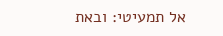אל תמעיטי׃ ובאת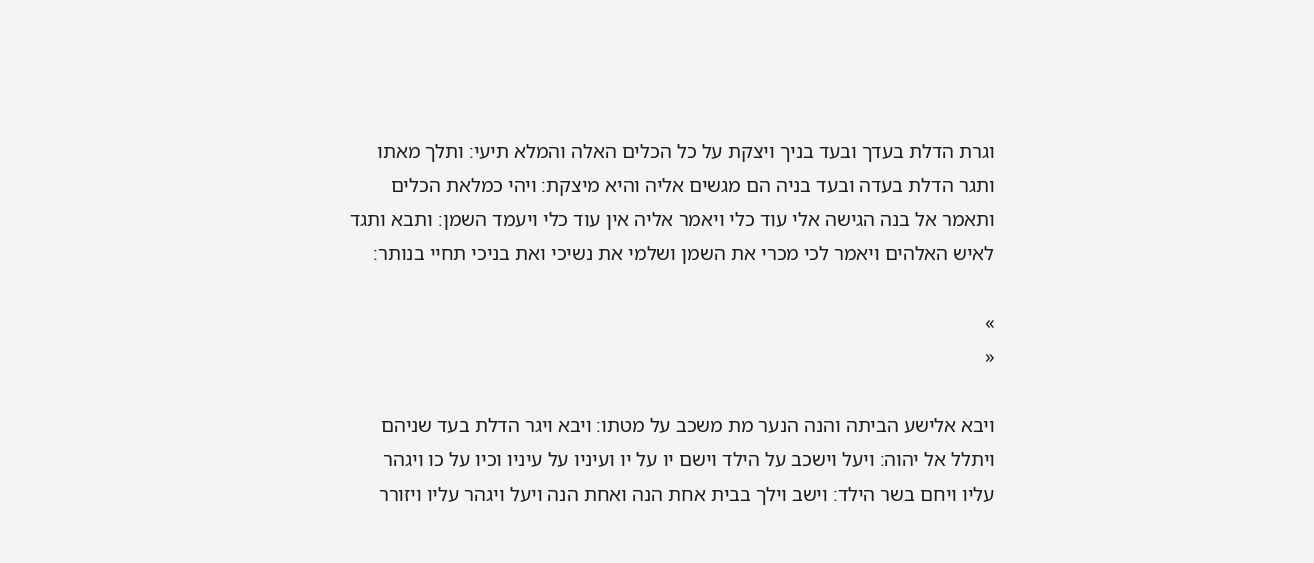וגרת הדלת בעדך ובעד בניך ויצקת על כל הכלים האלה והמלא תיעי׃ ותלך מאתו ותגר הדלת בעדה ובעד בניה הם מגשים אליה והיא מיצקת׃ ויהי כמלאת הכלים ותאמר אל בנה הגישה אלי עוד כלי ויאמר אליה אין עוד כלי ויעמד השמן׃ ותבא ותגד לאיש האלהים ויאמר לכי מכרי את השמן ושלמי את נשיכי ואת בניכי תחיי בנותר׃

»
«

ויבא אלישע הביתה והנה הנער מת משכב על מטתו׃ ויבא ויגר הדלת בעד שניהם ויתלל אל יהוה׃ ויעל וישכב על הילד וישם יו על יו ועיניו על עיניו וכיו על כו ויגהר עליו ויחם בשר הילד׃ וישב וילך בבית אחת הנה ואחת הנה ויעל ויגהר עליו ויזורר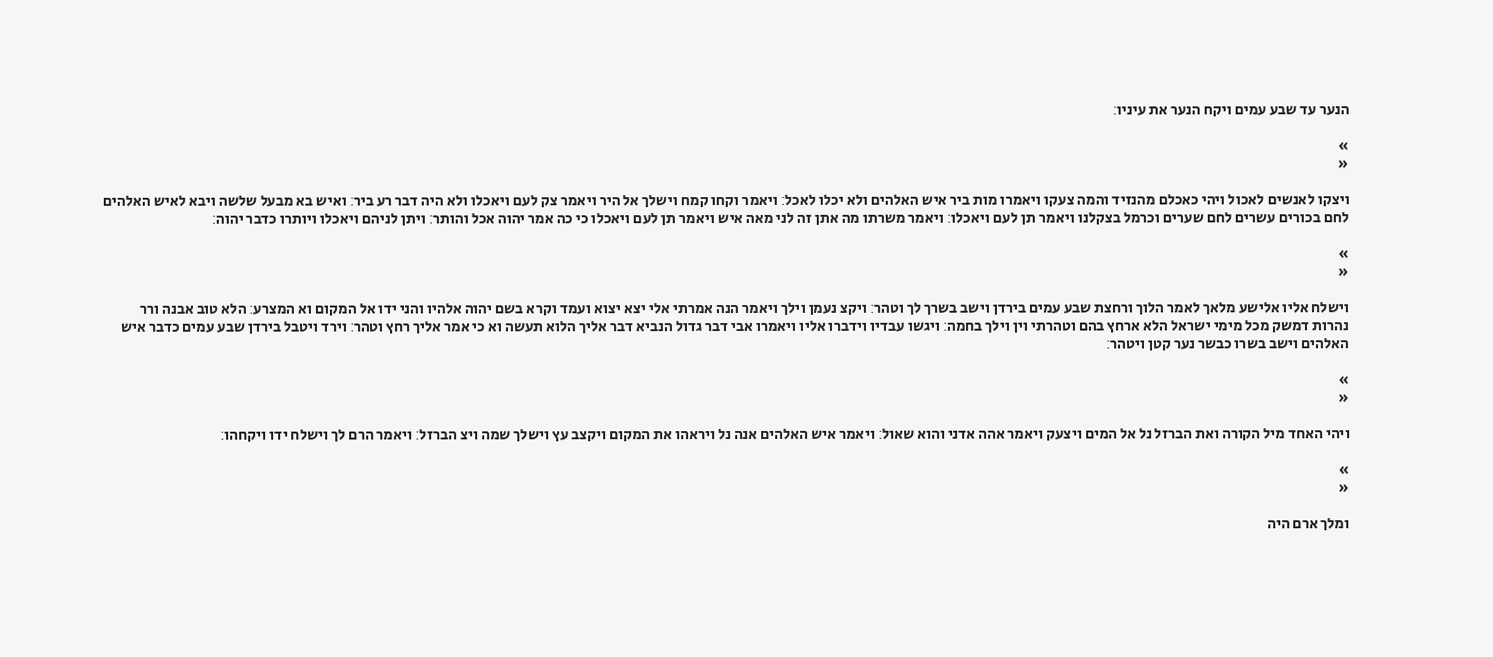הנער עד שבע עמים ויקח הנער את עיניו׃

»
«

ויצקו לאנשים לאכול ויהי כאכלם מהנזיד והמה צעקו ויאמרו מות ביר איש האלהים ולא יכלו לאכל׃ ויאמר וקחו קמח וישלך אל היר ויאמר צק לעם ויאכלו ולא היה דבר רע ביר׃ ואיש בא מבעל שלשה ויבא לאיש האלהים לחם בכורים עשרים לחם שערים וכרמל בצקלנו ויאמר תן לעם ויאכלו׃ ויאמר משרתו מה אתן זה לני מאה איש ויאמר תן לעם ויאכלו כי כה אמר יהוה אכל והותר׃ ויתן לניהם ויאכלו ויותרו כדבר יהוה׃

»
«

וישלח אליו אלישע מלאך לאמר הלוך ורחצת שבע עמים בירדן וישב בשרך לך וטהר׃ ויקצ נעמן וילך ויאמר הנה אמרתי אלי יצא יצוא ועמד וקרא בשם יהוה אלהיו והני ידו אל המקום וא המצרע׃ הלא טוב אבנה ורר נהרות דמשק מכל מימי ישראל הלא ארחץ בהם וטהרתי וין וילך בחמה׃ ויגשו עבדיו וידברו אליו ויאמרו אבי דבר גדול הנביא דבר אליך הלוא תעשה וא כי אמר אליך רחץ וטהר׃ וירד ויטבל בירדן שבע עמים כדבר איש האלהים וישב בשרו כבשר נער קטן ויטהר׃

»
«

ויהי האחד מיל הקורה ואת הברזל נל אל המים ויצעק ויאמר אהה אדני והוא שאול׃ ויאמר איש האלהים אנה נל ויראהו את המקום ויקצב עץ וישלך שמה ויצ הברזל׃ ויאמר הרם לך וישלח ידו ויקחהו׃

»
«

ומלך ארם היה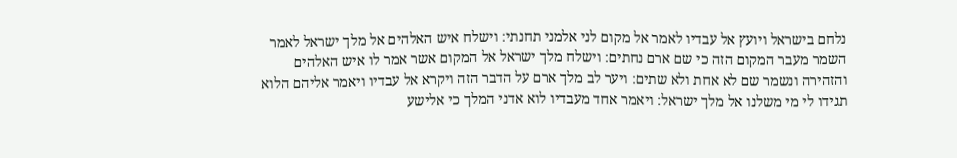נלחם בישראל ויועץ אל עבדיו לאמר אל מקום לני אלמני תחנתי׃ וישלח איש האלהים אל מלך ישראל לאמר השמר מעבר המקום הזה כי שם ארם נחתים׃ וישלח מלך ישראל אל המקום אשר אמר לו איש האלהים והזהירה ונשמר שם לא אחת ולא שתים׃ ויער לב מלך ארם על הדבר הזה ויקרא אל עבדיו ויאמר אליהם הלוא תגידו לי מי משלנו אל מלך ישראל׃ ויאמר אחד מעבדיו לוא אדני המלך כי אלישע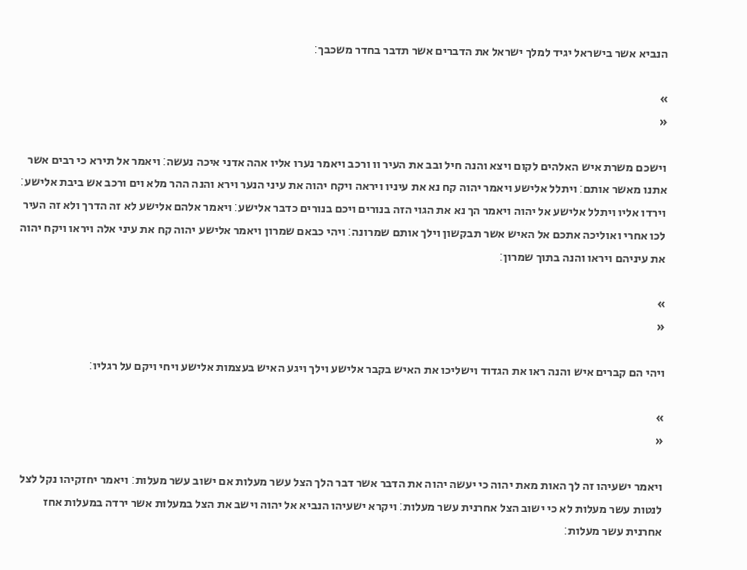הנביא אשר בישראל יגיד למלך ישראל את הדברים אשר תדבר בחדר משכבך׃

»
«

וישכם משרת איש האלהים לקום ויצא והנה חיל ובב את העיר וו ורכב ויאמר נערו אליו אהה אדני איכה נעשה׃ ויאמר אל תירא כי רבים אשר אתנו מאשר אותם׃ ויתלל אלישע ויאמר יהוה קח נא את עיניו ויראה ויקח יהוה את עיני הנער וירא והנה ההר מלא וים ורכב אש ביבת אלישע׃ וירדו אליו ויתלל אלישע אל יהוה ויאמר הך נא את הגוי הזה בנורים ויכם בנורים כדבר אלישע׃ ויאמר אלהם אלישע לא זה הדרך ולא זה העיר לכו אחרי ואוליכה אתכם אל האיש אשר תבקשון וילך אותם שמרונה׃ ויהי כבאם שמרון ויאמר אלישע יהוה קח את עיני אלה ויראו ויקח יהוה את עיניהם ויראו והנה בתוך שמרון׃

»
«

ויהי הם קברים איש והנה ראו את הגדוד וישליכו את האיש בקבר אלישע וילך ויגע האיש בעצמות אלישע ויחי ויקם על רגליו׃

»
«

ויאמר ישעיהו זה לך האות מאת יהוה כי יעשה יהוה את הדבר אשר דבר הלך הצל עשר מעלות אם ישוב עשר מעלות׃ ויאמר יחזקיהו נקל לצל לנטות עשר מעלות לא כי ישוב הצל אחרנית עשר מעלות׃ ויקרא ישעיהו הנביא אל יהוה וישב את הצל במעלות אשר ירדה במעלות אחז אחרנית עשר מעלות׃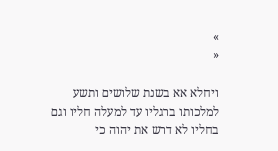»
«

ויחלא אא בשנת שלושים ותשע למלכותו ברגליו עד למעלה חליו וגם בחליו לא דרש את יהוה כי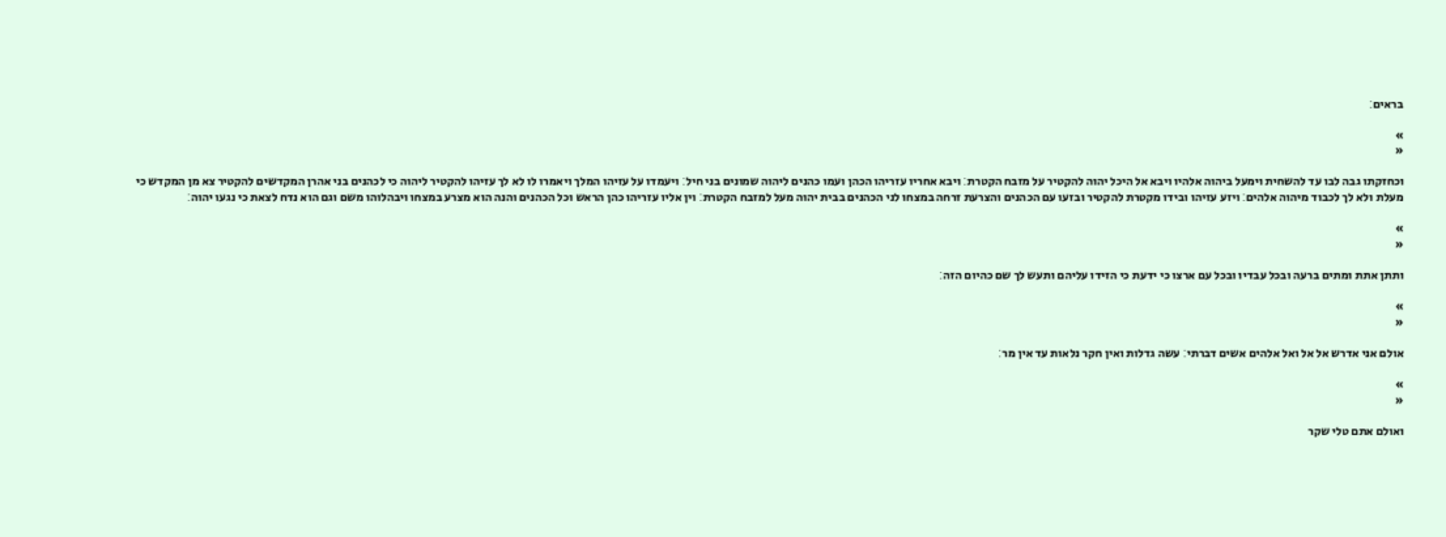בראים׃

»
«

וכחזקתו גבה לבו עד להשחית וימעל ביהוה אלהיו ויבא אל היכל יהוה להקטיר על מזבח הקטרת׃ ויבא אחריו עזריהו הכהן ועמו כהנים ליהוה שמונים בני חיל׃ ויעמדו על עזיהו המלך ויאמרו לו לא לך עזיהו להקטיר ליהוה כי לכהנים בני אהרן המקדשים להקטיר צא מן המקדש כי מעלת ולא לך לכבוד מיהוה אלהים׃ ויזע עזיהו ובידו מקטרת להקטיר ובזעו עם הכהנים והצרעת זרחה במצחו לני הכהנים בבית יהוה מעל למזבח הקטרת׃ וין אליו עזריהו כהן הראש וכל הכהנים והנה הוא מצרע במצחו ויבהלוהו משם וגם הוא נדח לצאת כי נגעו יהוה׃

»
«

ותתן אתת ומתים ברעה ובכל עבדיו ובכל עם ארצו כי ידעת כי הזידו עליהם ותעש לך שם כהיום הזה׃

»
«

אולם אני אדרש אל אל ואל אלהים אשים דברתי׃ עשה גדלות ואין חקר נלאות עד אין מר׃

»
«

ואולם אתם טלי שקר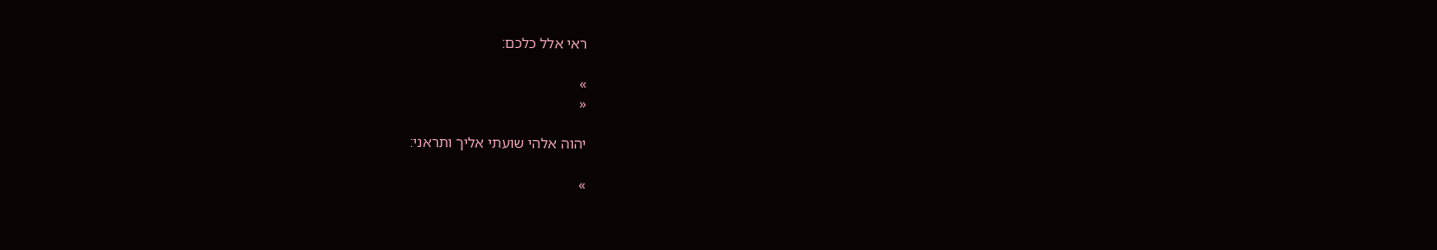ראי אלל כלכם׃

»
«

יהוה אלהי שועתי אליך ותראני׃

»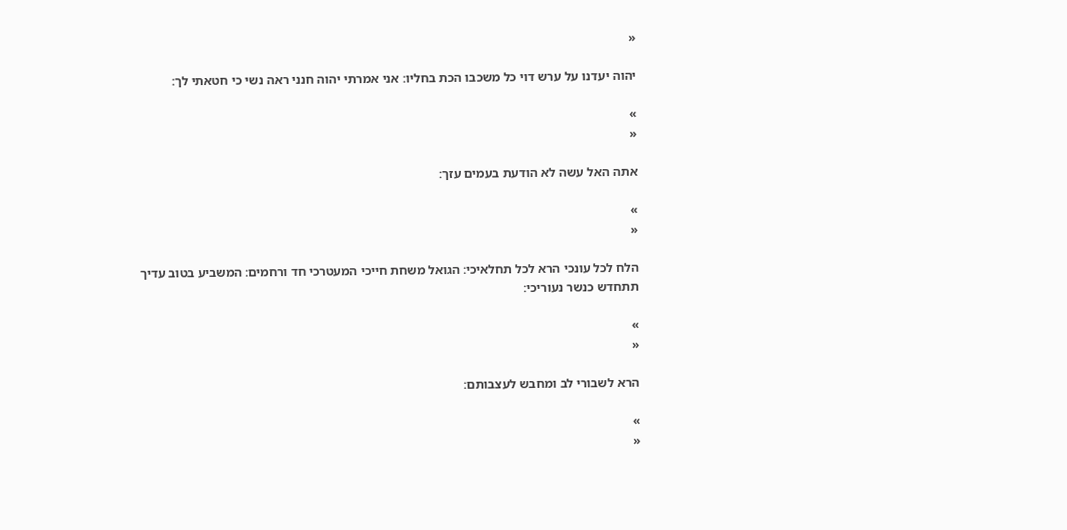«

יהוה יעדנו על ערש דוי כל משכבו הכת בחליו׃ אני אמרתי יהוה חנני ראה נשי כי חטאתי לך׃

»
«

אתה האל עשה לא הודעת בעמים עזך׃

»
«

הלח לכל עונכי הרא לכל תחלאיכי׃ הגואל משחת חייכי המעטרכי חד ורחמים׃ המשביע בטוב עדיך תתחדש כנשר נעוריכי׃

»
«

הרא לשבורי לב ומחבש לעצבותם׃

»
«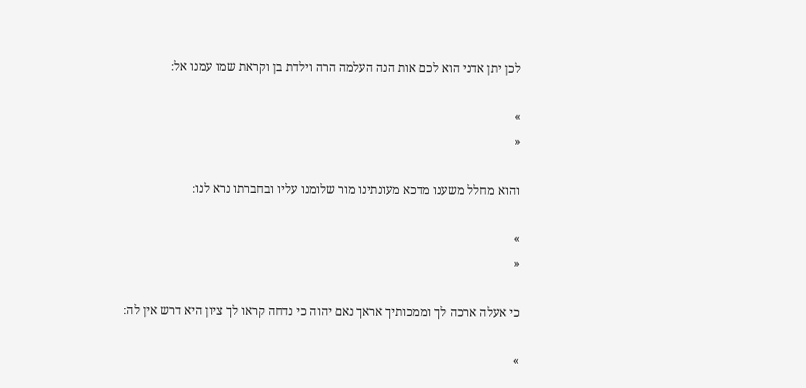לכן יתן אדני הוא לכם אות הנה העלמה הרה וילדת בן וקראת שמו עמנו אל׃

»
«

והוא מחלל משענו מדכא מעונתינו מור שלומנו עליו ובחברתו נרא לנו׃

»
«

כי אעלה ארכה לך וממכותיך אראך נאם יהוה כי נדחה קראו לך ציון היא דרש אין לה׃

»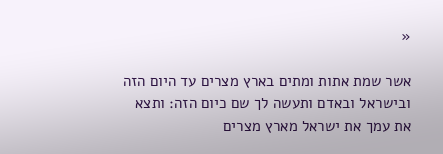«

אשר שמת אתות ומתים בארץ מצרים עד היום הזה ובישראל ובאדם ותעשה לך שם כיום הזה׃ ותצא את עמך את ישראל מארץ מצרים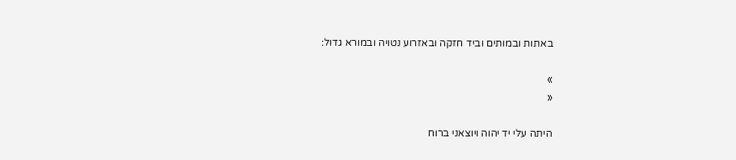באתות ובמותים וביד חזקה ובאזרוע נטויה ובמורא גדול׃

»
«

היתה עלי יד יהוה ויוצאני ברוח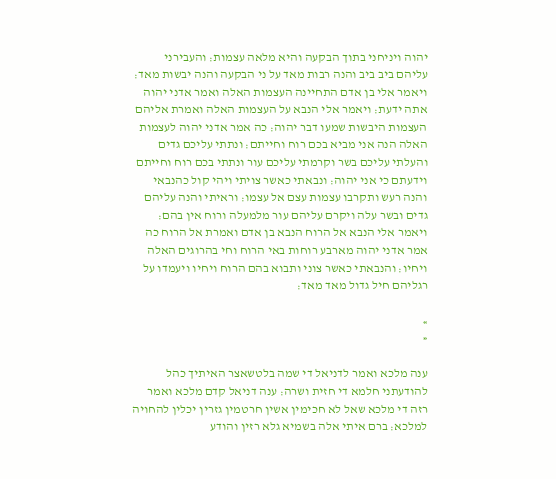יהוה ויניחני בתוך הבקעה והיא מלאה עצמות׃ והעבירני עליהם ביב ביב והנה רבות מאד על ני הבקעה והנה יבשות מאד׃ ויאמר אלי בן אדם התחיינה העצמות האלה ואמר אדני יהוה אתה ידעת׃ ויאמר אלי הנבא על העצמות האלה ואמרת אליהם העצמות היבשות שמעו דבר יהוה׃ כה אמר אדני יהוה לעצמות האלה הנה אני מביא בכם רוח וחייתם׃ ונתתי עליכם גדים והעלתי עליכם בשר וקרמתי עליכם עור ונתתי בכם רוח וחייתם וידעתם כי אני יהוה׃ ונבאתי כאשר צויתי ויהי קול כהנבאי והנה רעש ותקרבו עצמות עצם אל עצמו׃ וראיתי והנה עליהם גדים ובשר עלה ויקרם עליהם עור מלמעלה ורוח אין בהם׃ ויאמר אלי הנבא אל הרוח הנבא בן אדם ואמרת אל הרוח כה אמר אדני יהוה מארבע רוחות באי הרוח וחי בהרוגים האלה ויחיו׃ והנבאתי כאשר צוני ותבוא בהם הרוח ויחיו ויעמדו על רגליהם חיל גדול מאד מאד׃

»
«

ענה מלכא ואמר לדניאל די שמה בלטשאצר האיתיך כהל להודעתני חלמא די חזית ושרה׃ ענה דניאל קדם מלכא ואמר רזה די מלכא שאל לא חכימין אשין חרטמין גזרין יכלין להחויה למלכא׃ ברם איתי אלה בשמיא גלא רזין והודע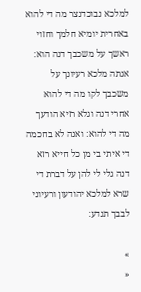למלכא נבוכדנצר מה די להוא באחרית יומיא חלמך וחזוי ראשך על משכבך דנה הוא׃ אנתה מלכא רעיונך על משכבך לקו מה די להוא אחרי דנה וגלא רזיא הודעך מה די להוא׃ ואנה לא בחכמה די איתי בי מן כל חייא רזא דנה גלי לי להן על דברת די שרא למלכא יהודעון ורעיוני לבבך תנדע׃

»
«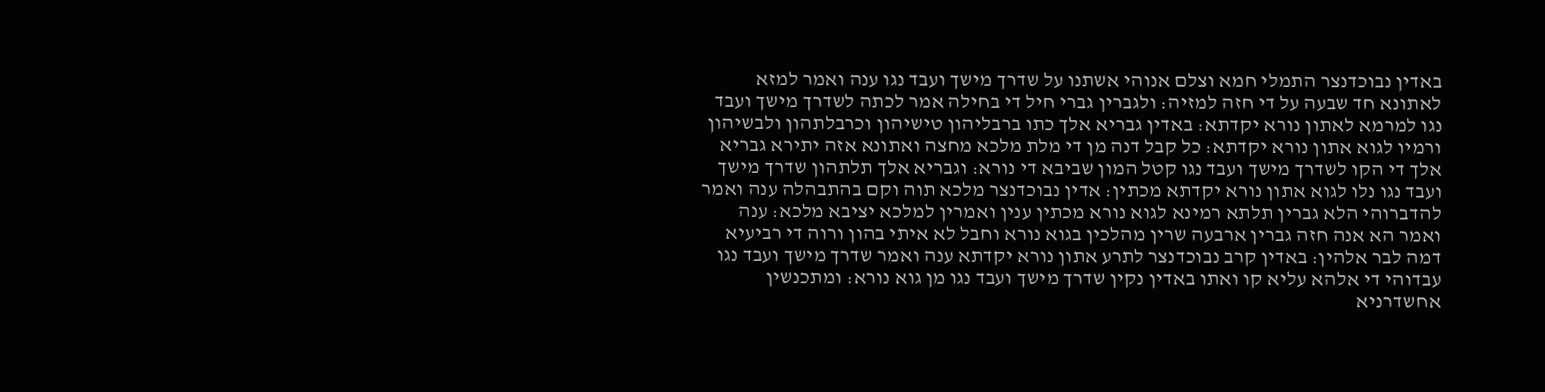באדין נבוכדנצר התמלי חמא וצלם אנוהי אשתנו על שדרך מישך ועבד נגו ענה ואמר למזא לאתונא חד שבעה על די חזה למזיה׃ ולגברין גברי חיל די בחילה אמר לכתה לשדרך מישך ועבד נגו למרמא לאתון נורא יקדתא׃ באדין גבריא אלך כתו ברבליהון טישיהון וכרבלתהון ולבשיהון ורמיו לגוא אתון נורא יקדתא׃ כל קבל דנה מן די מלת מלכא מחצה ואתונא אזה יתירא גבריא אלך די הקו לשדרך מישך ועבד נגו קטל המון שביבא די נורא׃ וגבריא אלך תלתהון שדרך מישך ועבד נגו נלו לגוא אתון נורא יקדתא מכתין׃ אדין נבוכדנצר מלכא תוה וקם בהתבהלה ענה ואמר להדברוהי הלא גברין תלתא רמינא לגוא נורא מכתין ענין ואמרין למלכא יציבא מלכא׃ ענה ואמר הא אנה חזה גברין ארבעה שרין מהלכין בגוא נורא וחבל לא איתי בהון ורוה די רביעיא דמה לבר אלהין׃ באדין קרב נבוכדנצר לתרע אתון נורא יקדתא ענה ואמר שדרך מישך ועבד נגו עבדוהי די אלהא עליא קו ואתו באדין נקין שדרך מישך ועבד נגו מן גוא נורא׃ ומתכנשין אחשדרניא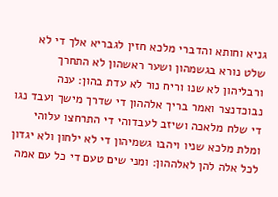גניא וחותא והדברי מלכא חזין לגבריא אלך די לא שלט נורא בגשמהון ושער ראשהון לא התחרך ורבליהון לא שנו וריח נור לא עדת בהון׃ ענה נבוכדנצר ואמר בריך אלההון די שדרך מישך ועבד נגו די שלח מלאכה ושיזב לעבדוהי די התרחצו עלוהי ומלת מלכא שניו ויהבו גשמיהון די לא ילחון ולא יגדון לכל אלה להן לאלההון׃ ומני שים טעם די כל עם אמה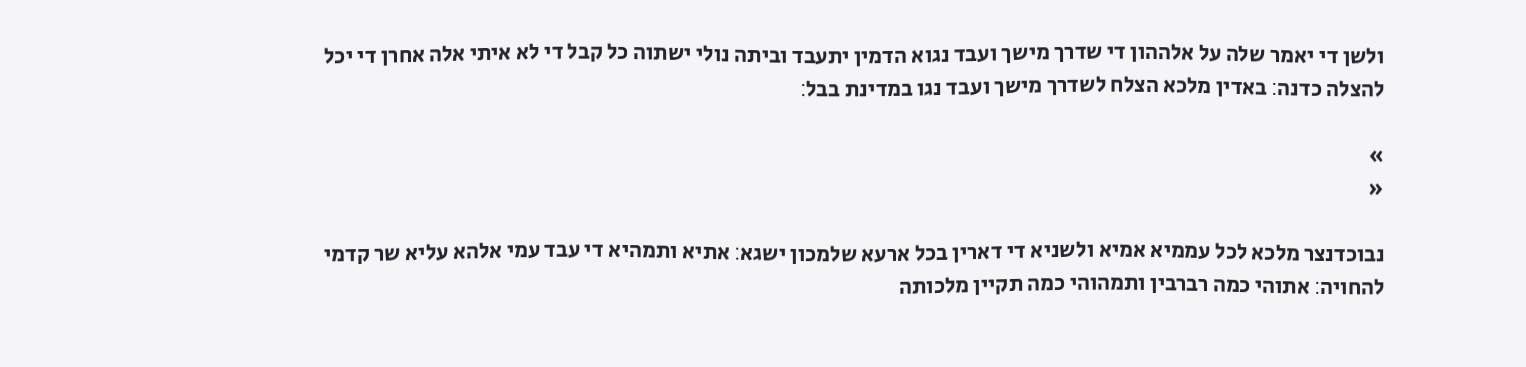ולשן די יאמר שלה על אלההון די שדרך מישך ועבד נגוא הדמין יתעבד וביתה נולי ישתוה כל קבל די לא איתי אלה אחרן די יכל להצלה כדנה׃ באדין מלכא הצלח לשדרך מישך ועבד נגו במדינת בבל׃

»
«

נבוכדנצר מלכא לכל עממיא אמיא ולשניא די דארין בכל ארעא שלמכון ישגא׃ אתיא ותמהיא די עבד עמי אלהא עליא שר קדמי להחויה׃ אתוהי כמה רברבין ותמהוהי כמה תקיין מלכותה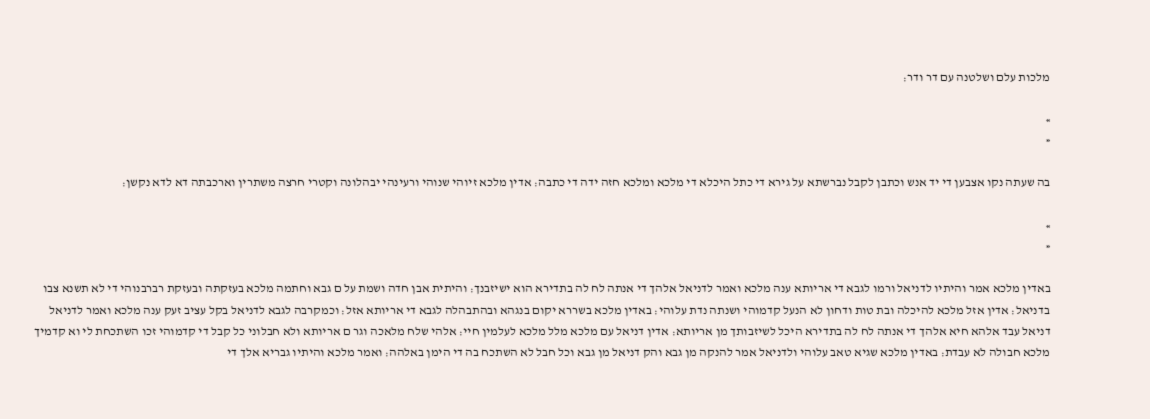מלכות עלם ושלטנה עם דר ודר׃

»
«

בה שעתה נקו אצבען די יד אנש וכתבן לקבל נברשתא על גירא די כתל היכלא די מלכא ומלכא חזה ידה די כתבה׃ אדין מלכא זיוהי שנוהי ורעינהי יבהלונה וקטרי חרצה משתרין וארכבתה דא לדא נקשן׃

»
«

באדין מלכא אמר והיתיו לדניאל ורמו לגבא די אריותא ענה מלכא ואמר לדניאל אלהך די אנתה לח לה בתדירא הוא ישיזבנך׃ והיתית אבן חדה ושמת על ם גבא וחתמה מלכא בעזקתה ובעזקת רברבנוהי די לא תשנא צבו בדניאל׃ אדין אזל מלכא להיכלה ובת טות ודחון לא הנעל קדמוהי ושנתה נדת עלוהי׃ באדין מלכא בשררא יקום בנגהא ובהתבהלה לגבא די אריותא אזל׃ וכמקרבה לגבא לדניאל בקל עציב זעק ענה מלכא ואמר לדניאל דניאל עבד אלהא חיא אלהך די אנתה לח לה בתדירא היכל לשיזבותך מן אריותא׃ אדין דניאל עם מלכא מלל מלכא לעלמין חיי׃ אלהי שלח מלאכה וגר ם אריותא ולא חבלוני כל קבל די קדמוהי זכו השתכחת לי וא קדמיך מלכא חבולה לא עבדת׃ באדין מלכא שגיא טאב עלוהי ולדניאל אמר להנקה מן גבא והק דניאל מן גבא וכל חבל לא השתכח בה די הימן באלהה׃ ואמר מלכא והיתיו גבריא אלך די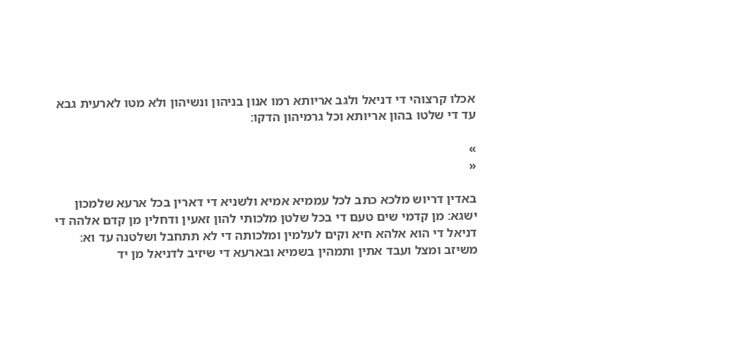אכלו קרצוהי די דניאל ולגב אריותא רמו אנון בניהון ונשיהון ולא מטו לארעית גבא עד די שלטו בהון אריותא וכל גרמיהון הדקו׃

»
«

באדין דריוש מלכא כתב לכל עממיא אמיא ולשניא די דארין בכל ארעא שלמכון ישגא׃ מן קדמי שים טעם די בכל שלטן מלכותי להון זאעין ודחלין מן קדם אלהה די דניאל די הוא אלהא חיא וקים לעלמין ומלכותה די לא תתחבל ושלטנה עד וא׃ משיזב ומצל ועבד אתין ותמהין בשמיא ובארעא די שיזיב לדניאל מן יד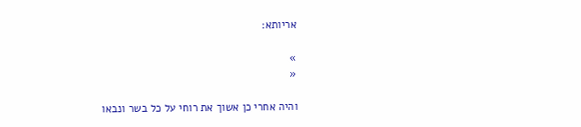אריותא׃

»
«

והיה אחרי כן אשוך את רוחי על כל בשר ונבאו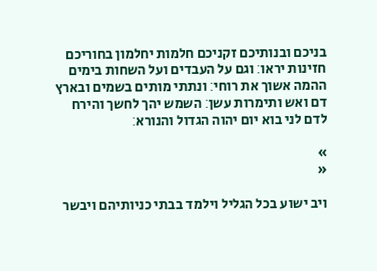בניכם ובנותיכם זקניכם חלמות יחלמון בחוריכם חזינות יראו׃ וגם על העבדים ועל השחות בימים ההמה אשוך את רוחי׃ ונתתי מותים בשמים ובארץ דם ואש ותימרות עשן׃ השמש יהך לחשך והירח לדם לני בוא יום יהוה הגדול והנורא׃

»
«

ויב ישוע בכל הגליל וילמד בבתי כניותיהם ויבשר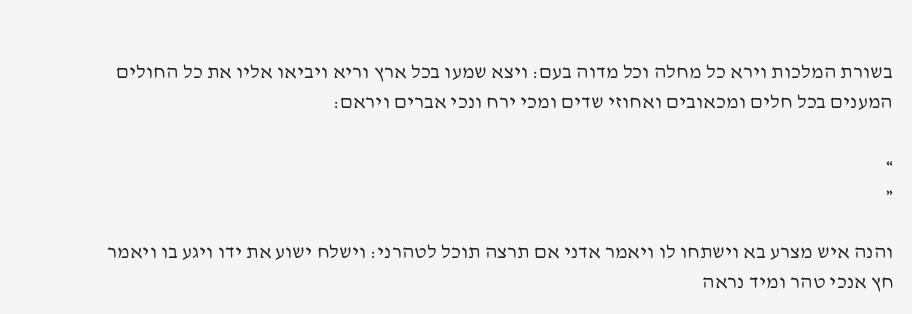בשורת המלכות וירא כל מחלה וכל מדוה בעם׃ ויצא שמעו בכל ארץ וריא ויביאו אליו את כל החולים המענים בכל חלים ומכאובים ואחוזי שדים ומכי ירח ונכי אברים ויראם׃

»
«

והנה איש מצרע בא וישתחו לו ויאמר אדני אם תרצה תוכל לטהרני׃ וישלח ישוע את ידו ויגע בו ויאמר חץ אנכי טהר ומיד נראה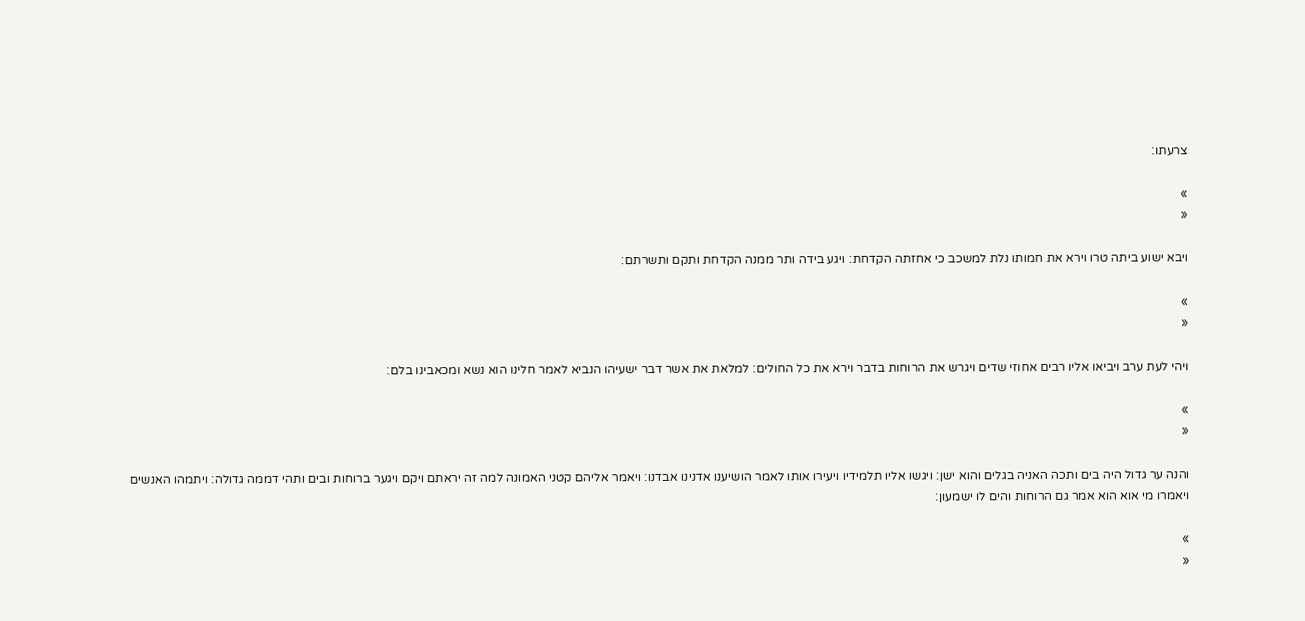צרעתו׃

»
«

ויבא ישוע ביתה טרו וירא את חמותו נלת למשכב כי אחזתה הקדחת׃ ויגע בידה ותר ממנה הקדחת ותקם ותשרתם׃

»
«

ויהי לעת ערב ויביאו אליו רבים אחוזי שדים ויגרש את הרוחות בדבר וירא את כל החולים׃ למלאת את אשר דבר ישעיהו הנביא לאמר חלינו הוא נשא ומכאבינו בלם׃

»
«

והנה ער גדול היה בים ותכה האניה בגלים והוא ישן׃ ויגשו אליו תלמידיו ויעירו אותו לאמר הושיענו אדנינו אבדנו׃ ויאמר אליהם קטני האמונה למה זה יראתם ויקם ויגער ברוחות ובים ותהי דממה גדולה׃ ויתמהו האנשים ויאמרו מי אוא הוא אמר גם הרוחות והים לו ישמעון׃

»
«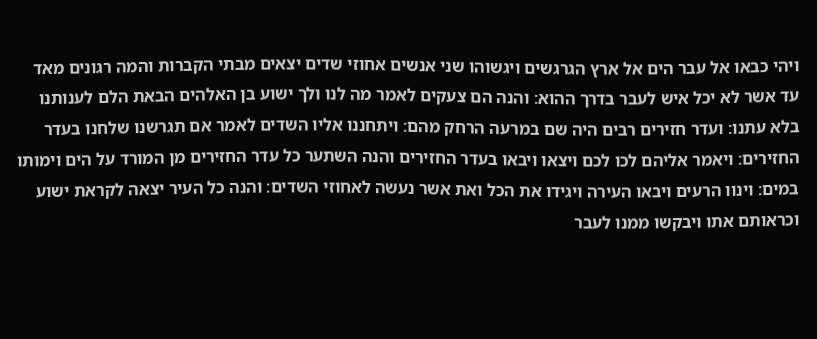ויהי כבאו אל עבר הים אל ארץ הגרגשים ויגשוהו שני אנשים אחוזי שדים יצאים מבתי הקברות והמה רגונים מאד עד אשר לא יכל איש לעבר בדרך ההוא׃ והנה הם צעקים לאמר מה לנו ולך ישוע בן האלהים הבאת הלם לענותנו בלא עתנו׃ ועדר חזירים רבים היה שם במרעה הרחק מהם׃ ויתחננו אליו השדים לאמר אם תגרשנו שלחנו בעדר החזירים׃ ויאמר אליהם לכו לכם ויצאו ויבאו בעדר החזירים והנה השתער כל עדר החזירים מן המורד על הים וימותו במים׃ וינוו הרעים ויבאו העירה ויגידו את הכל ואת אשר נעשה לאחוזי השדים׃ והנה כל העיר יצאה לקראת ישוע וכראותם אתו ויבקשו ממנו לעבר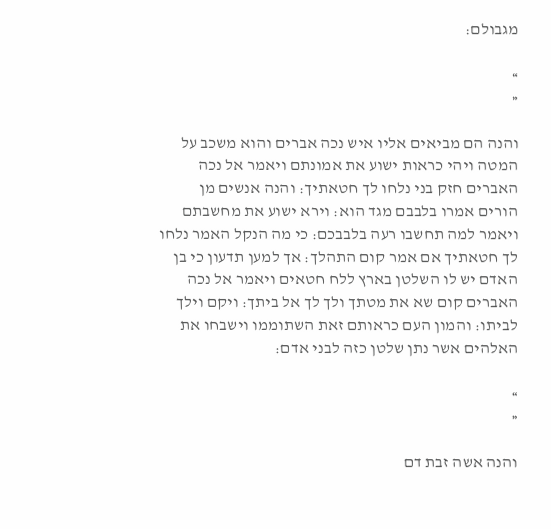מגבולם׃

»
«

והנה הם מביאים אליו איש נכה אברים והוא משכב על המטה ויהי כראות ישוע את אמונתם ויאמר אל נכה האברים חזק בני נלחו לך חטאתיך׃ והנה אנשים מן הורים אמרו בלבבם מגד הוא׃ וירא ישוע את מחשבתם ויאמר למה תחשבו רעה בלבבכם׃ כי מה הנקל האמר נלחו לך חטאתיך אם אמר קום התהלך׃ אך למען תדעון כי בן האדם יש לו השלטן בארץ ללח חטאים ויאמר אל נכה האברים קום שא את מטתך ולך לך אל ביתך׃ ויקם וילך לביתו׃ והמון העם כראותם זאת השתוממו וישבחו את האלהים אשר נתן שלטן כזה לבני אדם׃

»
«

והנה אשה זבת דם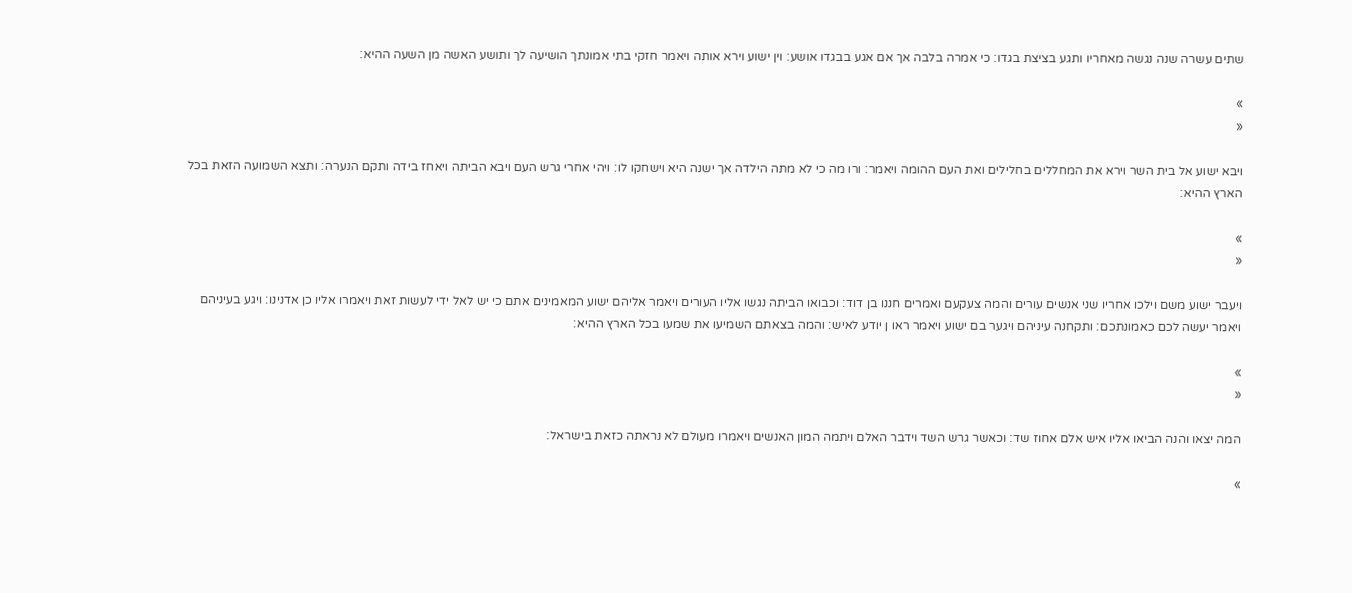שתים עשרה שנה נגשה מאחריו ותגע בציצת בגדו׃ כי אמרה בלבה אך אם אגע בבגדו אושע׃ וין ישוע וירא אותה ויאמר חזקי בתי אמונתך הושיעה לך ותושע האשה מן השעה ההיא׃

»
«

ויבא ישוע אל בית השר וירא את המחללים בחלילים ואת העם ההומה ויאמר׃ ורו מה כי לא מתה הילדה אך ישנה היא וישחקו לו׃ ויהי אחרי גרש העם ויבא הביתה ויאחז בידה ותקם הנערה׃ ותצא השמועה הזאת בכל הארץ ההיא׃

»
«

ויעבר ישוע משם וילכו אחריו שני אנשים עורים והמה צעקעם ואמרים חננו בן דוד׃ וכבואו הביתה נגשו אליו העורים ויאמר אליהם ישוע המאמינים אתם כי יש לאל ידי לעשות זאת ויאמרו אליו כן אדנינו׃ ויגע בעיניהם ויאמר יעשה לכם כאמונתכם׃ ותקחנה עיניהם ויגער בם ישוע ויאמר ראו ן יודע לאיש׃ והמה בצאתם השמיעו את שמעו בכל הארץ ההיא׃

»
«

המה יצאו והנה הביאו אליו איש אלם אחוז שד׃ וכאשר גרש השד וידבר האלם ויתמה המון האנשים ויאמרו מעולם לא נראתה כזאת בישראל׃

»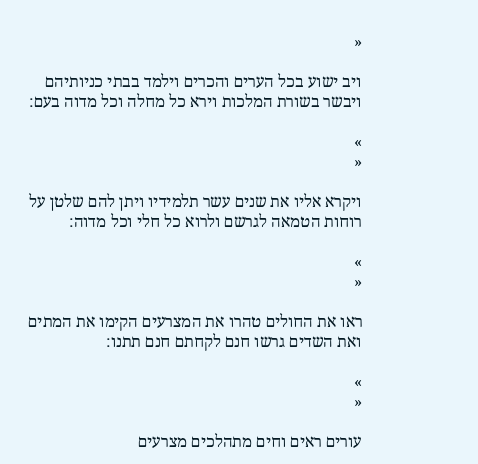«

ויב ישוע בכל הערים והכרים וילמד בבתי כניותיהם ויבשר בשורת המלכות וירא כל מחלה וכל מדוה בעם׃

»
«

ויקרא אליו את שנים עשר תלמידיו ויתן להם שלטן על רוחות הטמאה לגרשם ולרוא כל חלי וכל מדוה׃

»
«

ראו את החולים טהרו את המצרעים הקימו את המתים ואת השדים גרשו חנם לקחתם חנם תתנו׃

»
«

עורים ראים וחים מתהלכים מצרעים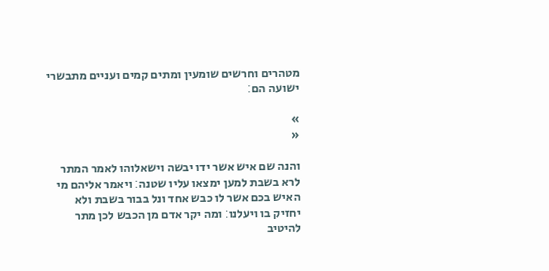מטהרים וחרשים שומעין ומתים קמים ועניים מתבשרי ישועה הם׃

»
«

והנה שם איש אשר ידו יבשה וישאלוהו לאמר המתר לרא בשבת למען ימצאו עליו שטנה׃ ויאמר אליהם מי האיש בכם אשר לו כבש אחד ונל בבור בשבת ולא יחזיק בו ויעלנו׃ ומה יקר אדם מן הכבש לכן מתר להיטיב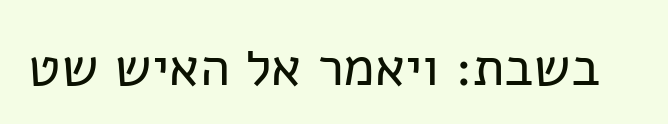בשבת׃ ויאמר אל האיש שט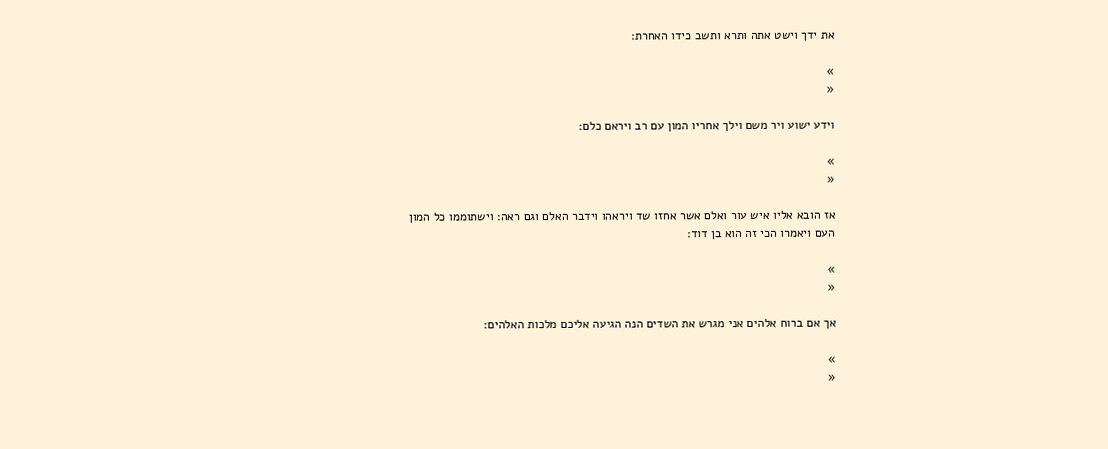את ידך וישט אתה ותרא ותשב כידו האחרת׃

»
«

וידע ישוע ויר משם וילך אחריו המון עם רב ויראם כלם׃

»
«

אז הובא אליו איש עור ואלם אשר אחזו שד ויראהו וידבר האלם וגם ראה׃ וישתוממו כל המון העם ויאמרו הכי זה הוא בן דוד׃

»
«

אך אם ברוח אלהים אני מגרש את השדים הנה הגיעה אליכם מלכות האלהים׃

»
«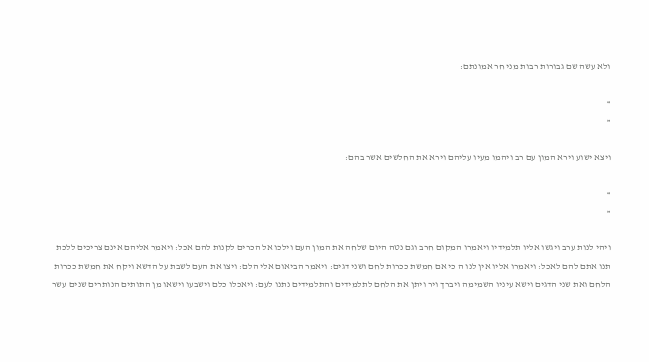ולא עשה שם גבורות רבות מני חר אמונתם׃

»
«

ויצא ישוע וירא המון עם רב ויהמו מעיו עליהם וירא את החלשים אשר בהם׃

»
«

ויהי לנות ערב ויגשו אליו תלמידיו ויאמרו המקום חרב וגם נטה היום שלחה את המון העם וילכו אל הכרים לקנות להם אכל׃ ויאמר אליהם אינם צריכים ללכת תנו אתם להם לאכל׃ ויאמרו אליו אין לנו ה כי אם חמשת ככרות לחם ושני דגים׃ ויאמר הביאום אלי הלם׃ ויצו את העם לשבת על הדשא ויקח את חמשת ככרות הלחם ואת שני הדגים וישא עיניו השמימה ויברך ויר ויתן את הלחם לתלמידים והתלמידים נתנו לעם׃ ויאכלו כלם וישבעו וישאו מן התותים הנותרים שנים עשר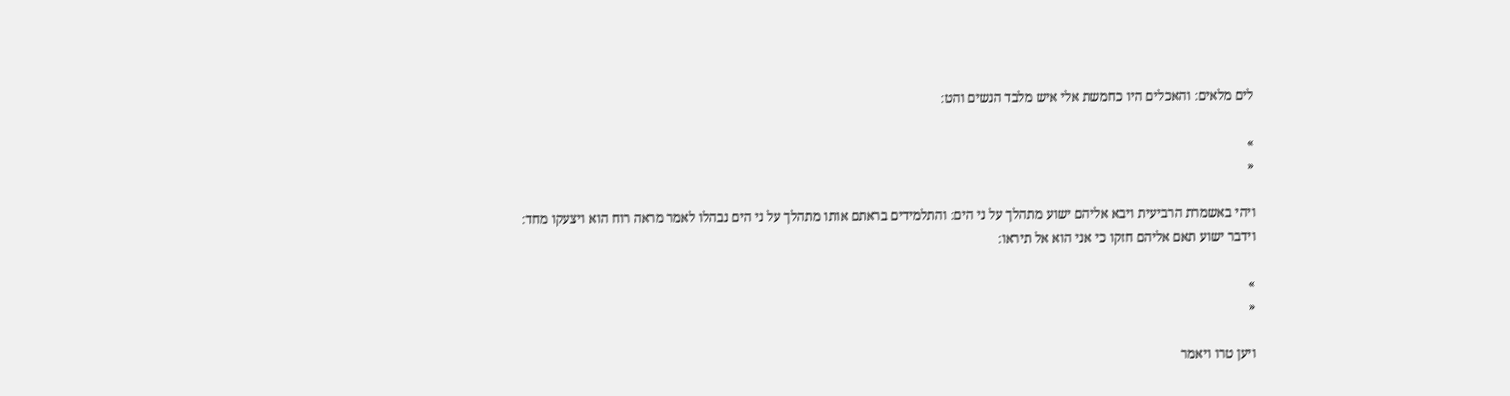לים מלאים׃ והאכלים היו כחמשת אלי איש מלבד הנשים והט׃

»
«

ויהי באשמרת הרביעית ויבא אליהם ישוע מתהלך על ני הים׃ והתלמידים בראתם אותו מתהלך על ני הים נבהלו לאמר מראה רוח הוא ויצעקו מחד׃ וידבר ישוע תאם אליהם חזקו כי אני הוא אל תיראו׃

»
«

ויען טרו ויאמר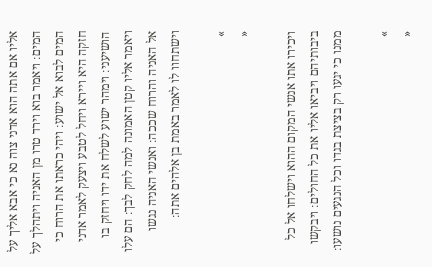אליו אם אתה הוא אדני צוה נא כי אבא אליך על המים׃ ויאמר בוא וירד טרו מן האניה ויתהלך על המים לבוא אל ישוע׃ ויהי כראתו את הרוח כי חזקה היא ויירא ויחל לטבע ויצעק לאמר אדני הושיעני׃ וימהר ישוע לשלח את ידו ויחזק בו ויאמר אליו קטן האמונה למה לחק לבך׃ הם עלו אל האניה והרוח שככה׃ ואנשי האניה נגשו וישתחוו לו לאמר באמת בן אלהים אתה׃

»
«

ויכירו אתו אנשי המקום ההוא וישלחו אל כל ביבותיהם ויביאו אליו את כל החולים׃ ויבקשו ממנו כי יגעו רק בציצת בגדו וכל הנגעים נושעו׃

»
«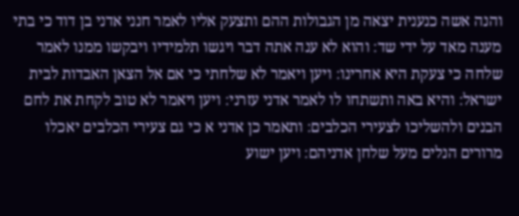והנה אשה כנענית יצאה מן הגבולות ההם ותצעק אליו לאמר חנני אדני בן דוד כי בתי מענה מאד על ידי שד׃ והוא לא ענה אתה דבר ויגשו תלמידיו ויבקשו ממנו לאמר שלחה כי צעקת היא אחרינו׃ ויען ויאמר לא שלחתי כי אם אל הצאן האבדות לבית ישראל׃ והיא באה ותשתחו לו לאמר אדני עזרני׃ ויען ויאמר לא טוב לקחת את לחם הבנים ולהשליכו לצעירי הכלבים׃ ותאמר כן אדני א כי גם צעירי הכלבים יאכלו מרורים הנלים מעל שלחן אדניהם׃ ויען ישוע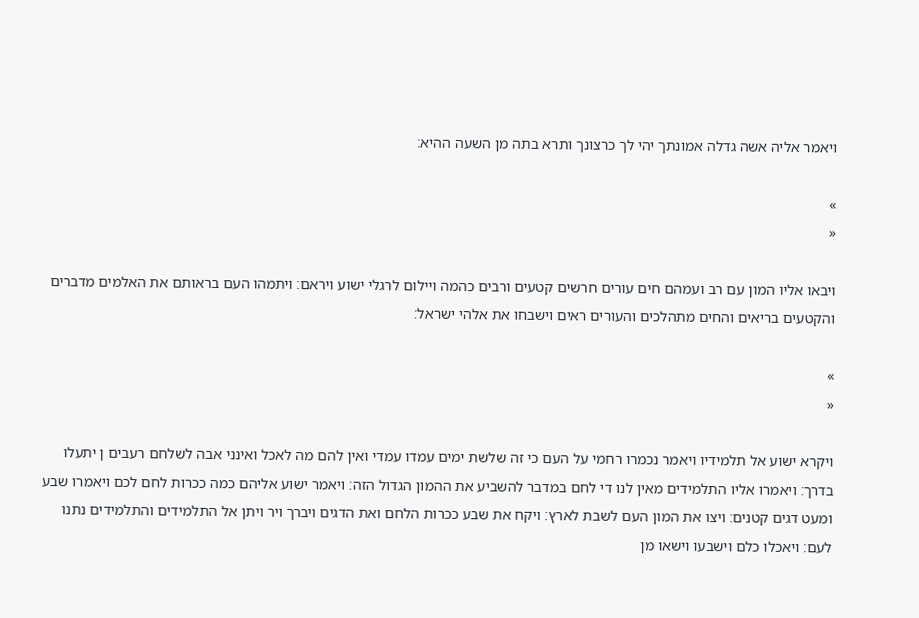ויאמר אליה אשה גדלה אמונתך יהי לך כרצונך ותרא בתה מן השעה ההיא׃

»
«

ויבאו אליו המון עם רב ועמהם חים עורים חרשים קטעים ורבים כהמה ויילום לרגלי ישוע ויראם׃ ויתמהו העם בראותם את האלמים מדברים והקטעים בריאים והחים מתהלכים והעורים ראים וישבחו את אלהי ישראל׃

»
«

ויקרא ישוע אל תלמידיו ויאמר נכמרו רחמי על העם כי זה שלשת ימים עמדו עמדי ואין להם מה לאכל ואינני אבה לשלחם רעבים ן יתעלו בדרך׃ ויאמרו אליו התלמידים מאין לנו די לחם במדבר להשביע את ההמון הגדול הזה׃ ויאמר ישוע אליהם כמה ככרות לחם לכם ויאמרו שבע ומעט דגים קטנים׃ ויצו את המון העם לשבת לארץ׃ ויקח את שבע ככרות הלחם ואת הדגים ויברך ויר ויתן אל התלמידים והתלמידים נתנו לעם׃ ויאכלו כלם וישבעו וישאו מן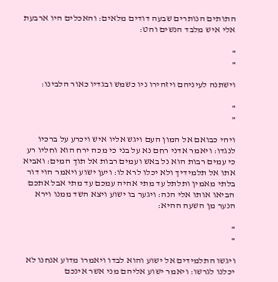התותים הנותרים שבעה דודים מלאים׃ והאכלים היו ארבעת אלי איש מלבד הנשים והט׃

»
«

וישתנה לעיניהם ויזהירו ניו כשמש ובגדיו כאור הלבינו׃

»
«

ויהי כבואם אל המון העם ויגש אליו איש ויכרע על ברכיו לנגדו׃ ויאמר אדני רחם נא על בני כי מכה ירח הוא וחליו רע כי עמים רבות הוא נל באש ועמים רבות אל תוך המים׃ ואביא אתו אל תלמידיך ולא יכלו לרא לו׃ ויען ישוע ויאמר הוי דור בלתי מאמין ותלתל עד מתי אהיה עמכם עד מתי אבל אתכם הביאו אותו אלי הנה׃ ויגער בו ישוע ויצא השד ממנו וירא הנער מן השעה ההיא׃

»
«

ויגשו התלמידים אל ישוע והוא לבדו ויאמרו מדוע אנחנו לא יכלנו לגרשו׃ ויאמר ישוע אליהם מני אשר אינכם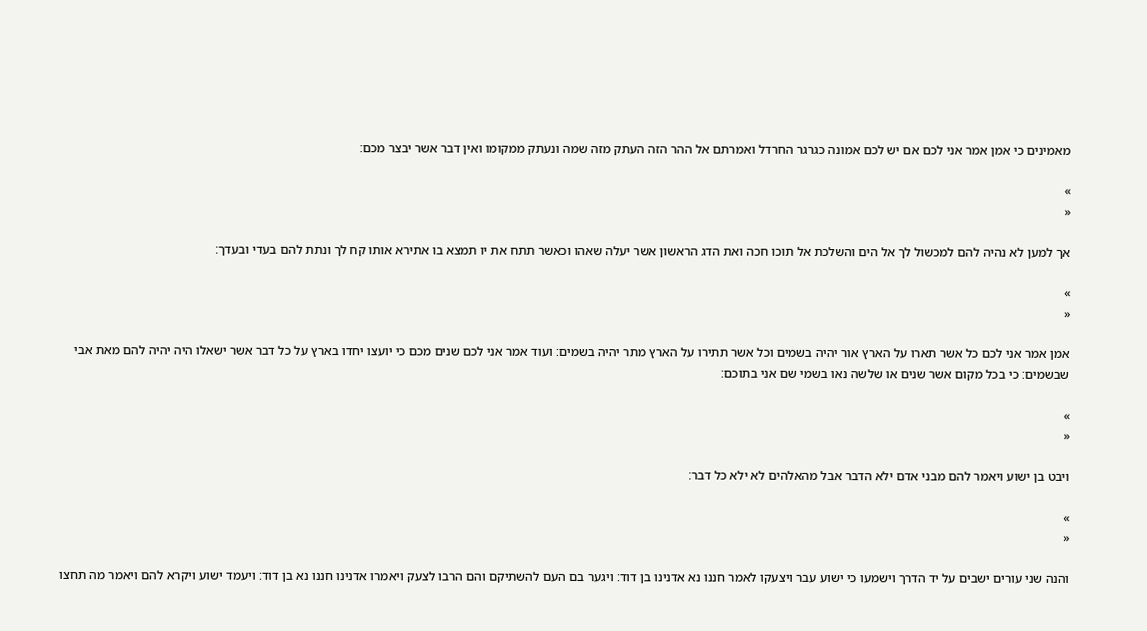מאמינים כי אמן אמר אני לכם אם יש לכם אמונה כגרגר החרדל ואמרתם אל ההר הזה העתק מזה שמה ונעתק ממקומו ואין דבר אשר יבצר מכם׃

»
«

אך למען לא נהיה להם למכשול לך אל הים והשלכת אל תוכו חכה ואת הדג הראשון אשר יעלה שאהו וכאשר תתח את יו תמצא בו אתירא אותו קח לך ונתת להם בעדי ובעדך׃

»
«

אמן אמר אני לכם כל אשר תארו על הארץ אור יהיה בשמים וכל אשר תתירו על הארץ מתר יהיה בשמים׃ ועוד אמר אני לכם שנים מכם כי יועצו יחדו בארץ על כל דבר אשר ישאלו היה יהיה להם מאת אבי שבשמים׃ כי בכל מקום אשר שנים או שלשה נאו בשמי שם אני בתוכם׃

»
«

ויבט בן ישוע ויאמר להם מבני אדם ילא הדבר אבל מהאלהים לא ילא כל דבר׃

»
«

והנה שני עורים ישבים על יד הדרך וישמעו כי ישוע עבר ויצעקו לאמר חננו נא אדנינו בן דוד׃ ויגער בם העם להשתיקם והם הרבו לצעק ויאמרו אדנינו חננו נא בן דוד׃ ויעמד ישוע ויקרא להם ויאמר מה תחצו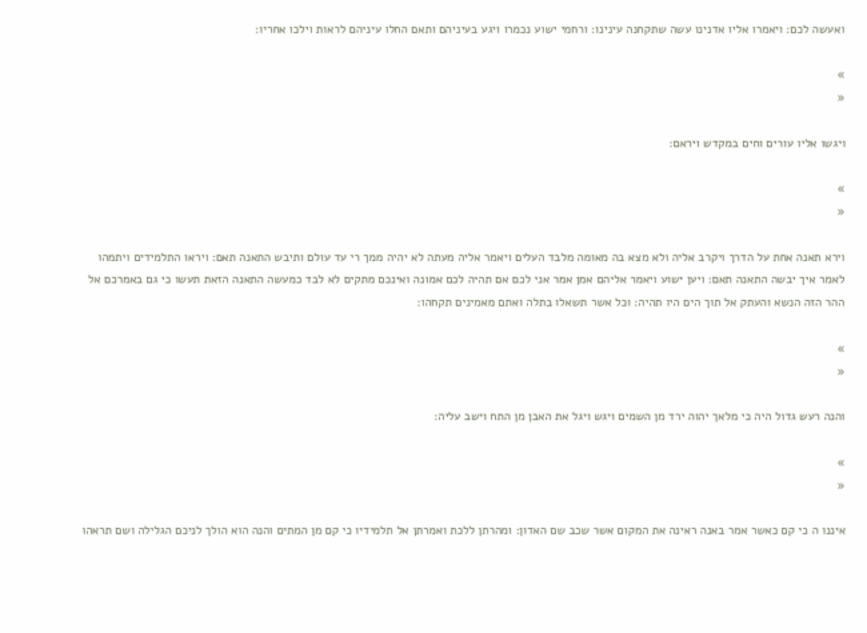ואעשה לכם׃ ויאמרו אליו אדנינו עשה שתקחנה עינינו׃ ורחמי ישוע נכמרו ויגע בעיניהם ותאם החלו עיניהם לראות וילכו אחריו׃

»
«

ויגשו אליו עורים וחים במקדש ויראם׃

»
«

וירא תאנה אחת על הדרך ויקרב אליה ולא מצא בה מאומה מלבד העלים ויאמר אליה מעתה לא יהיה ממך רי עד עולם ותיבש התאנה תאם׃ ויראו התלמידים ויתמהו לאמר איך יבשה התאנה תאם׃ ויען ישוע ויאמר אליהם אמן אמר אני לכם אם תהיה לכם אמונה ואינכם מתקים לא לבד כמעשה התאנה הזאת תעשו כי גם באמרכם אל ההר הזה הנשא והעתק אל תוך הים היו תהיה׃ וכל אשר תשאלו בתלה ואתם מאמינים תקחהו׃

»
«

והנה רעש גדול היה כי מלאך יהוה ירד מן השמים ויגש ויגל את האבן מן התח וישב עליה׃

»
«

איננו ה כי קם כאשר אמר באנה ראינה את המקום אשר שכב שם האדון׃ ומהרתן ללכת ואמרתן אל תלמידיו כי קם מן המתים והנה הוא הולך לניכם הגלילה ושם תראהו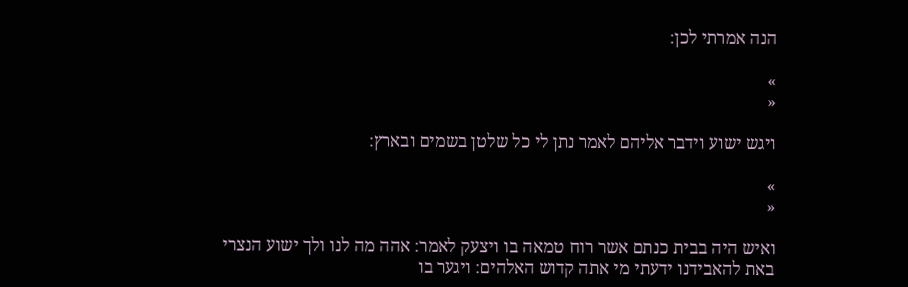הנה אמרתי לכן׃

»
«

ויגש ישוע וידבר אליהם לאמר נתן לי כל שלטן בשמים ובארץ׃

»
«

ואיש היה בבית כנתם אשר רוח טמאה בו ויצעק לאמר׃ אהה מה לנו ולך ישוע הנצרי באת להאבידנו ידעתי מי אתה קדוש האלהים׃ ויגער בו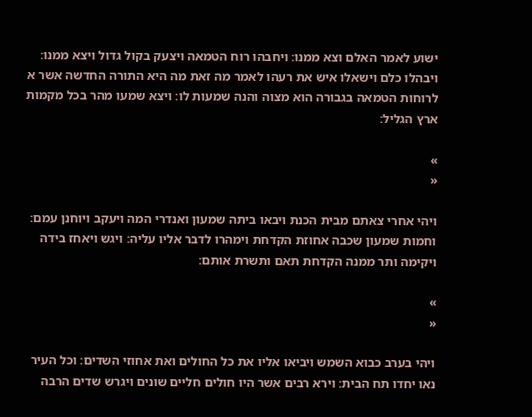ישוע לאמר האלם וצא ממנו׃ ויחבהו רוח הטמאה ויצעק בקול גדול ויצא ממנו׃ ויבהלו כלם וישאלו איש את רעהו לאמר מה זאת מה היא התורה החדשה אשר א לרוחות הטמאה בגבורה הוא מצוה והנה שמעות לו׃ ויצא שמעו מהר בכל מקמות ארץ הגליל׃

»
«

ויהי אחרי צאתם מבית הכנת ויבאו ביתה שמעון ואנדרי המה ויעקב ויוחנן עמם׃ וחמות שמעון שכבה אחוזת הקדחת וימהרו לדבר אליו עליה׃ ויגש ויאחז בידה ויקימה ותר ממנה הקדחת תאם ותשרת אותם׃

»
«

ויהי בערב כבוא השמש ויביאו אליו את כל החולים ואת אחוזי השדים׃ וכל העיר נאו יחדו תח הבית׃ וירא רבים אשר היו חולים חליים שונים ויגרש שדים הרבה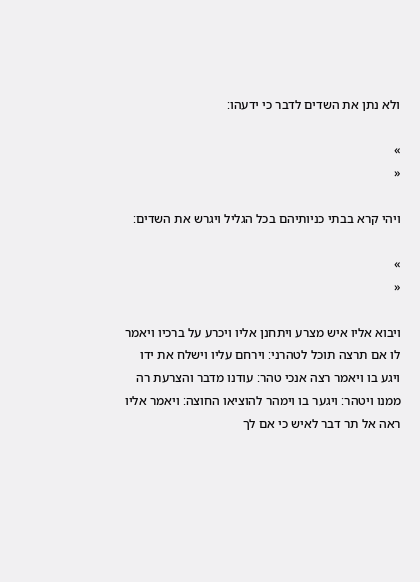ולא נתן את השדים לדבר כי ידעהו׃

»
«

ויהי קרא בבתי כניותיהם בכל הגליל ויגרש את השדים׃

»
«

ויבוא אליו איש מצרע ויתחנן אליו ויכרע על ברכיו ויאמר לו אם תרצה תוכל לטהרני׃ וירחם עליו וישלח את ידו ויגע בו ויאמר רצה אנכי טהר׃ עודנו מדבר והצרעת רה ממנו ויטהר׃ ויגער בו וימהר להוציאו החוצה׃ ויאמר אליו ראה אל תר דבר לאיש כי אם לך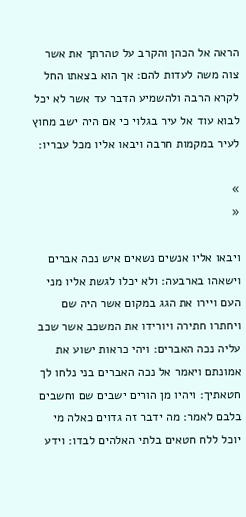הראה אל הכהן והקרב על טהרתך את אשר צוה משה לעדות להם׃ אך הוא בצאתו החל לקרא הרבה ולהשמיע הדבר עד אשר לא יכל לבוא עוד אל עיר בגלוי כי אם היה ישב מחוץ לעיר במקמות חרבה ויבאו אליו מכל עבריו׃

»
«

ויבאו אליו אנשים נשאים איש נכה אברים וישאהו בארבעה׃ ולא יכלו לגשת אליו מני העם ויירו את הגג במקום אשר היה שם ויחתרו חתירה ויורידו את המשכב אשר שכב עליה נכה האברים׃ ויהי כראות ישוע את אמונתם ויאמר אל נכה האברים בני נלחו לך חטאתיך׃ ויהיו מן הורים ישבים שם וחשבים בלבם לאמר׃ מה ידבר זה גדוים כאלה מי יוכל ללח חטאים בלתי האלהים לבדו׃ וידע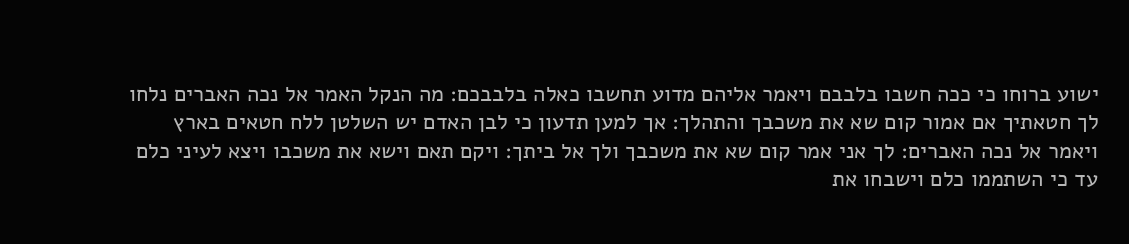ישוע ברוחו כי ככה חשבו בלבבם ויאמר אליהם מדוע תחשבו כאלה בלבבכם׃ מה הנקל האמר אל נכה האברים נלחו לך חטאתיך אם אמור קום שא את משכבך והתהלך׃ אך למען תדעון כי לבן האדם יש השלטן ללח חטאים בארץ ויאמר אל נכה האברים׃ לך אני אמר קום שא את משכבך ולך אל ביתך׃ ויקם תאם וישא את משכבו ויצא לעיני כלם עד כי השתממו כלם וישבחו את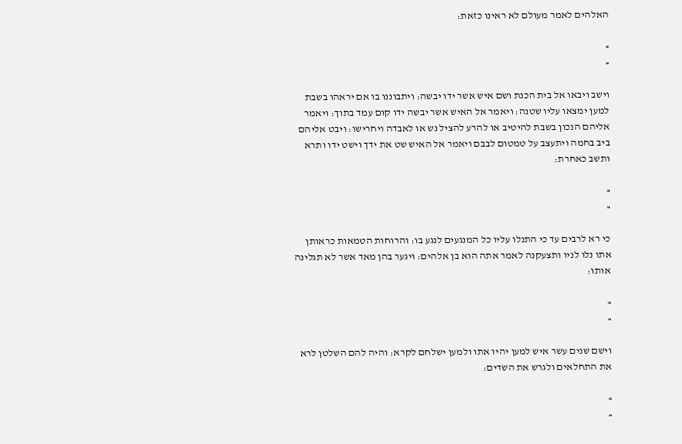האלהים לאמר מעולם לא ראינו כזאת׃

»
«

וישב ויבאו אל בית הכנת ושם איש אשר ידו יבשה׃ ויתבוננו בו אם יראהו בשבת למען ימצאו עליו שטנה׃ ויאמר אל האיש אשר יבשה ידו קום עמד בתוך׃ ויאמר אליהם הנכון בשבת להיטיב או להרע להציל נש או לאבדה ויחרישו׃ ויבט אליהם ביב בחמה ויתעצב על טמטום לבבם ויאמר אל האיש שט את ידך וישט ידו ותרא ותשב כאחרת׃

»
«

כי רא לרבים עד כי התנלו עליו כל המנגעים לנגע בו׃ והרוחות הטמאות כראותן אתו נלו לניו ותצעקנה לאמר אתה הוא בן אלהים׃ ויגער בהן מאד אשר לא תגלינה אותו׃

»
«

וישם שנים עשר איש למען יהיו אתו ולמען ישלחם לקרא׃ והיה להם השלטן לרא את התחלאים ולגרש את השדים׃

»
«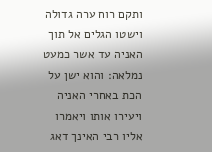ותקם רוח ערה גדולה וישטו הגלים אל תוך האניה עד אשר כמעט נמלאה׃ והוא ישן על הכת באחרי האניה ויעירו אותו ויאמרו אליו רבי האינך דאג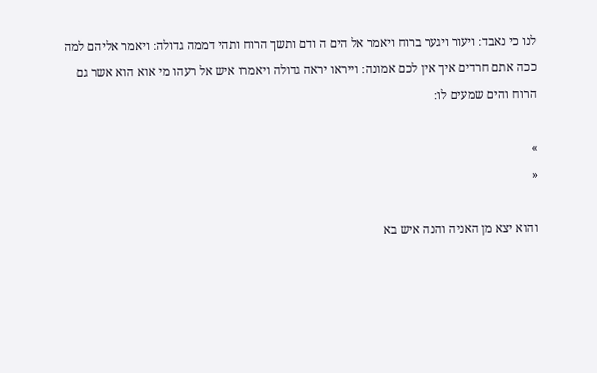לנו כי נאבד׃ ויעור ויגער ברוח ויאמר אל הים ה ודם ותשך הרוח ותהי דממה גדולה׃ ויאמר אליהם למה ככה אתם חרדים איך אין לכם אמונה׃ וייראו יראה גדולה ויאמרו איש אל רעהו מי אוא הוא אשר גם הרוח והים שמעים לו׃

»
«

והוא יצא מן האניה והנה איש בא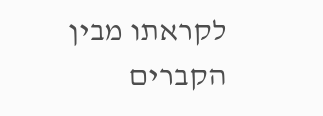לקראתו מבין הקברים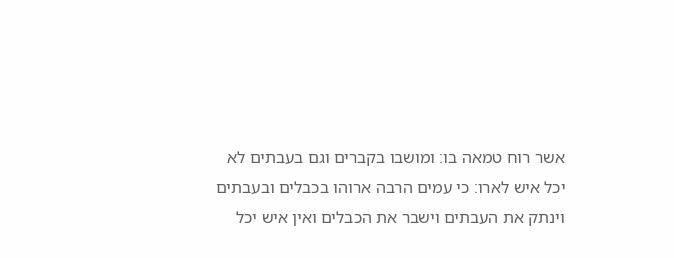אשר רוח טמאה בו׃ ומושבו בקברים וגם בעבתים לא יכל איש לארו׃ כי עמים הרבה ארוהו בכבלים ובעבתים וינתק את העבתים וישבר את הכבלים ואין איש יכל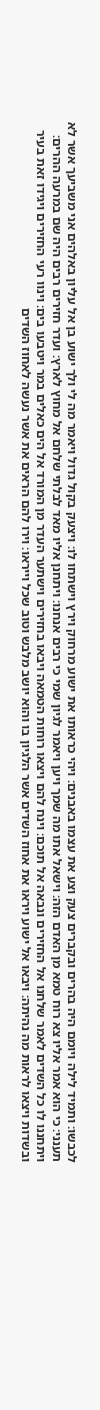לכבשו׃ ותמיד לילה ויומם היה בהרים ובקברים צעק וצע את עצמו באבנים׃ ויהי כראותו את ישוע מרחוק וירץ וישתחו לו׃ ויצעק בקול גדול ויאמר מה לי ולך ישוע בן אל עליון באלהים אני משביעך אשר לא תענני׃ כי הוא אמר אליו צא רוח טמא מן האדם הזה׃ וישאל אתו מה שמך ויען ויאמר לגיון שמי כי רבים אנחנו׃ ויתחנן אליו מאד לבלתי שלחם אל מחוץ לארץ׃ ועדר חזירים רבים היה שם במרעה ההרים׃ ויתחננו לו כל השדים לאמר שלחנו אל החזירים ונבאה אל תוכם׃ וינח להם ויצאו רוחות הטמאה ויבאו בחזירים וישתער העדר מן המורד אל הים כאלים במר ויטבעו בים׃ וינוו רעי החזירים ויגידו זאת בעיר ובשדות ויצאו לראות מה נהיתה׃ ויבאו אל ישוע ויראו את אחוז השדים אשר הלגיון בו והוא יושב מלבש וטוב שכל וייראו׃ וירו להם הראים את אשר נעשה לאחוז השדים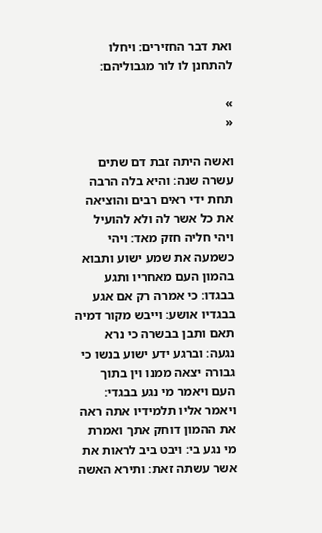ואת דבר החזירים׃ ויחלו להתחנן לו לור מגבוליהם׃

»
«

ואשה היתה זבת דם שתים עשרה שנה׃ והיא בלה הרבה תחת ידי ראים רבים והוציאה את כל אשר לה ולא להועיל ויהי חליה חזק מאד׃ ויהי כשמעה את שמע ישוע ותבוא בהמון העם מאחריו ותגע בבגדו׃ כי אמרה רק אם אגע בבגדיו אושע׃ וייבש מקור דמיה תאם ותבן בבשרה כי נרא נגעה׃ וברגע ידע ישוע בנשו כי גבורה יצאה ממנו וין בתוך העם ויאמר מי נגע בבגדי׃ ויאמר אליו תלמידיו אתה ראה את ההמון דוחק אתך ואמרת מי נגע בי׃ ויבט ביב לראות את אשר עשתה זאת׃ ותירא האשה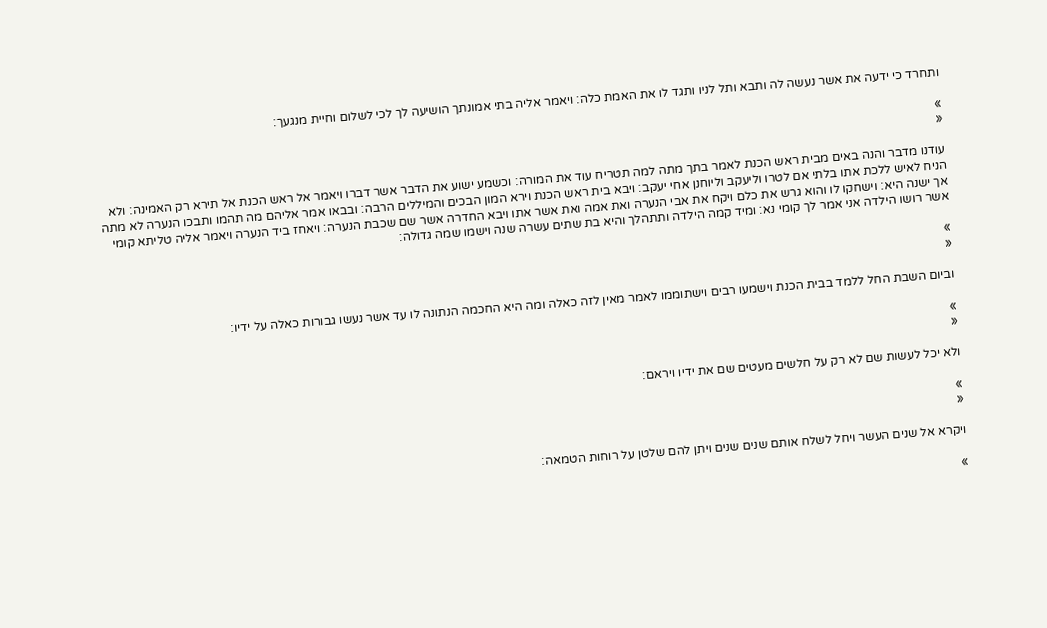ותחרד כי ידעה את אשר נעשה לה ותבא ותל לניו ותגד לו את האמת כלה׃ ויאמר אליה בתי אמונתך הושיעה לך לכי לשלום וחיית מנגעך׃

»
«

עודנו מדבר והנה באים מבית ראש הכנת לאמר בתך מתה למה תטריח עוד את המורה׃ וכשמע ישוע את הדבר אשר דברו ויאמר אל ראש הכנת אל תירא רק האמינה׃ ולא הניח לאיש ללכת אתו בלתי אם לטרו וליעקב וליוחנן אחי יעקב׃ ויבא בית ראש הכנת וירא המון הבכים והמיללים הרבה׃ ובבאו אמר אליהם מה תהמו ותבכו הנערה לא מתה אך ישנה היא׃ וישחקו לו והוא גרש את כלם ויקח את אבי הנערה ואת אמה ואת אשר אתו ויבא החדרה אשר שם שכבת הנערה׃ ויאחז ביד הנערה ויאמר אליה טליתא קומי אשר רושו הילדה אני אמר לך קומי נא׃ ומיד קמה הילדה ותתהלך והיא בת שתים עשרה שנה וישמו שמה גדולה׃

»
«

וביום השבת החל ללמד בבית הכנת וישמעו רבים וישתוממו לאמר מאין לזה כאלה ומה היא החכמה הנתונה לו עד אשר נעשו גבורות כאלה על ידיו׃

»
«

ולא יכל לעשות שם לא רק על חלשים מעטים שם את ידיו ויראם׃

»
«

ויקרא אל שנים העשר ויחל לשלח אותם שנים שנים ויתן להם שלטן על רוחות הטמאה׃

»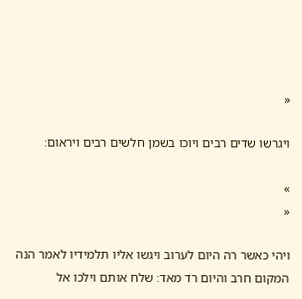«

ויגרשו שדים רבים ויוכו בשמן חלשים רבים ויראום׃

»
«

ויהי כאשר רה היום לערוב ויגשו אליו תלמידיו לאמר הנה המקום חרב והיום רד מאד׃ שלח אותם וילכו אל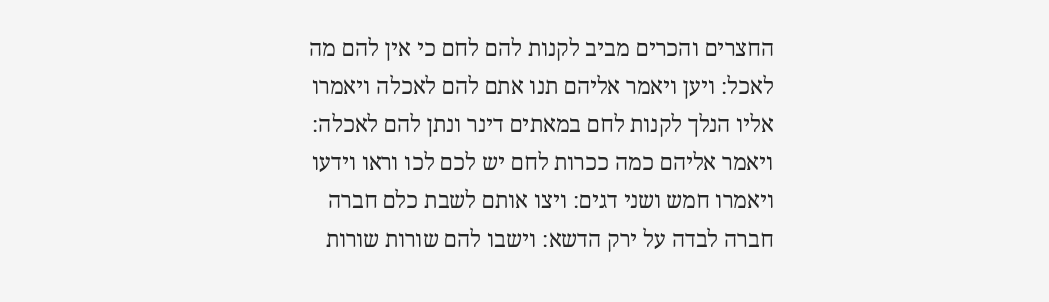החצרים והכרים מביב לקנות להם לחם כי אין להם מה לאכל׃ ויען ויאמר אליהם תנו אתם להם לאכלה ויאמרו אליו הנלך לקנות לחם במאתים דינר ונתן להם לאכלה׃ ויאמר אליהם כמה ככרות לחם יש לכם לכו וראו וידעו ויאמרו חמש ושני דגים׃ ויצו אותם לשבת כלם חברה חברה לבדה על ירק הדשא׃ וישבו להם שורות שורות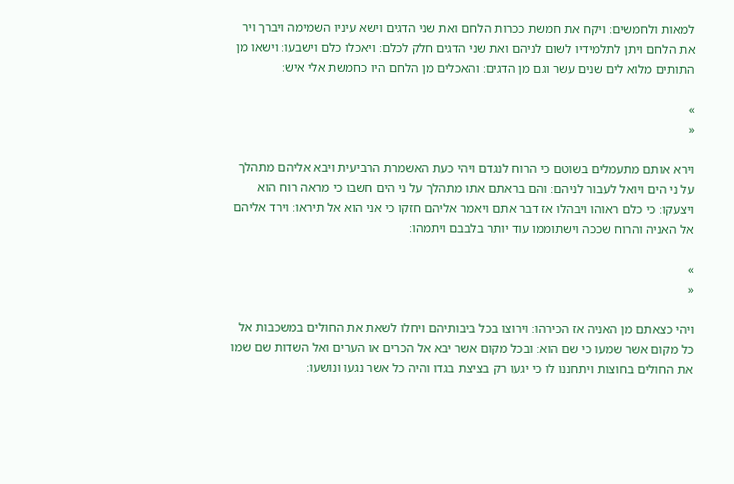למאות ולחמשים׃ ויקח את חמשת ככרות הלחם ואת שני הדגים וישא עיניו השמימה ויברך ויר את הלחם ויתן לתלמידיו לשום לניהם ואת שני הדגים חלק לכלם׃ ויאכלו כלם וישבעו׃ וישאו מן התותים מלוא לים שנים עשר וגם מן הדגים׃ והאכלים מן הלחם היו כחמשת אלי איש׃

»
«

וירא אותם מתעמלים בשוטם כי הרוח לנגדם ויהי כעת האשמרת הרביעית ויבא אליהם מתהלך על ני הים ויואל לעבור לניהם׃ והם בראתם אתו מתהלך על ני הים חשבו כי מראה רוח הוא ויצעקו׃ כי כלם ראוהו ויבהלו אז דבר אתם ויאמר אליהם חזקו כי אני הוא אל תיראו׃ וירד אליהם אל האניה והרוח שככה וישתוממו עוד יותר בלבבם ויתמהו׃

»
«

ויהי כצאתם מן האניה אז הכירהו׃ וירוצו בכל ביבותיהם ויחלו לשאת את החולים במשכבות אל כל מקום אשר שמעו כי שם הוא׃ ובכל מקום אשר יבא אל הכרים או הערים ואל השדות שם שמו את החולים בחוצות ויתחננו לו כי יגעו רק בציצת בגדו והיה כל אשר נגעו ונושעו׃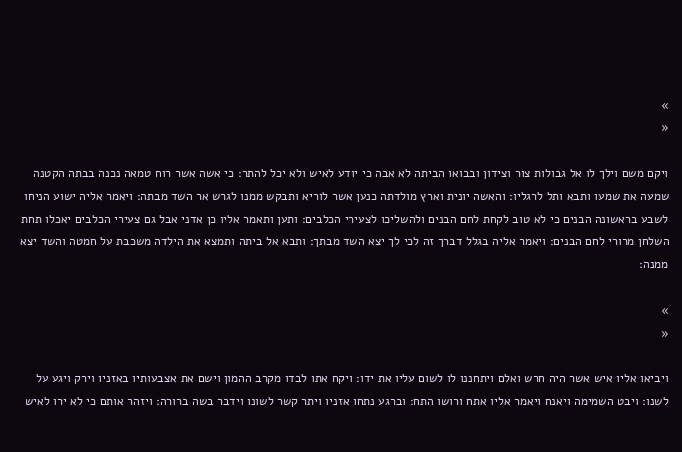»
«

ויקם משם וילך לו אל גבולות צור וצידון ובבואו הביתה לא אבה כי יודע לאיש ולא יכל להתר׃ כי אשה אשר רוח טמאה נכנה בבתה הקטנה שמעה את שמעו ותבא ותל לרגליו׃ והאשה יונית וארץ מולדתה כנען אשר לוריא ותבקש ממנו לגרש אר השד מבתה׃ ויאמר אליה ישוע הניחו לשבע בראשונה הבנים כי לא טוב לקחת לחם הבנים ולהשליכו לצעירי הכלבים׃ ותען ותאמר אליו כן אדני אבל גם צעירי הכלבים יאכלו תחת השלחן מרורי לחם הבנים׃ ויאמר אליה בגלל דברך זה לכי לך יצא השד מבתך׃ ותבא אל ביתה ותמצא את הילדה משכבת על חמטה והשד יצא ממנה׃

»
«

ויביאו אליו איש אשר היה חרש ואלם ויתחננו לו לשום עליו את ידו׃ ויקח אתו לבדו מקרב ההמון וישם את אצבעותיו באזניו וירק ויגע על לשנו׃ ויבט השמימה ויאנח ויאמר אליו אתח ורושו התח׃ וברגע נתחו אזניו ויתר קשר לשונו וידבר בשה ברורה׃ ויזהר אותם כי לא ירו לאיש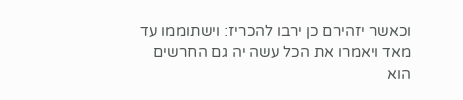וכאשר יזהירם כן ירבו להכריז׃ וישתוממו עד מאד ויאמרו את הכל עשה יה גם החרשים הוא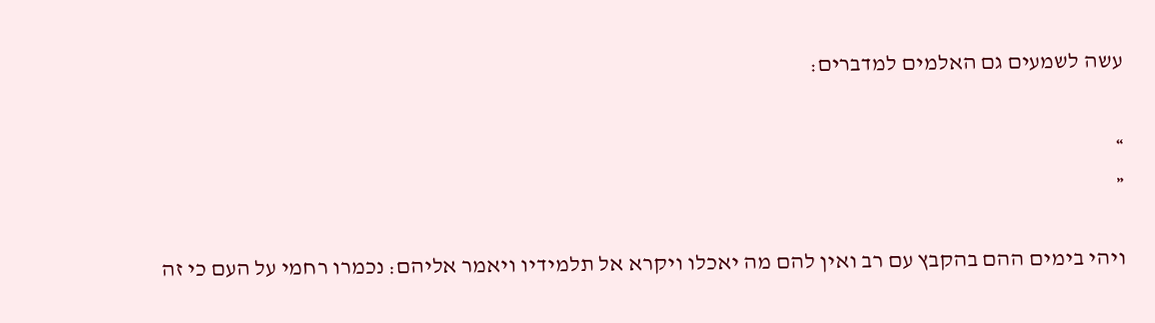עשה לשמעים גם האלמים למדברים׃

»
«

ויהי בימים ההם בהקבץ עם רב ואין להם מה יאכלו ויקרא אל תלמידיו ויאמר אליהם׃ נכמרו רחמי על העם כי זה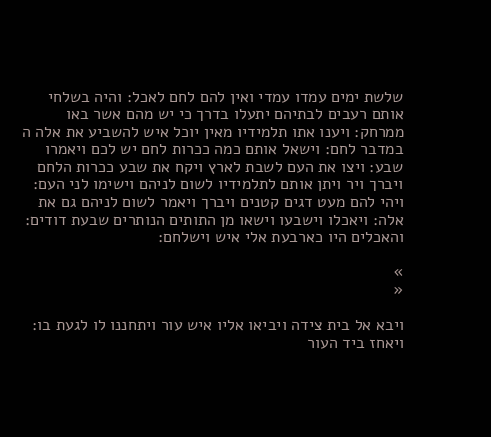שלשת ימים עמדו עמדי ואין להם לחם לאכל׃ והיה בשלחי אותם רעבים לבתיהם יתעלו בדרך כי יש מהם אשר באו ממרחק׃ ויענו אתו תלמידיו מאין יוכל איש להשביע את אלה ה במדבר לחם׃ וישאל אותם כמה ככרות לחם יש לכם ויאמרו שבע׃ ויצו את העם לשבת לארץ ויקח את שבע ככרות הלחם ויברך ויר ויתן אותם לתלמידיו לשום לניהם וישימו לני העם׃ ויהי להם מעט דגים קטנים ויברך ויאמר לשום לניהם גם את אלה׃ ויאכלו וישבעו וישאו מן התותים הנותרים שבעת דודים׃ והאכלים היו כארבעת אלי איש וישלחם׃

»
«

ויבא אל בית צידה ויביאו אליו איש עור ויתחננו לו לגעת בו׃ ויאחז ביד העור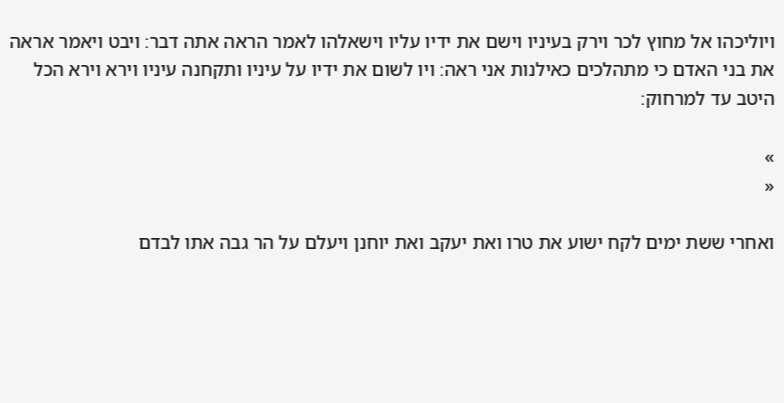ויוליכהו אל מחוץ לכר וירק בעיניו וישם את ידיו עליו וישאלהו לאמר הראה אתה דבר׃ ויבט ויאמר אראה את בני האדם כי מתהלכים כאילנות אני ראה׃ ויו לשום את ידיו על עיניו ותקחנה עיניו וירא וירא הכל היטב עד למרחוק׃

»
«

ואחרי ששת ימים לקח ישוע את טרו ואת יעקב ואת יוחנן ויעלם על הר גבה אתו לבדם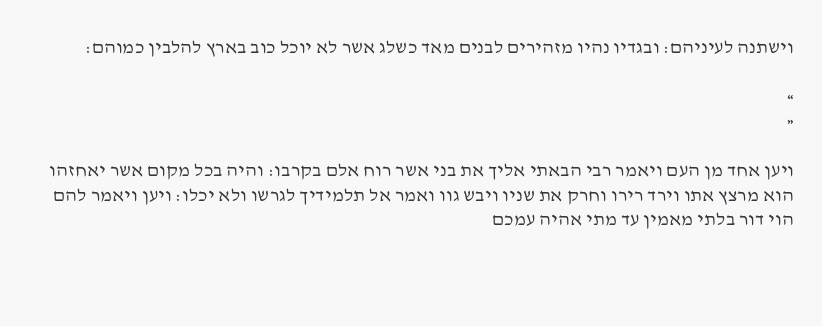וישתנה לעיניהם׃ ובגדיו נהיו מזהירים לבנים מאד כשלג אשר לא יוכל כוב בארץ להלבין כמוהם׃

»
«

ויען אחד מן העם ויאמר רבי הבאתי אליך את בני אשר רוח אלם בקרבו׃ והיה בכל מקום אשר יאחזהו הוא מרצץ אתו וירד רירו וחרק את שניו ויבש גוו ואמר אל תלמידיך לגרשו ולא יכלו׃ ויען ויאמר להם הוי דור בלתי מאמין עד מתי אהיה עמכם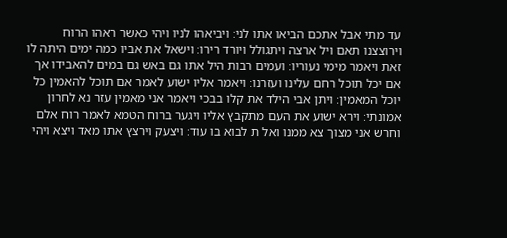עד מתי אבל אתכם הביאו אתו לני׃ ויביאהו לניו ויהי כאשר ראהו הרוח וירוצצנו תאם ויל ארצה ויתגולל ויורד רירו׃ וישאל את אביו כמה ימים היתה לו זאת ויאמר מימי נעוריו׃ ועמים רבות היל אתו גם באש גם במים להאבידו אך אם יכל תוכל רחם עלינו ועזרנו׃ ויאמר אליו ישוע לאמר אם תוכל להאמין כל יוכל המאמין׃ ויתן אבי הילד את קלו בבכי ויאמר אני מאמין עזר נא לחרון אמונתי׃ וירא ישוע את העם מתקבץ אליו ויגער ברוח הטמא לאמר רוח אלם וחרש אני מצוך צא ממנו ואל ת לבוא בו עוד׃ ויצעק וירצץ אתו מאד ויצא ויהי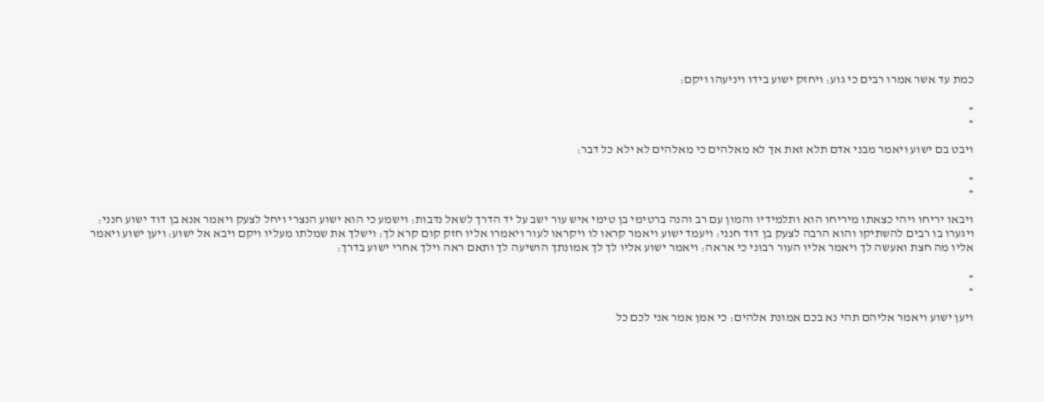כמת עד אשר אמרו רבים כי גוע׃ ויחזק ישוע בידו ויניעהו ויקם׃

»
«

ויבט בם ישוע ויאמר מבני אדם תלא זאת אך לא מאלהים כי מאלהים לא ילא כל דבר׃

»
«

ויבאו יריחו ויהי כצאתו מיריחו הוא ותלמידיו והמון עם רב והנה ברטימי בן טימי איש עור ישב על יד הדרך לשאל נדבות׃ וישמע כי הוא ישוע הנצרי ויחל לצעק ויאמר אנא בן דוד ישוע חנני׃ ויגערו בו רבים להשתיקו והוא הרבה לצעק בן דוד חנני׃ ויעמד ישוע ויאמר קראו לו ויקראו לעור ויאמרו אליו חזק קום קרא לך׃ וישלך את שמלתו מעליו ויקם ויבא אל ישוע׃ ויען ישוע ויאמר אליו מה חצת ואעשה לך ויאמר אליו העור רבוני כי אראה׃ ויאמר ישוע אליו לך לך אמונתך הושיעה לך ותאם ראה וילך אחרי ישוע בדרך׃

»
«

ויען ישוע ויאמר אליהם תהי נא בכם אמונת אלהים׃ כי אמן אמר אני לכם כל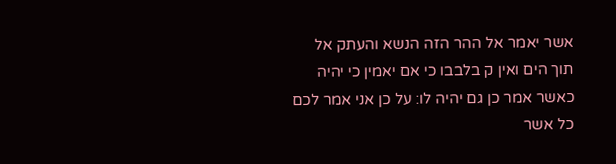אשר יאמר אל ההר הזה הנשא והעתק אל תוך הים ואין ק בלבבו כי אם יאמין כי יהיה כאשר אמר כן גם יהיה לו׃ על כן אני אמר לכם כל אשר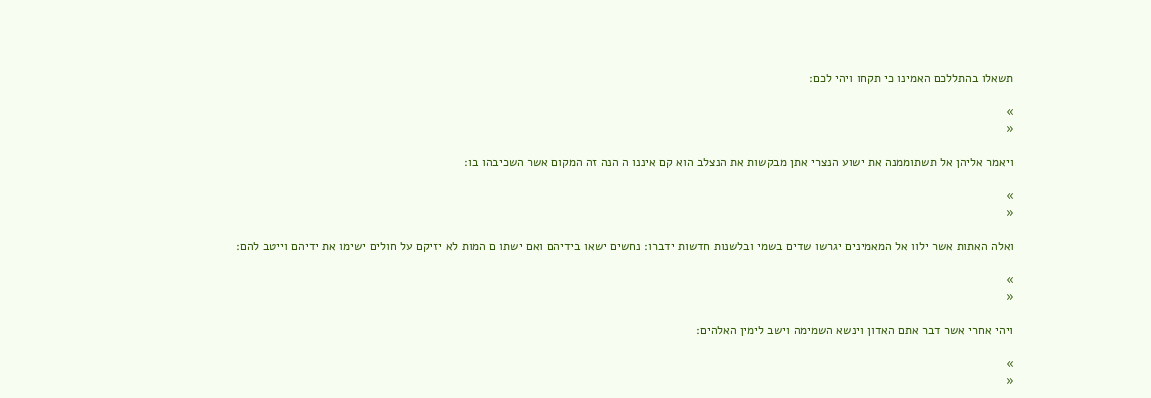תשאלו בהתללכם האמינו כי תקחו ויהי לכם׃

»
«

ויאמר אליהן אל תשתוממנה את ישוע הנצרי אתן מבקשות את הנצלב הוא קם איננו ה הנה זה המקום אשר השכיבהו בו׃

»
«

ואלה האתות אשר ילוו אל המאמינים יגרשו שדים בשמי ובלשנות חדשות ידברו׃ נחשים ישאו בידיהם ואם ישתו ם המות לא יזיקם על חולים ישימו את ידיהם וייטב להם׃

»
«

ויהי אחרי אשר דבר אתם האדון וינשא השמימה וישב לימין האלהים׃

»
«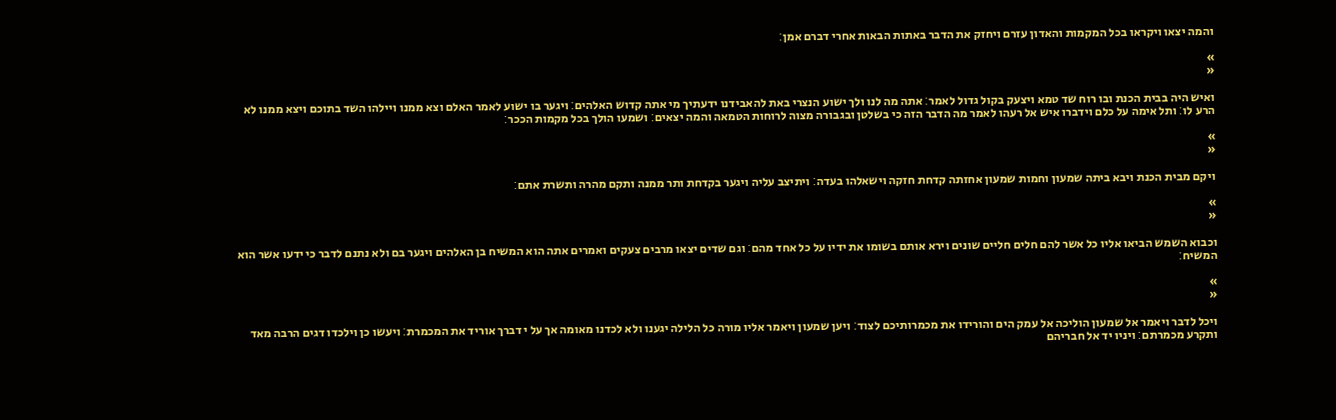והמה יצאו ויקראו בכל המקמות והאדון עזרם ויחזק את הדבר באתות הבאות אחרי דברם אמן׃

»
«

ואיש היה בבית הכנת ובו רוח שד טמא ויצעק בקול גדול לאמר׃ אתה מה לנו ולך ישוע הנצרי באת להאבידנו ידעתיך מי אתה קדוש האלהים׃ ויגער בו ישוע לאמר האלם וצא ממנו ויילהו השד בתוכם ויצא ממנו לא הרע לו׃ ותל אימה על כלם וידברו איש אל רעהו לאמר מה הדבר הזה כי בשלטן ובגבורה מצוה לרוחות הטמאה והמה יצאים׃ ושמעו הולך בכל מקמות הככר׃

»
«

ויקם מבית הכנת ויבא ביתה שמעון וחמות שמעון אחזתה קדחת חזקה וישאלהו בעדה׃ ויתיצב עליה ויגער בקדחת ותר ממנה ותקם מהרה ותשרת אתם׃

»
«

וכבוא השמש הביאו אליו כל אשר להם חלים חליים שונים וירא אותם בשומו את ידיו על כל אחד מהם׃ וגם שדים יצאו מרבים צעקים ואמרים אתה הוא המשיח בן האלהים ויגער בם ולא נתנם לדבר כי ידעו אשר הוא המשיח׃

»
«

ויכל לדבר ויאמר אל שמעון הוליכה אל עמק הים והורידו את מכמרותיכם לצוד׃ ויען שמעון ויאמר אליו מורה כל הלילה יגענו ולא לכדנו מאומה אך על י דברך אוריד את המכמרת׃ ויעשו כן וילכדו דגים הרבה מאד ותקרע מכמרתם׃ ויניו יד אל חבריהם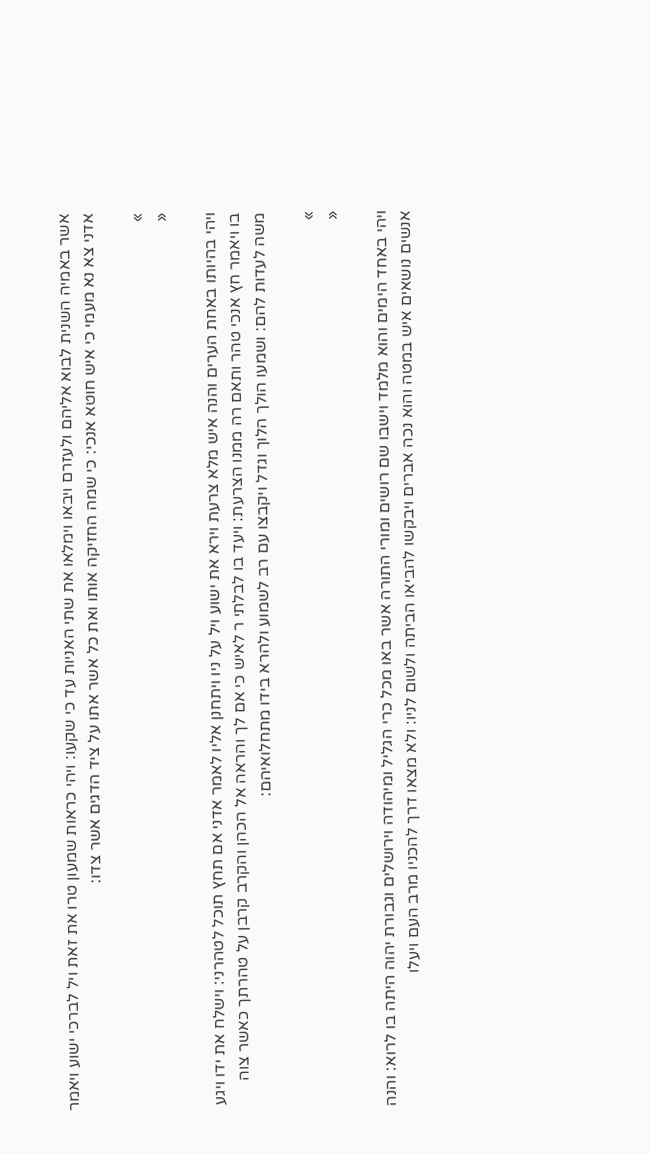אשר באמיה השנית לבוא אליהם ולעזרם ויבאו וימלאו את שתי האניות עד כי שקעו׃ ויהי כראות שמעון טרו את זאת ויל לברכי ישוע ויאמר אדני צא נא מעמי כי איש חוטא אנכי׃ כי שמה החזיקה אותו ואת כל אשר אתו על ציד הדגים אשר צדו׃

»
«

ויהי בהיותו באחת הערים והנה איש מלא צרעת וירא את ישוע ויל על ניו ויתחנן אליו לאמר אדני אם תחץ תוכל לטהרני׃ וישלח את ידו ויגע בו ויאמר חץ אנכי טהר ותאם רה ממנו הצרעת׃ ויעד בו לבלתי ר לאיש כי אם לך והראה אל הכהן והקרב קרבן על טהרתך כאשר צוה משה לעדות להם׃ ושמעו הולך הלוך וגדל ויקבצו עם רב לשמוע ולהרא בידו מתחלואיהם׃

»
«

ויהי באחד הימים והוא מלמד וישבו שם רושים ומורי התורה אשר באו מכל כרי הגליל ומיהודה וירושלים וגבורת יהוה היתה בו לרוא׃ והנה אנשים נושאים איש במטה והוא נכה אברים ויבקשו להביאו הביתה ולשום לניו׃ ולא מצאו דרך להכניו מרב העם ויעלו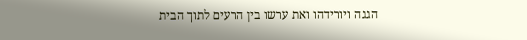הגגה ויורידהו ואת ערשו בין הרעים לתוך הבית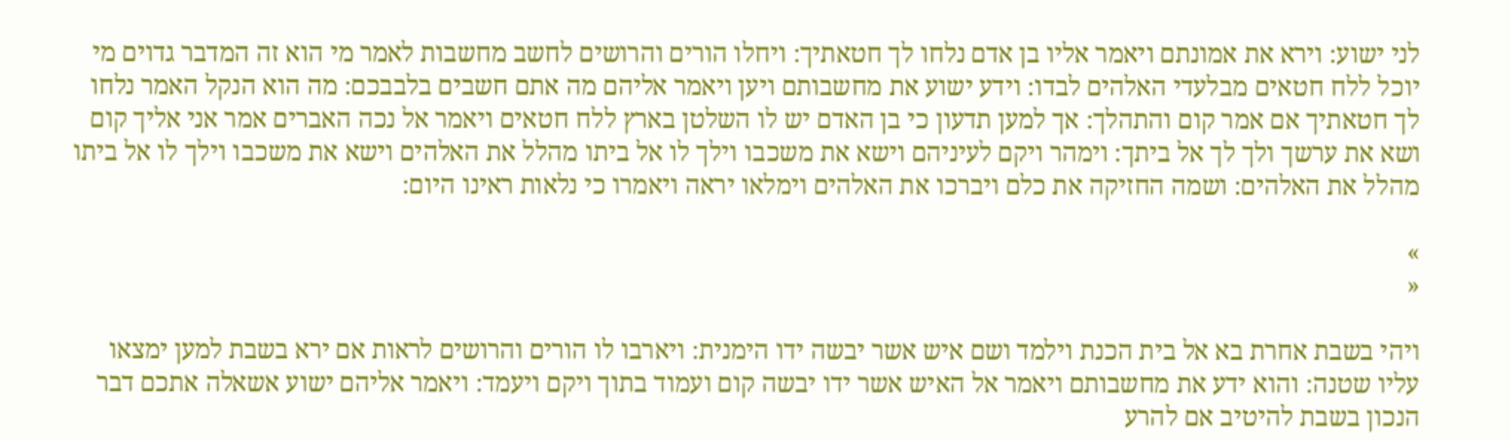לני ישוע׃ וירא את אמונתם ויאמר אליו בן אדם נלחו לך חטאתיך׃ ויחלו הורים והרושים לחשב מחשבות לאמר מי הוא זה המדבר גדוים מי יוכל ללח חטאים מבלעדי האלהים לבדו׃ וידע ישוע את מחשבותם ויען ויאמר אליהם מה אתם חשבים בלבבכם׃ מה הוא הנקל האמר נלחו לך חטאתיך אם אמר קום והתהלך׃ אך למען תדעון כי בן האדם יש לו השלטן בארץ ללח חטאים ויאמר אל נכה האברים אמר אני אליך קום ושא את ערשך ולך לך אל ביתך׃ וימהר ויקם לעיניהם וישא את משכבו וילך לו אל ביתו מהלל את האלהים וישא את משכבו וילך לו אל ביתו מהלל את האלהים׃ ושמה החזיקה את כלם ויברכו את האלהים וימלאו יראה ויאמרו כי נלאות ראינו היום׃

»
«

ויהי בשבת אחרת בא אל בית הכנת וילמד ושם איש אשר יבשה ידו הימנית׃ ויארבו לו הורים והרושים לראות אם ירא בשבת למען ימצאו עליו שטנה׃ והוא ידע את מחשבותם ויאמר אל האיש אשר ידו יבשה קום ועמוד בתוך ויקם ויעמד׃ ויאמר אליהם ישוע אשאלה אתכם דבר הנכון בשבת להיטיב אם להרע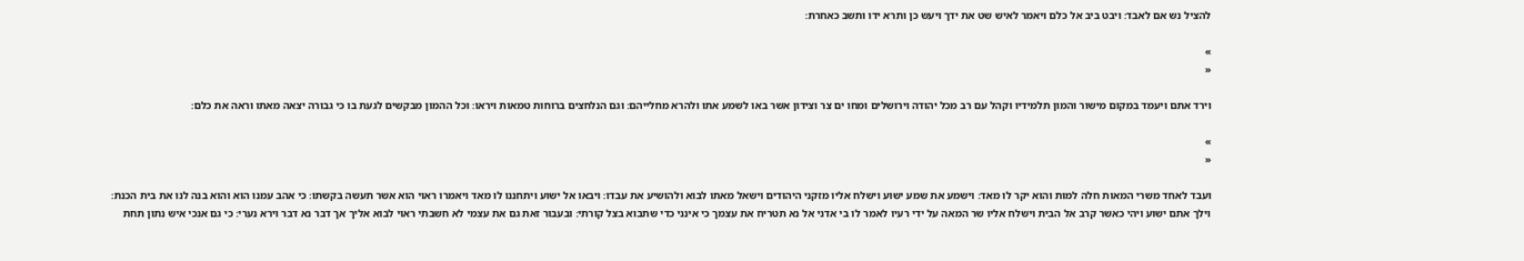להציל נש אם לאבד׃ ויבט ביב אל כלם ויאמר לאיש שט את ידך ויעש כן ותרא ידו ותשב כאחרת׃

»
«

וירד אתם ויעמד במקום מישור והמון תלמידיו וקהל עם רב מכל יהודה וירושלים ומחו ים צר וצידון אשר באו לשמע אתו ולהרא מחלייהם׃ וגם הנלחצים ברוחות טמאות ויראו׃ וכל ההמון מבקשים לגעת בו כי גבורה יצאה מאתו וראה את כלם׃

»
«

ועבד לאחד משרי המאות חלה למות והוא יקר לו מאד׃ וישמע את שמע ישוע וישלח אליו מזקני היהודים וישאל מאתו לבוא ולהושיע את עבדו׃ ויבאו אל ישוע ויתחננו לו מאד ויאמרו ראוי הוא אשר תעשה בקשתו׃ כי אהב עמנו הוא והוא בנה לנו את בית הכנת׃ וילך אתם ישוע ויהי כאשר קרב אל הבית וישלח אליו שר המאה על ידי רעיו לאמר לו בי אדני אל נא תטריח את עצמך כי אינני כדי שתבוא בצל קורתי׃ ובעבור זאת גם את עצמי לא חשבתי ראוי לבוא אליך אך דבר נא דבר וירא נערי׃ כי גם אנכי איש נתון תחת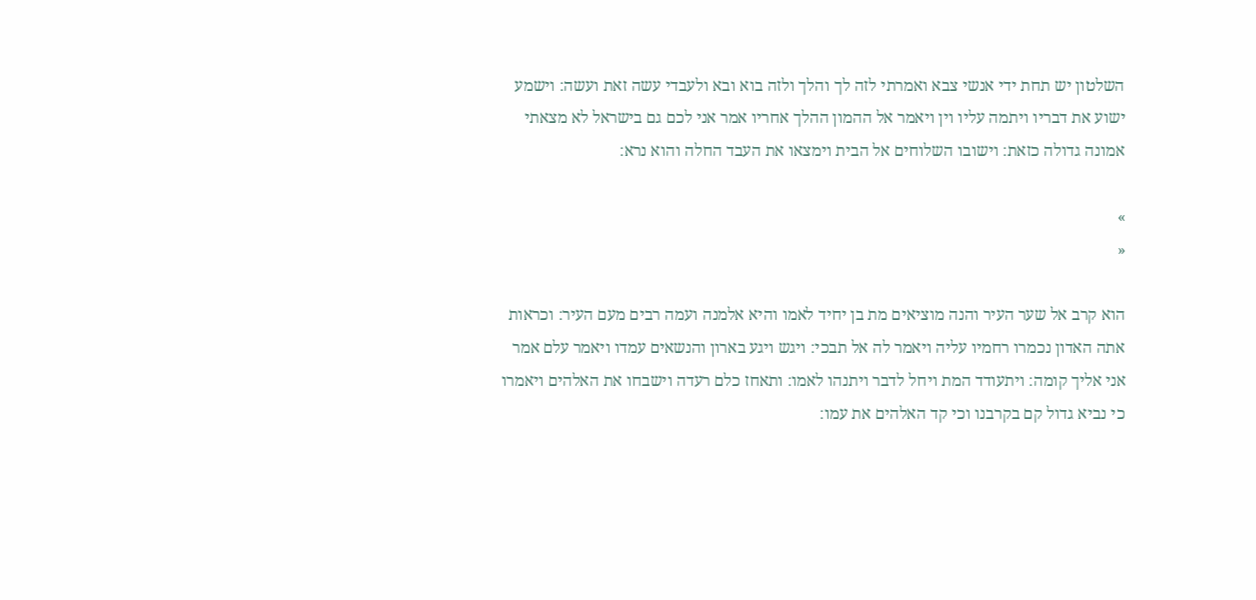השלטון יש תחת ידי אנשי צבא ואמרתי לזה לך והלך ולזה בוא ובא ולעבדי עשה זאת ועשה׃ וישמע ישוע את דבריו ויתמה עליו וין ויאמר אל ההמון ההלך אחריו אמר אני לכם גם בישראל לא מצאתי אמונה גדולה כזאת׃ וישובו השלוחים אל הבית וימצאו את העבד החלה והוא נרא׃

»
«

הוא קרב אל שער העיר והנה מוציאים מת בן יחיד לאמו והיא אלמנה ועמה רבים מעם העיר׃ וכראות אתה האדון נכמרו רחמיו עליה ויאמר לה אל תבכי׃ ויגש ויגע בארון והנשאים עמדו ויאמר עלם אמר אני אליך קומה׃ ויתעודד המת ויחל לדבר ויתנהו לאמו׃ ותאחז כלם רעדה וישבחו את האלהים ויאמרו כי נביא גדול קם בקרבנו וכי קד האלהים את עמו׃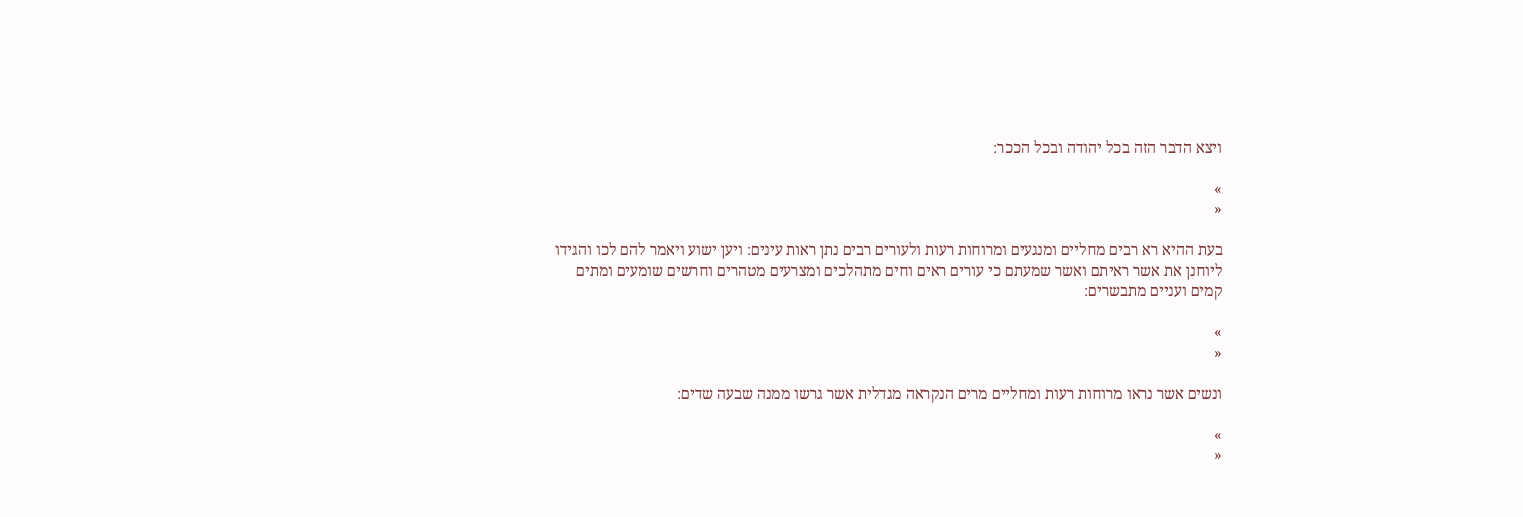ויצא הדבר הזה בכל יהודה ובכל הככר׃

»
«

בעת ההיא רא רבים מחליים ומנגעים ומרוחות רעות ולעורים רבים נתן ראות עינים׃ ויען ישוע ויאמר להם לכו והגידו ליוחנן את אשר ראיתם ואשר שמעתם כי עורים ראים וחים מתהלכים ומצרעים מטהרים וחרשים שומעים ומתים קמים ועניים מתבשרים׃

»
«

ונשים אשר נראו מרוחות רעות ומחליים מרים הנקראה מגדלית אשר גרשו ממנה שבעה שדים׃

»
«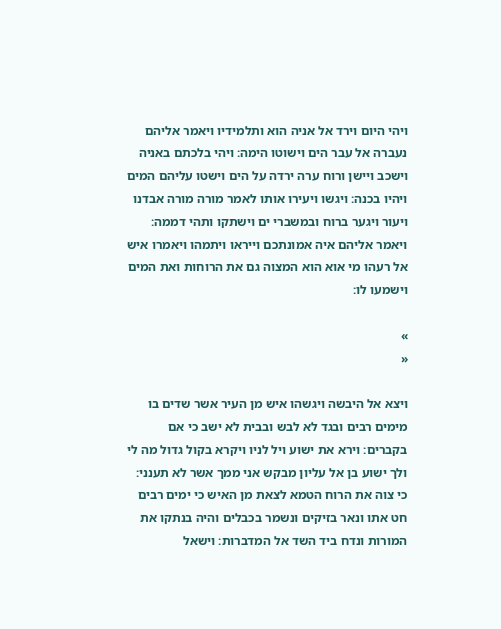ויהי היום וירד אל אניה הוא ותלמידיו ויאמר אליהם נעברה אל עבר הים וישוטו הימה׃ ויהי בלכתם באניה וישכב ויישן ורוח ערה ירדה על הים וישטו עליהם המים ויהיו בכנה׃ ויגשו ויעירו אותו לאמר מורה מורה אבדנו ויעור ויגער ברוח ובמשברי ים וישתקו ותהי דממה׃ ויאמר אליהם איה אמונתכם וייראו ויתמהו ויאמרו איש אל רעהו מי אוא הוא המצוה גם את הרוחות ואת המים וישמעו לו׃

»
«

ויצא אל היבשה ויגשהו איש מן העיר אשר שדים בו מימים רבים ובגד לא לבש ובבית לא ישב כי אם בקברים׃ וירא את ישוע ויל לניו ויקרא בקול גדול מה לי ולך ישוע בן אל עליון מבקש אני ממך אשר לא תענני׃ כי צוה את הרוח הטמא לצאת מן האיש כי ימים רבים חט אתו ונאר בזיקים ונשמר בכבלים והיה בנתקו את המורות ונדח ביד השד אל המדברות׃ וישאל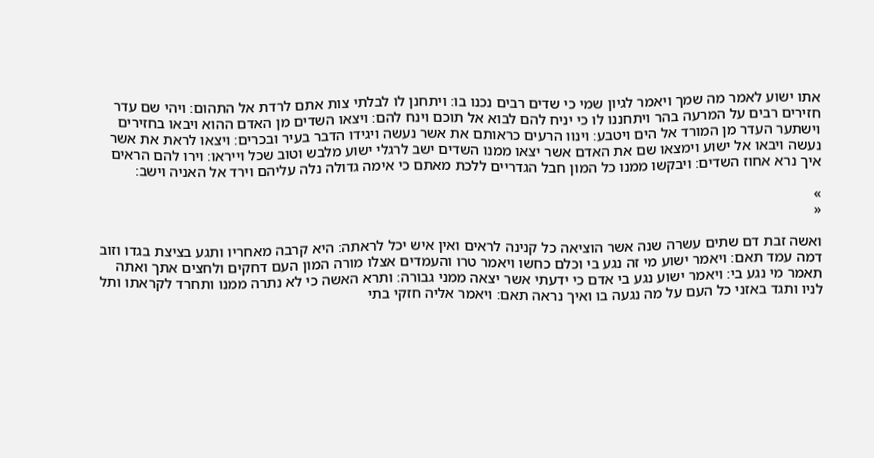אתו ישוע לאמר מה שמך ויאמר לגיון שמי כי שדים רבים נכנו בו׃ ויתחנן לו לבלתי צות אתם לרדת אל התהום׃ ויהי שם עדר חזירים רבים על המרעה בהר ויתחננו לו כי יניח להם לבוא אל תוכם וינח להם׃ ויצאו השדים מן האדם ההוא ויבאו בחזירים וישתער העדר מן המורד אל הים ויטבע׃ וינוו הרעים כראותם את אשר נעשה ויגידו הדבר בעיר ובכרים׃ ויצאו לראת את אשר נעשה ויבאו אל ישוע וימצאו שם את האדם אשר יצאו ממנו השדים ישב לרגלי ישוע מלבש וטוב שכל וייראו׃ וירו להם הראים איך נרא אחוז השדים׃ ויבקשו ממנו כל המון חבל הגדריים ללכת מאתם כי אימה גדולה נלה עליהם וירד אל האניה וישב׃

»
«

ואשה זבת דם שתים עשרה שנה אשר הוציאה כל קנינה לראים ואין איש יכל לראתה׃ היא קרבה מאחריו ותגע בציצת בגדו וזוב דמה עמד תאם׃ ויאמר ישוע מי זה נגע בי וכלם כחשו ויאמר טרו והעמדים אצלו מורה המון העם דחקים ולחצים אתך ואתה תאמר מי נגע בי׃ ויאמר ישוע נגע בי אדם כי ידעתי אשר יצאה ממני גבורה׃ ותרא האשה כי לא נתרה ממנו ותחרד לקראתו ותל לניו ותגד באזני כל העם על מה נגעה בו ואיך נראה תאם׃ ויאמר אליה חזקי בתי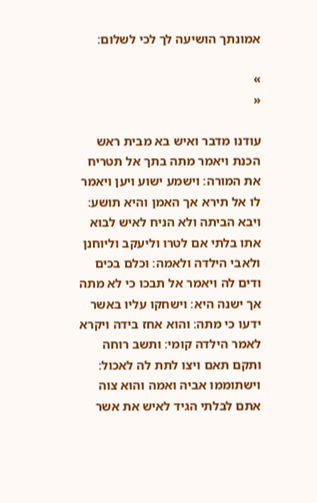אמונתך הושיעה לך לכי לשלום׃

»
«

עודנו מדבר ואיש בא מבית ראש הכנת ויאמר מתה בתך אל תטריח את המורה׃ וישמע ישוע ויען ויאמר לו אל תירא אך האמן והיא תושע׃ ויבא הביתה ולא הניח לאיש לבוא אתו בלתי אם לטרו וליעקב וליוחנן ולאבי הילדה ולאמה׃ וכלם בכים ודים לה ויאמר אל תבכו כי לא מתה אך ישנה היא׃ וישחקו עליו באשר ידעו כי מתה׃ והוא אחז בידה ויקרא לאמר הילדה קומי׃ ותשב רוחה ותקם תאם ויצו לתת לה לאכול׃ וישתוממו אביה ואמה והוא צוה אתם לבלתי הגיד לאיש את אשר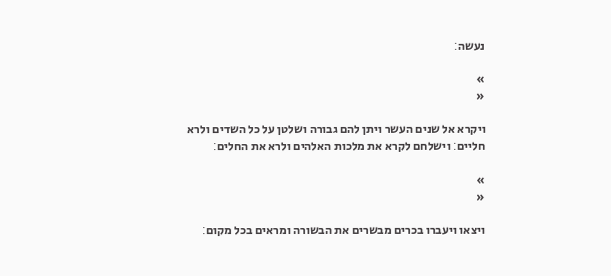נעשה׃

»
«

ויקרא אל שנים העשר ויתן להם גבורה ושלטן על כל השדים ולרא חליים׃ וישלחם לקרא את מלכות האלהים ולרא את החלים׃

»
«

ויצאו ויעברו בכרים מבשרים את הבשורה ומראים בכל מקום׃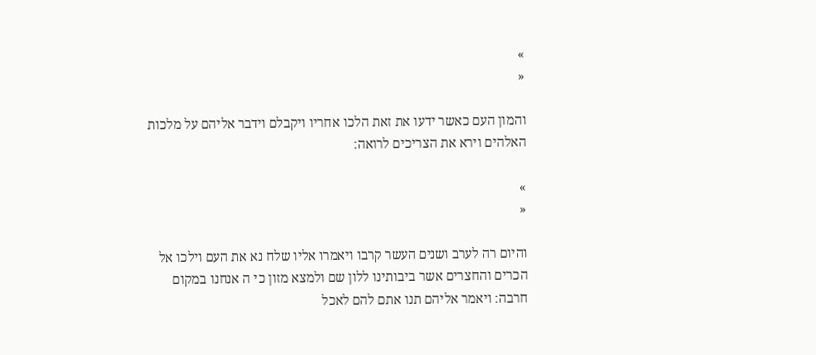»
«

והמון העם כאשר ידעו את זאת הלכו אחריו ויקבלם וידבר אליהם על מלכות האלהים וירא את הצריכים לרואה׃

»
«

והיום רה לערב ושנים העשר קרבו ויאמרו אליו שלח נא את העם וילכו אל הכרים והחצרים אשר ביבותינו ללון שם ולמצא מזון כי ה אנחנו במקום חרבה׃ ויאמר אליהם תנו אתם להם לאכל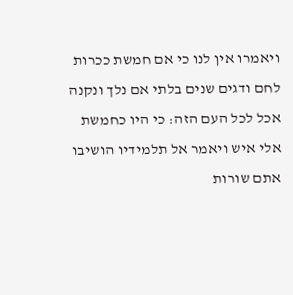ויאמרו אין לנו כי אם חמשת ככרות לחם ודגים שנים בלתי אם נלך ונקנה אכל לכל העם הזה׃ כי היו כחמשת אלי איש ויאמר אל תלמידיו הושיבו אתם שורות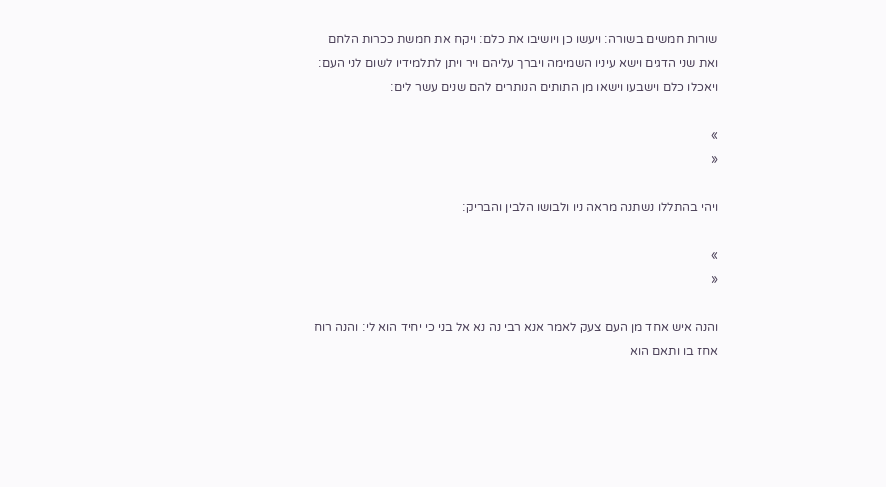שורות חמשים בשורה׃ ויעשו כן ויושיבו את כלם׃ ויקח את חמשת ככרות הלחם ואת שני הדגים וישא עיניו השמימה ויברך עליהם ויר ויתן לתלמידיו לשום לני העם׃ ויאכלו כלם וישבעו וישאו מן התותים הנותרים להם שנים עשר לים׃

»
«

ויהי בהתללו נשתנה מראה ניו ולבושו הלבין והבריק׃

»
«

והנה איש אחד מן העם צעק לאמר אנא רבי נה נא אל בני כי יחיד הוא לי׃ והנה רוח אחז בו ותאם הוא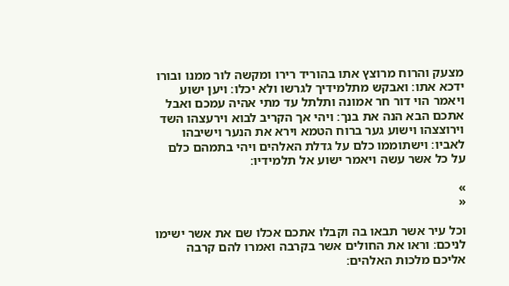מצעק והרוח מרוצץ אתו בהוריד רירו ומקשה לור ממנו ובורו ידכא אתו׃ ואבקש מתלמידיך לגרשו ולא יכלו׃ ויען ישוע ויאמר הוי דור חר אמונה ותלתל עד מתי אהיה עמכם ואבל אתכם הבא הנה את בנך׃ ויהי אך הקריב לבוא וירעצהו השד וירוצצהו וישוע גער ברוח הטמא וירא את הנער וישיבהו לאביו׃ וישתוממו כלם על גדלת האלהים ויהי בתמהם כלם על כל אשר עשה ויאמר ישוע אל תלמידיו׃

»
«

וכל עיר אשר תבאו בה וקבלו אתכם אכלו שם את אשר ישימו לניכם׃ וראו את החולים אשר בקרבה ואמרו להם קרבה אליכם מלכות האלהים׃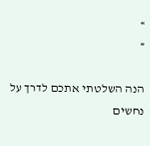»
«

הנה השלטתי אתכם לדרך על נחשים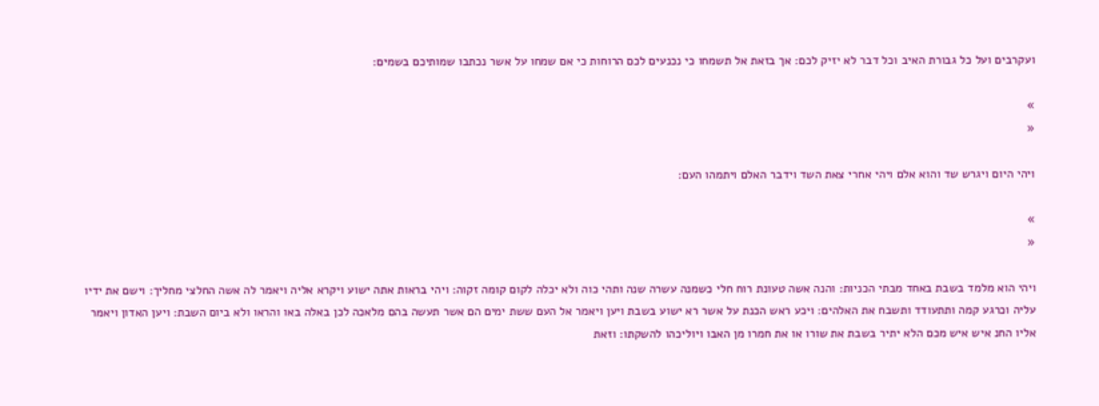ועקרבים ועל כל גבורת האיב וכל דבר לא יזיק לכם׃ אך בזאת אל תשמחו כי נכנעים לכם הרוחות כי אם שמחו על אשר נכתבו שמותיכם בשמים׃

»
«

ויהי היום ויגרש שד והוא אלם ויהי אחרי צאת השד וידבר האלם ויתמהו העם׃

»
«

ויהי הוא מלמד בשבת באחד מבתי הכניות׃ והנה אשה טעונת רוח חלי כשמנה עשרה שנה ותהי כוה ולא יכלה לקום קומה זקוה׃ ויהי בראות אתה ישוע ויקרא אליה ויאמר לה אשה החלצי מחליך׃ וישם את ידיו עליה וכרגע קמה ותתעודד ותשבח את האלהים׃ ויכע ראש הכנת על אשר רא ישוע בשבת ויען ויאמר אל העם ששת ימים הם אשר תעשה בהם מלאכה לכן באלה באו והראו ולא ביום השבת׃ ויען האדון ויאמר אליו החנ איש איש מכם הלא יתיר בשבת את שורו או את חמרו מן האבו ויוליכהו להשקתו׃ וזאת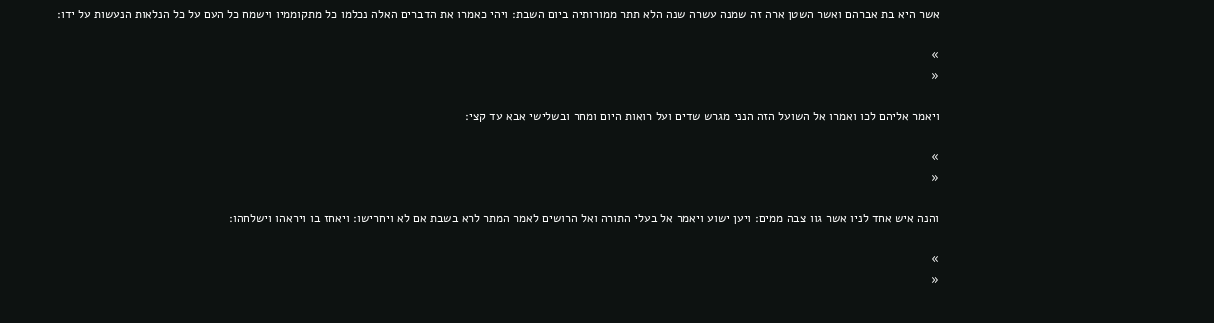אשר היא בת אברהם ואשר השטן ארה זה שמנה עשרה שנה הלא תתר ממורותיה ביום השבת׃ ויהי כאמרו את הדברים האלה נכלמו כל מתקוממיו וישמח כל העם על כל הנלאות הנעשות על ידו׃

»
«

ויאמר אליהם לכו ואמרו אל השועל הזה הנני מגרש שדים ועל רואות היום ומחר ובשלישי אבא עד קצי׃

»
«

והנה איש אחד לניו אשר גוו צבה ממים׃ ויען ישוע ויאמר אל בעלי התורה ואל הרושים לאמר המתר לרא בשבת אם לא ויחרישו׃ ויאחז בו ויראהו וישלחהו׃

»
«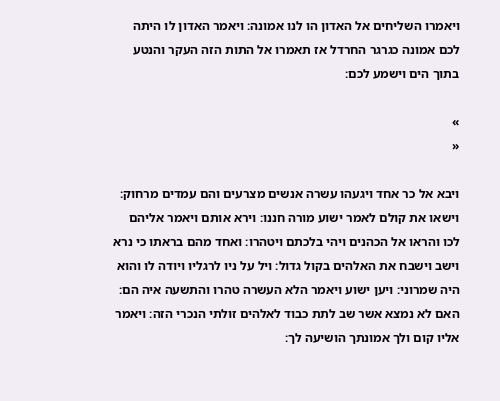ויאמרו השליחים אל האדון הו לנו אמונה׃ ויאמר האדון לו היתה לכם אמונה כגרגר החרדל אז תאמרו אל התות הזה העקר והנטע בתוך הים וישמע לכם׃

»
«

ויבא אל כר אחד ויגעהו עשרה אנשים מצרעים והם עמדים מרחוק׃ וישאו את קולם לאמר ישוע מורה חננו׃ וירא אותם ויאמר אליהם לכו והראו אל הכהנים ויהי בלכתם ויטהרו׃ ואחד מהם בראתו כי נרא וישב וישבח את האלהים בקול גדול׃ ויל על ניו לרגליו ויודה לו והוא היה שמרוני׃ ויען ישוע ויאמר הלא העשרה טהרו והתשעה איה הם׃ האם לא נמצא אשר שב לתת כבוד לאלהים זולתי הנכרי הזה׃ ויאמר אליו קום ולך אמונתך הושיעה לך׃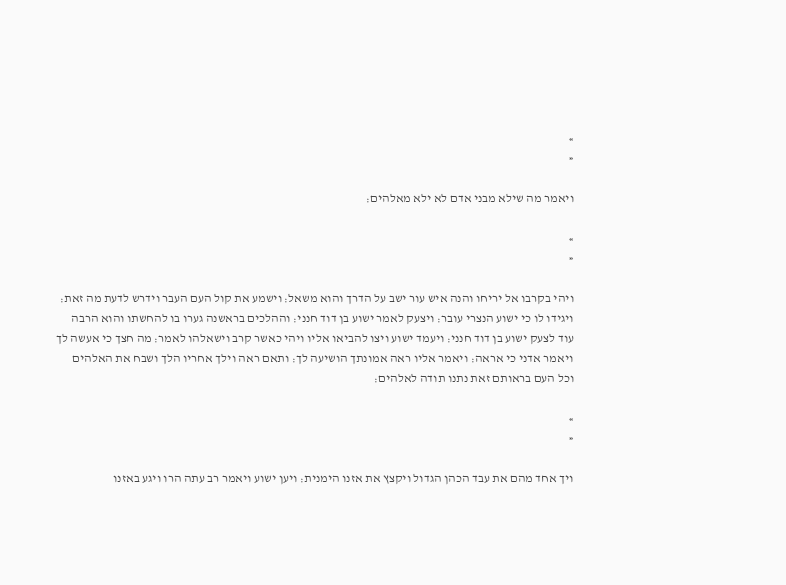»
«

ויאמר מה שילא מבני אדם לא ילא מאלהים׃

»
«

ויהי בקרבו אל יריחו והנה איש עור ישב על הדרך והוא משאל׃ וישמע את קול העם העבר וידרש לדעת מה זאת׃ ויגידו לו כי ישוע הנצרי עובר׃ ויצעק לאמר ישוע בן דוד חנני׃ וההלכים בראשנה גערו בו להחשתו והוא הרבה עוד לצעק ישוע בן דוד חנני׃ ויעמד ישוע ויצו להביאו אליו ויהי כאשר קרב וישאלהו לאמר׃ מה חצך כי אעשה לך ויאמר אדני כי אראה׃ ויאמר אליו ראה אמונתך הושיעה לך׃ ותאם ראה וילך אחריו הלך ושבח את האלהים וכל העם בראותם זאת נתנו תודה לאלהים׃

»
«

ויך אחד מהם את עבד הכהן הגדול ויקצץ את אזנו הימנית׃ ויען ישוע ויאמר רב עתה הרו ויגע באזנו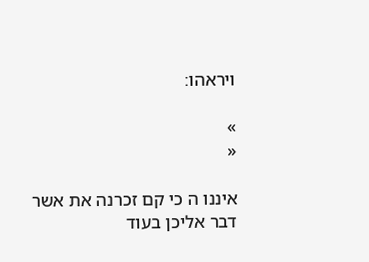ויראהו׃

»
«

איננו ה כי קם זכרנה את אשר דבר אליכן בעוד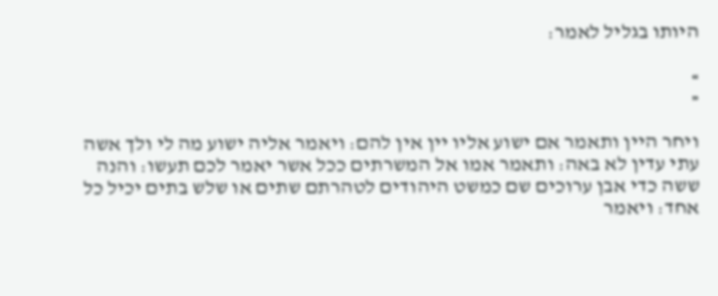היותו בגליל לאמר׃

»
«

ויחר היין ותאמר אם ישוע אליו יין אין להם׃ ויאמר אליה ישוע מה לי ולך אשה עתי עדין לא באה׃ ותאמר אמו אל המשרתים ככל אשר יאמר לכם תעשו׃ והנה ששה כדי אבן ערוכים שם כמשט היהודים לטהרתם שתים או שלש בתים יכיל כל אחד׃ ויאמר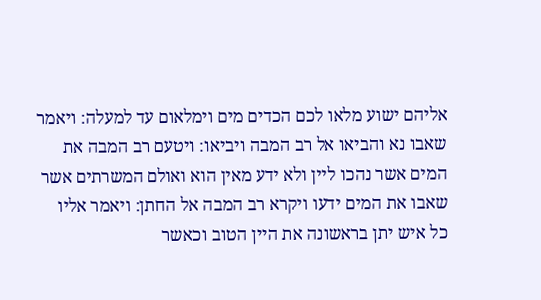אליהם ישוע מלאו לכם הכדים מים וימלאום עד למעלה׃ ויאמר שאבו נא והביאו אל רב המבה ויביאו׃ ויטעם רב המבה את המים אשר נהכו ליין ולא ידע מאין הוא ואולם המשרתים אשר שאבו את המים ידעו ויקרא רב המבה אל החתן׃ ויאמר אליו כל איש יתן בראשונה את היין הטוב וכאשר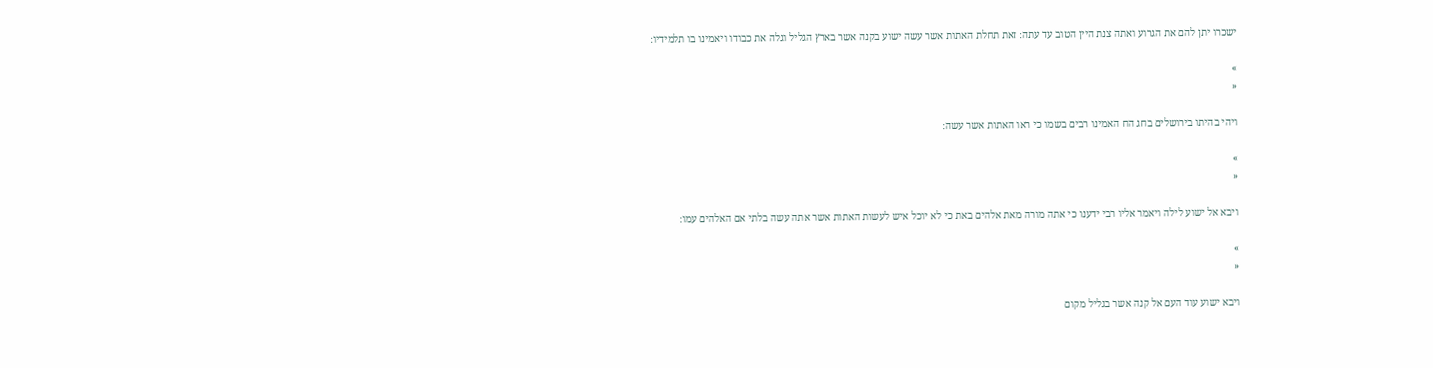ישכרו יתן להם את הגרוע ואתה צנת היין הטוב עד עתה׃ זאת תחלת האתות אשר עשה ישוע בקנה אשר בארץ הגליל וגלה את כבודו ויאמינו בו תלמידיו׃

»
«

ויהי בהיתו בירושלים בחג הח האמינו רבים בשמו כי ראו האתות אשר עשה׃

»
«

ויבא אל ישוע לילה ויאמר אליו רבי ידענו כי אתה מורה מאת אלהים באת כי לא יוכל איש לעשות האתות אשר אתה עשה בלתי אם האלהים עמו׃

»
«

ויבא ישוע עוד העם אל קנה אשר בגליל מקום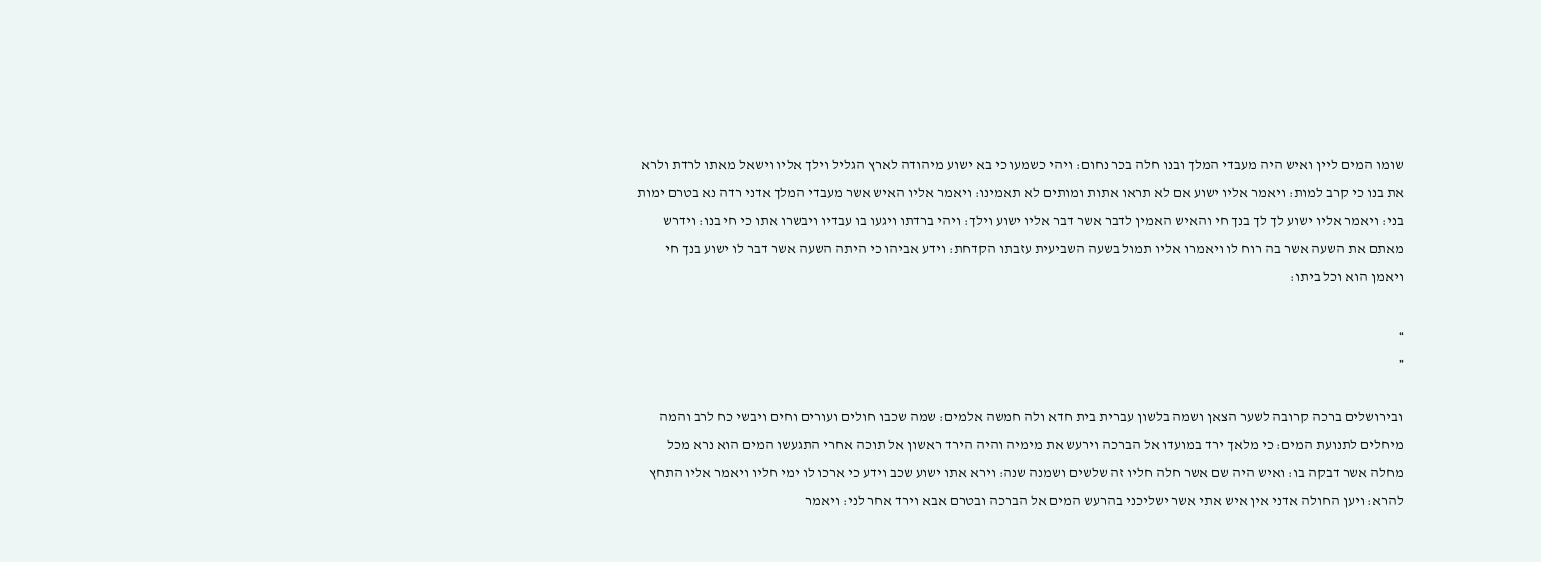שומו המים ליין ואיש היה מעבדי המלך ובנו חלה בכר נחום׃ ויהי כשמעו כי בא ישוע מיהודה לארץ הגליל וילך אליו וישאל מאתו לרדת ולרא את בנו כי קרב למות׃ ויאמר אליו ישוע אם לא תראו אתות ומותים לא תאמינו׃ ויאמר אליו האיש אשר מעבדי המלך אדני רדה נא בטרם ימות בני׃ ויאמר אליו ישוע לך לך בנך חי והאיש האמין לדבר אשר דבר אליו ישוע וילך׃ ויהי ברדתו ויגעו בו עבדיו ויבשרו אתו כי חי בנו׃ וידרש מאתם את השעה אשר בה רוח לו ויאמרו אליו תמול בשעה השביעית עזבתו הקדחת׃ וידע אביהו כי היתה השעה אשר דבר לו ישוע בנך חי ויאמן הוא וכל ביתו׃

»
«

ובירושלים ברכה קרובה לשער הצאן ושמה בלשון עברית בית חדא ולה חמשה אלמים׃ שמה שכבו חולים ועורים וחים ויבשי כח לרב והמה מיחלים לתנועת המים׃ כי מלאך ירד במועדו אל הברכה וירעש את מימיה והיה הירד ראשון אל תוכה אחרי התגעשו המים הוא נרא מכל מחלה אשר דבקה בו׃ ואיש היה שם אשר חלה חליו זה שלשים ושמנה שנה׃ וירא אתו ישוע שכב וידע כי ארכו לו ימי חליו ויאמר אליו התחץ להרא׃ ויען החולה אדני אין איש אתי אשר ישליכני בהרעש המים אל הברכה ובטרם אבא וירד אחר לני׃ ויאמר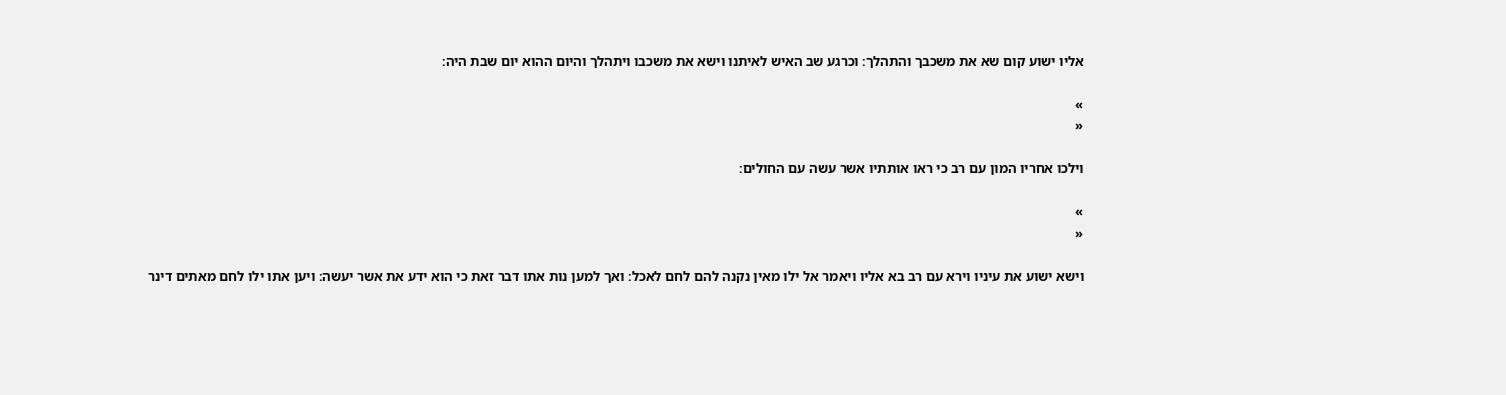אליו ישוע קום שא את משכבך והתהלך׃ וכרגע שב האיש לאיתנו וישא את משכבו ויתהלך והיום ההוא יום שבת היה׃

»
«

וילכו אחריו המון עם רב כי ראו אותתיו אשר עשה עם החולים׃

»
«

וישא ישוע את עיניו וירא עם רב בא אליו ויאמר אל ילו מאין נקנה להם לחם לאכל׃ ואך למען נות אתו דבר זאת כי הוא ידע את אשר יעשה׃ ויען אתו ילו לחם מאתים דינר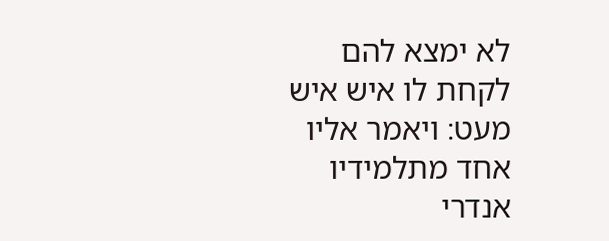לא ימצא להם לקחת לו איש איש מעט׃ ויאמר אליו אחד מתלמידיו אנדרי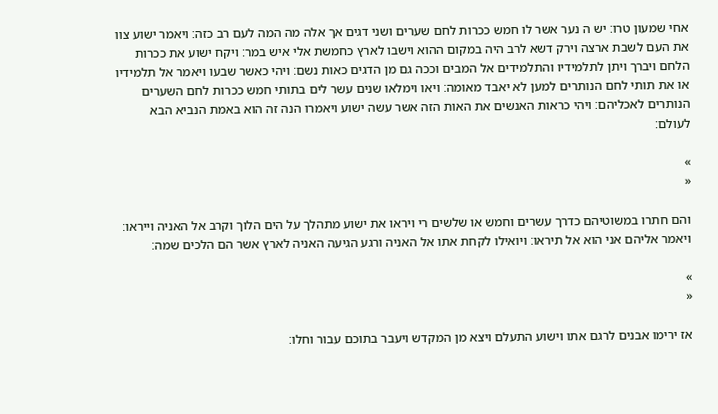אחי שמעון טרו׃ יש ה נער אשר לו חמש ככרות לחם שערים ושני דגים אך אלה מה המה לעם רב כזה׃ ויאמר ישוע צוו את העם לשבת ארצה וירק דשא לרב היה במקום ההוא וישבו לארץ כחמשת אלי איש במר׃ ויקח ישוע את ככרות הלחם ויברך ויתן לתלמידיו והתלמידים אל המבים וככה גם מן הדגים כאות נשם׃ ויהי כאשר שבעו ויאמר אל תלמידיו או את תותי לחם הנותרים למען לא יאבד מאומה׃ ויאו וימלאו שנים עשר לים בתותי חמש ככרות לחם השערים הנותרים לאכליהם׃ ויהי כראות האנשים את האות הזה אשר עשה ישוע ויאמרו הנה זה הוא באמת הנביא הבא לעולם׃

»
«

והם חתרו במשוטיהם כדרך עשרים וחמש או שלשים רי ויראו את ישוע מתהלך על הים הלוך וקרב אל האניה וייראו׃ ויאמר אליהם אני הוא אל תיראו׃ ויואילו לקחת אתו אל האניה ורגע הגיעה האניה לארץ אשר הם הלכים שמה׃

»
«

אז ירימו אבנים לרגם אתו וישוע התעלם ויצא מן המקדש ויעבר בתוכם עבור וחלו׃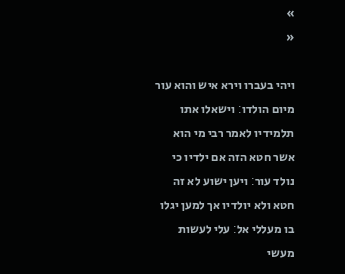»
«

ויהי בעברו וירא איש והוא עור מיום הולדו׃ וישאלו אתו תלמידיו לאמר רבי מי הוא אשר חטא הזה אם ילדיו כי נולד עור׃ ויען ישוע לא זה חטא ולא יולדיו אך למען יגלו בו מעללי אל׃ עלי לעשות מעשי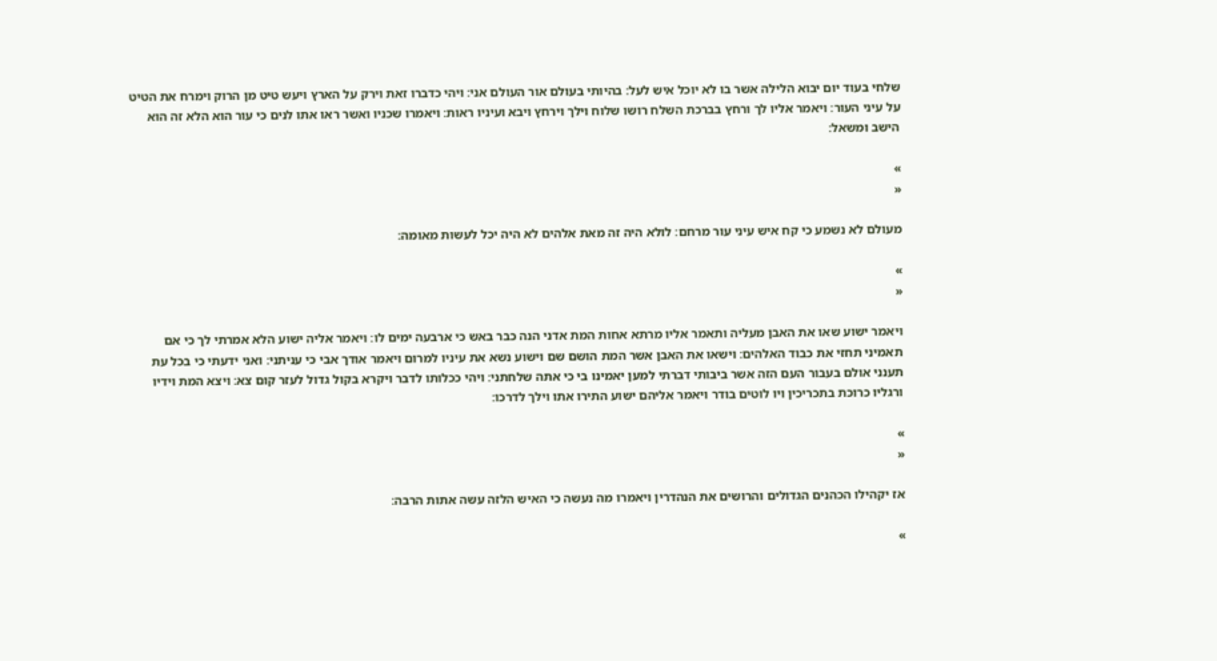שלחי בעוד יום יבוא הלילה אשר בו לא יוכל איש לעל׃ בהיותי בעולם אור העולם אני׃ ויהי כדברו זאת וירק על הארץ ויעש טיט מן הרוק וימרח את הטיט על עיני העור׃ ויאמר אליו לך ורחץ בברכת השלח רושו שלוח וילך וירחץ ויבא ועיניו ראות׃ ויאמרו שכניו ואשר ראו אתו לנים כי עור הוא הלא זה הוא הישב ומשאל׃

»
«

מעולם לא נשמע כי קח איש עיני עור מרחם׃ לולא היה זה מאת אלהים לא היה יכל לעשות מאומה׃

»
«

ויאמר ישוע שאו את האבן מעליה ותאמר אליו מרתא אחות המת אדני הנה כבר באש כי ארבעה ימים לו׃ ויאמר אליה ישוע הלא אמרתי לך כי אם תאמיני תחזי את כבוד האלהים׃ וישאו את האבן אשר המת הושם שם וישוע נשא את עיניו למרום ויאמר אודך אבי כי עניתני׃ ואני ידעתי כי בכל עת תענני אולם בעבור העם הזה אשר ביבותי דברתי למען יאמינו בי כי אתה שלחתני׃ ויהי ככלותו לדבר ויקרא בקול גדול לעזר קום צא׃ ויצא המת וידיו ורגליו כרוכת בתכריכין ויו לוטים בודר ויאמר אליהם ישוע התירו אתו וילך לדרכו׃

»
«

אז יקהילו הכהנים הגדולים והרושים את הנהדרין ויאמרו מה נעשה כי האיש הלזה עשה אתות הרבה׃

»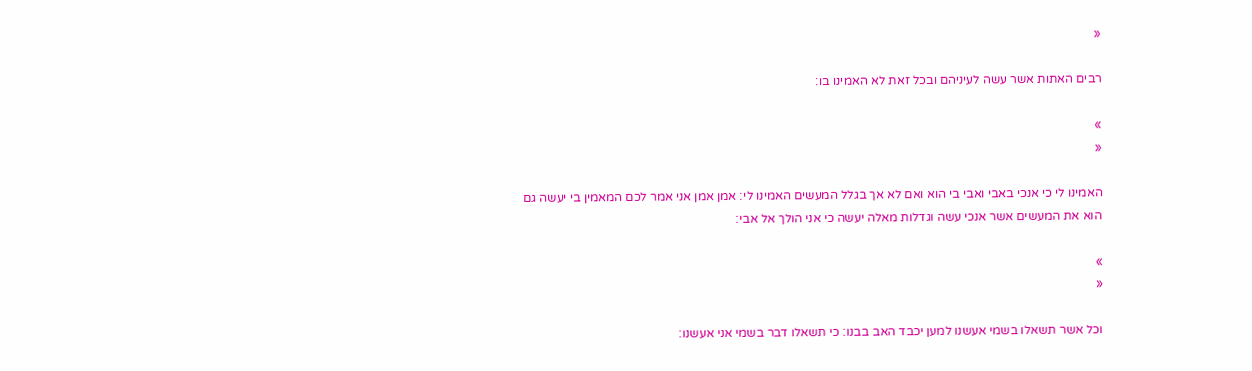«

רבים האתות אשר עשה לעיניהם ובכל זאת לא האמינו בו׃

»
«

האמינו לי כי אנכי באבי ואבי בי הוא ואם לא אך בגלל המעשים האמינו לי׃ אמן אמן אני אמר לכם המאמין בי יעשה גם הוא את המעשים אשר אנכי עשה וגדלות מאלה יעשה כי אני הולך אל אבי׃

»
«

וכל אשר תשאלו בשמי אעשנו למען יכבד האב בבנו׃ כי תשאלו דבר בשמי אני אעשנו׃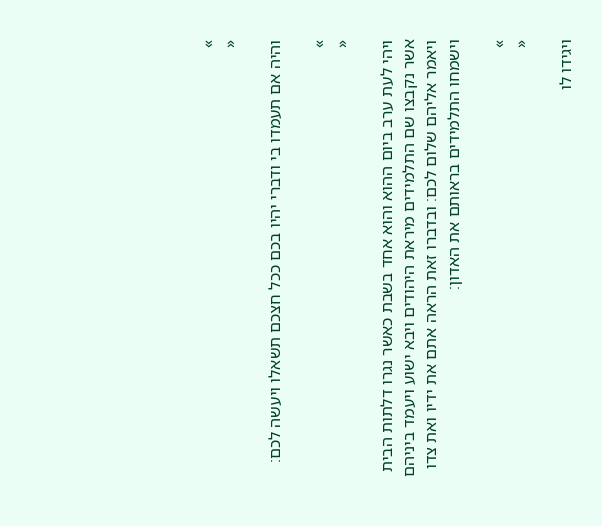»
«

והיה אם תעמדו בי ודברי יהיו בכם ככל חצכם תשאלו ויעשה לכם׃

»
«

ויהי לעת ערב ביום ההוא והוא אחד בשבת כאשר נגרו דלתות הבית אשר נקבצו שם התלמידים מיראת היהודים ויבא ישוע ויעמד ביניהם ויאמר אליהם שלום לכם׃ ובדברו זאת הראה אתם את ידיו ואת צדו וישמחו התלמידים בראותם את האדון׃

»
«

ויגידו לו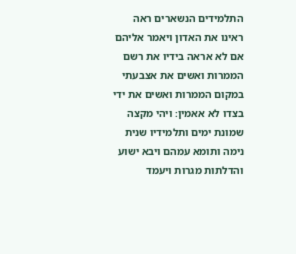התלמידים הנשארים ראה ראינו את האדון ויאמר אליהם אם לא אראה בידיו את רשם הממרות ואשים את אצבעתי במקום הממרות ואשים את ידי בצדו לא אאמין׃ ויהי מקצה שמונת ימים ותלמידיו שנית נימה ותומא עמהם ויבא ישוע והדלתות מגרות ויעמד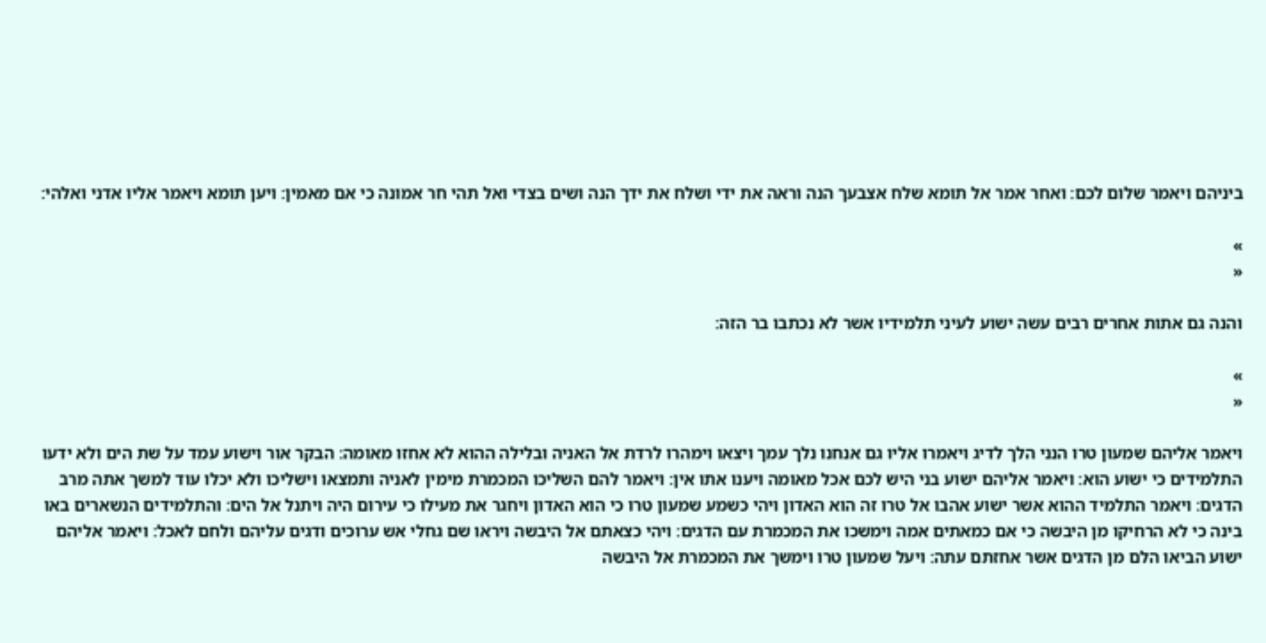ביניהם ויאמר שלום לכם׃ ואחר אמר אל תומא שלח אצבעך הנה וראה את ידי ושלח את ידך הנה ושים בצדי ואל תהי חר אמונה כי אם מאמין׃ ויען תומא ויאמר אליו אדני ואלהי׃

»
«

והנה גם אתות אחרים רבים עשה ישוע לעיני תלמידיו אשר לא נכתבו בר הזה׃

»
«

ויאמר אליהם שמעון טרו הנני הלך לדיג ויאמרו אליו גם אנחנו נלך עמך ויצאו וימהרו לרדת אל האניה ובלילה ההוא לא אחזו מאומה׃ הבקר אור וישוע עמד על שת הים ולא ידעו התלמידים כי ישוע הוא׃ ויאמר אליהם ישוע בני היש לכם אכל מאומה ויענו אתו אין׃ ויאמר להם השליכו המכמרת מימין לאניה ותמצאו וישליכו ולא יכלו עוד למשך אתה מרב הדגים׃ ויאמר התלמיד ההוא אשר ישוע אהבו אל טרו זה הוא האדון ויהי כשמע שמעון טרו כי הוא האדון ויחגר את מעילו כי עירום היה ויתנל אל הים׃ והתלמידים הנשארים באו בינה כי לא הרחיקו מן היבשה כי אם כמאתים אמה וימשכו את המכמרת עם הדגים׃ ויהי כצאתם אל היבשה ויראו שם גחלי אש ערוכים ודגים עליהם ולחם לאכל׃ ויאמר אליהם ישוע הביאו הלם מן הדגים אשר אחזתם עתה׃ ויעל שמעון טרו וימשך את המכמרת אל היבשה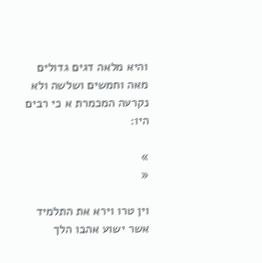והיא מלאה דגים גדולים מאה וחמשים ושלשה ולא נקרעה המכמרת א כי רבים היו׃

»
«

וין טרו וירא את התלמיד אשר ישוע אהבו הלך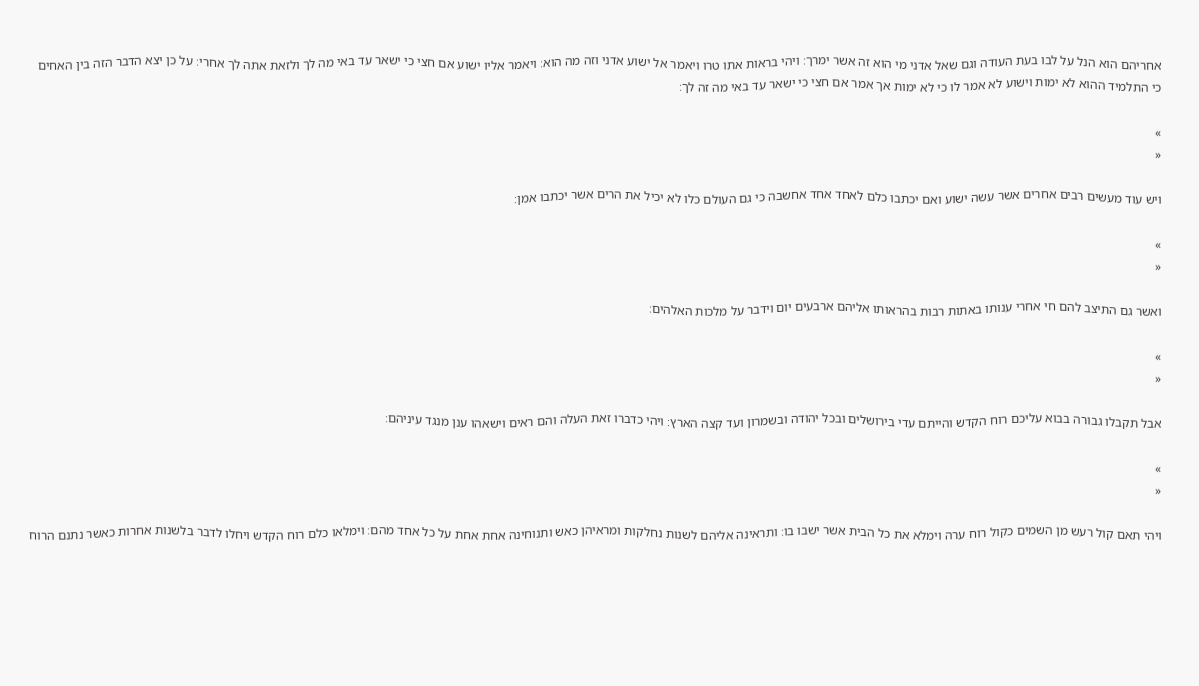אחריהם הוא הנל על לבו בעת העודה וגם שאל אדני מי הוא זה אשר ימרך׃ ויהי בראות אתו טרו ויאמר אל ישוע אדני וזה מה הוא׃ ויאמר אליו ישוע אם חצי כי ישאר עד באי מה לך ולזאת אתה לך אחרי׃ על כן יצא הדבר הזה בין האחים כי התלמיד ההוא לא ימות וישוע לא אמר לו כי לא ימות אך אמר אם חצי כי ישאר עד באי מה זה לך׃

»
«

ויש עוד מעשים רבים אחרים אשר עשה ישוע ואם יכתבו כלם לאחד אחד אחשבה כי גם העולם כלו לא יכיל את הרים אשר יכתבו אמן׃

»
«

ואשר גם התיצב להם חי אחרי ענותו באתות רבות בהראותו אליהם ארבעים יום וידבר על מלכות האלהים׃

»
«

אבל תקבלו גבורה בבוא עליכם רוח הקדש והייתם עדי בירושלים ובכל יהודה ובשמרון ועד קצה הארץ׃ ויהי כדברו זאת העלה והם ראים וישאהו ענן מנגד עיניהם׃

»
«

ויהי תאם קול רעש מן השמים כקול רוח ערה וימלא את כל הבית אשר ישבו בו׃ ותראינה אליהם לשנות נחלקות ומראיהן כאש ותנוחינה אחת אחת על כל אחד מהם׃ וימלאו כלם רוח הקדש ויחלו לדבר בלשנות אחרות כאשר נתנם הרוח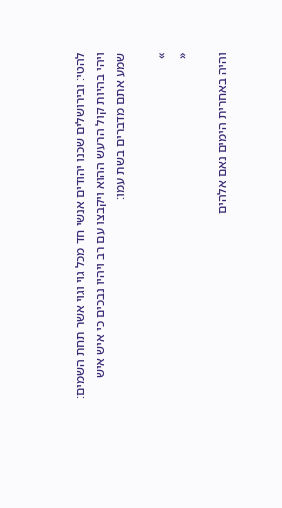להטי׃ ובירושלים שכנו יהודים אנשי חד מכל גוי וגוי אשר תחת השמים׃ ויהי בהיות קול הרעש ההוא ויקבצו עם רב ויהיו נבכים כי איש איש שמע אתם מדברים בשת עמו׃

»
«

והיה באחרית הימים נאם אלהים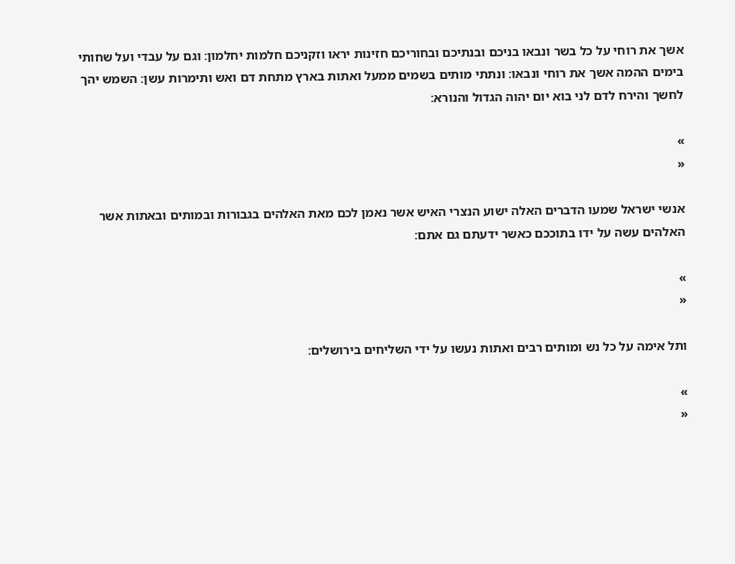אשך את רוחי על כל בשר ונבאו בניכם ובנתיכם ובחוריכם חזינות יראו וזקניכם חלמות יחלמון׃ וגם על עבדי ועל שחותי בימים ההמה אשך את רוחי ונבאו׃ ונתתי מותים בשמים ממעל ואתות בארץ מתחת דם ואש ותימרות עשן׃ השמש יהך לחשך והירח לדם לני בוא יום יהוה הגדול והנורא׃

»
«

אנשי ישראל שמעו הדברים האלה ישוע הנצרי האיש אשר נאמן לכם מאת האלהים בגבורות ובמותים ובאתות אשר האלהים עשה על ידו בתוככם כאשר ידעתם גם אתם׃

»
«

ותל אימה על כל נש ומותים רבים ואתות נעשו על ידי השליחים בירושלים׃

»
«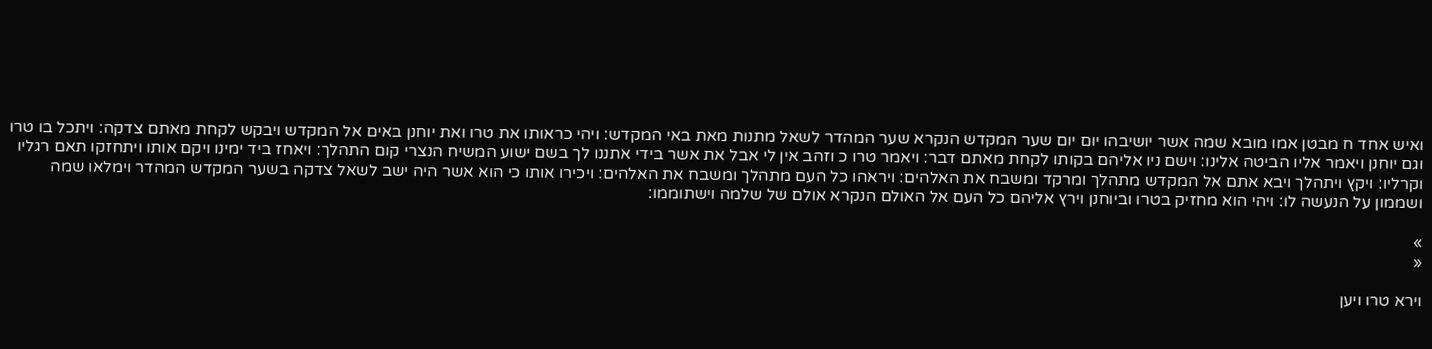ואיש אחד ח מבטן אמו מובא שמה אשר יושיבהו יום יום שער המקדש הנקרא שער המהדר לשאל מתנות מאת באי המקדש׃ ויהי כראותו את טרו ואת יוחנן באים אל המקדש ויבקש לקחת מאתם צדקה׃ ויתכל בו טרו וגם יוחנן ויאמר אליו הביטה אלינו׃ וישם ניו אליהם בקותו לקחת מאתם דבר׃ ויאמר טרו כ וזהב אין לי אבל את אשר בידי אתננו לך בשם ישוע המשיח הנצרי קום התהלך׃ ויאחז ביד ימינו ויקם אותו ויתחזקו תאם רגליו וקרליו׃ ויקץ ויתהלך ויבא אתם אל המקדש מתהלך ומרקד ומשבח את האלהים׃ ויראהו כל העם מתהלך ומשבח את האלהים׃ ויכירו אותו כי הוא אשר היה ישב לשאל צדקה בשער המקדש המהדר וימלאו שמה ושממון על הנעשה לו׃ ויהי הוא מחזיק בטרו וביוחנן וירץ אליהם כל העם אל האולם הנקרא אולם של שלמה וישתוממו׃

»
«

וירא טרו ויען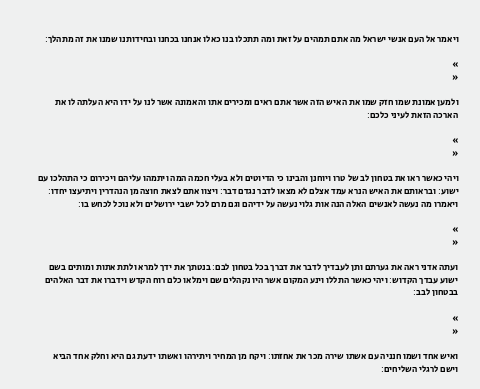ויאמר אל העם אנשי ישראל מה אתם תמהים על זאת ומה תתכלו בנו כאלו אנחנו בכחנו ובחידותנו שמנו את זה מתהלך׃

»
«

ולמען אמונת שמו חזק שמו את האיש הזה אשר אתם ראים ומכירים אתו והאמונה אשר לנו על ידו היא העלתה לו את הארכה הזאת לעיני כלכם׃

»
«

ויהי כאשר ראו את בטחון לב של טרו ויוחנן והבינו כי הדיוטים ולא בעלי חכמה המה ויתמהו עליהם ויכירום כי התהלכו עם ישוע׃ ובראותם את האיש הנרא עמד אצלם לא מצאו לדבר נגדם דבר׃ ויצוו אתם לצאת חוצה מן הנהדרין ויתיעצו יחדו׃ ויאמרו מה נעשה לאנשים האלה הנה אות גלוי נעשה על ידיהם וגם מרם לכל ישבי ירושלים ולא נוכל לכחש בו׃

»
«

ועתה אדני ראה את גערתם ותן לעבדיך לדבר את דברך בכל בטחון לבם׃ בנטתך את ידך למרא ולתת אתות ומותים בשם ישוע עבדך הקדוש׃ ויהי כאשר התללו וינע המקום אשר היו נקהלים שם וימלאו כלם רוח הקדש וידברו את דבר האלהים בבטחון לבב׃

»
«

ואיש אחד ושמו חנניה עם אשתו שירה מכר את אחזתו׃ ויקח מן המחיר ויתירהו ואשתו ידעת גם היא וחלק אחד הביא וישם לרגלי השליחים׃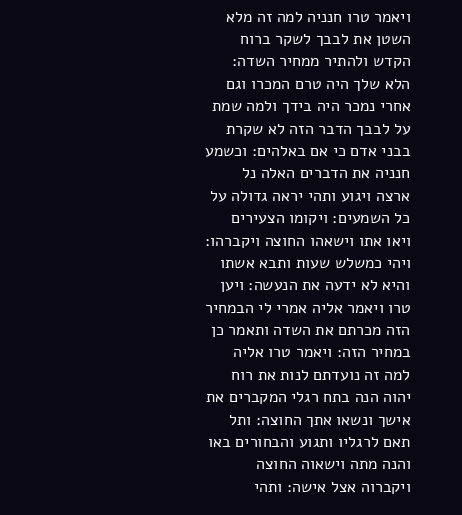ויאמר טרו חנניה למה זה מלא השטן את לבבך לשקר ברוח הקדש ולהתיר ממחיר השדה׃ הלא שלך היה טרם המכרו וגם אחרי נמכר היה בידך ולמה שמת על לבבך הדבר הזה לא שקרת בבני אדם כי אם באלהים׃ וכשמע חנניה את הדברים האלה נל ארצה ויגוע ותהי יראה גדולה על כל השמעים׃ ויקומו הצעירים ויאו אתו וישאהו החוצה ויקברהו׃ ויהי כמשלש שעות ותבא אשתו והיא לא ידעה את הנעשה׃ ויען טרו ויאמר אליה אמרי לי הבמחיר הזה מכרתם את השדה ותאמר כן במחיר הזה׃ ויאמר טרו אליה למה זה נועדתם לנות את רוח יהוה הנה בתח רגלי המקברים את אישך ונשאו אתך החוצה׃ ותל תאם לרגליו ותגוע והבחורים באו והנה מתה וישאוה החוצה ויקברוה אצל אישה׃ ותהי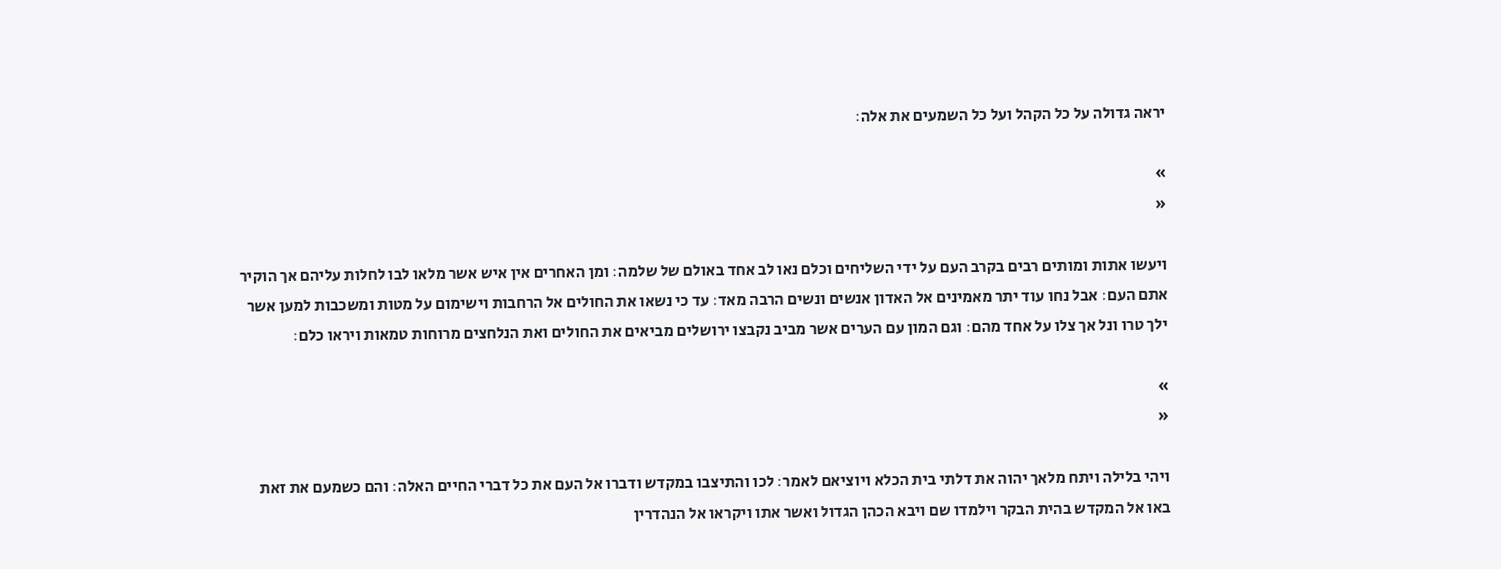יראה גדולה על כל הקהל ועל כל השמעים את אלה׃

»
«

ויעשו אתות ומותים רבים בקרב העם על ידי השליחים וכלם נאו לב אחד באולם של שלמה׃ ומן האחרים אין איש אשר מלאו לבו לחלות עליהם אך הוקיר אתם העם׃ אבל נחו עוד יתר מאמינים אל האדון אנשים ונשים הרבה מאד׃ עד כי נשאו את החולים אל הרחבות וישימום על מטות ומשכבות למען אשר ילך טרו ונל אך צלו על אחד מהם׃ וגם המון עם הערים אשר מביב נקבצו ירושלים מביאים את החולים ואת הנלחצים מרוחות טמאות ויראו כלם׃

»
«

ויהי בלילה ויתח מלאך יהוה את דלתי בית הכלא ויוציאם לאמר׃ לכו והתיצבו במקדש ודברו אל העם את כל דברי החיים האלה׃ והם כשמעם את זאת באו אל המקדש בהית הבקר וילמדו שם ויבא הכהן הגדול ואשר אתו ויקראו אל הנהדרין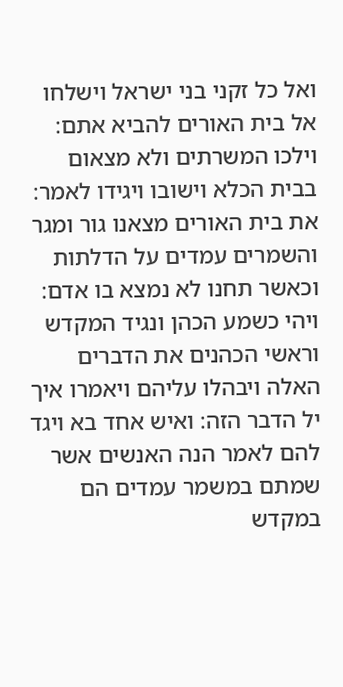ואל כל זקני בני ישראל וישלחו אל בית האורים להביא אתם׃ וילכו המשרתים ולא מצאום בבית הכלא וישובו ויגידו לאמר׃ את בית האורים מצאנו גור ומגר והשמרים עמדים על הדלתות וכאשר תחנו לא נמצא בו אדם׃ ויהי כשמע הכהן ונגיד המקדש וראשי הכהנים את הדברים האלה ויבהלו עליהם ויאמרו איך יל הדבר הזה׃ ואיש אחד בא ויגד להם לאמר הנה האנשים אשר שמתם במשמר עמדים הם במקדש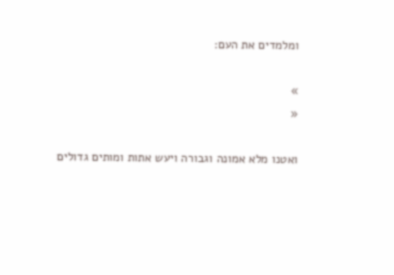ומלמדים את העם׃

»
«

ואטנו מלא אמונה וגבורה ויעש אתות ומותים גדולים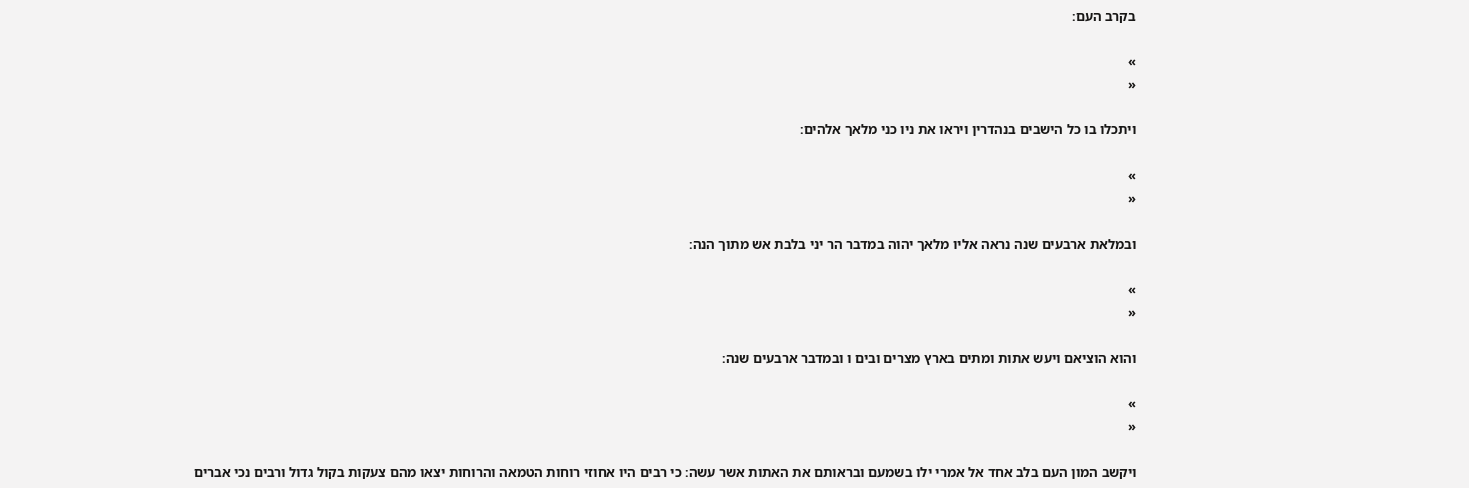בקרב העם׃

»
«

ויתכלו בו כל הישבים בנהדרין ויראו את ניו כני מלאך אלהים׃

»
«

ובמלאת ארבעים שנה נראה אליו מלאך יהוה במדבר הר יני בלבת אש מתוך הנה׃

»
«

והוא הוציאם ויעש אתות ומתים בארץ מצרים ובים ו ובמדבר ארבעים שנה׃

»
«

ויקשב המון העם בלב אחד אל אמרי ילו בשמעם ובראותם את האתות אשר עשה׃ כי רבים היו אחוזי רוחות הטמאה והרוחות יצאו מהם צעקות בקול גדול ורבים נכי אברים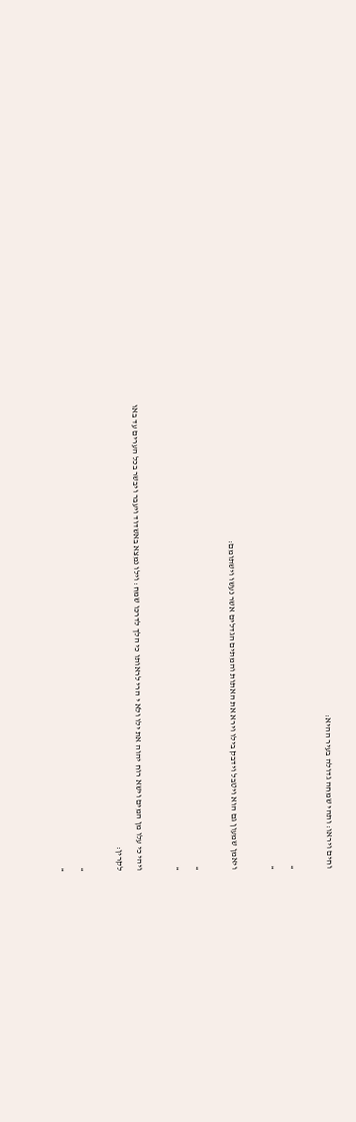וחים ויראו׃ ותהי שמחה גדולה בעיר ההיא׃

»
«

ויאמן שמעון גם הוא ויטבל וידבק בילו וירא את האתות והמתים הגדלים אשר נעשו וישתומם׃

»
«

ויהי כי עלו מן המים וישא רוח יהוה את ילו ולא י הרי לראותו כי הלך לדרכו שמח׃ וילו נמצא באשדוד ויעבר ויבשר בכל הערים עד באו לקרין׃

»
«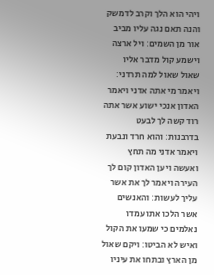ויהי הוא הלך וקרב לדמשק והנה תאם נגה עליו מביב אור מן השמים׃ ויל ארצה וישמע קול מדבר אליו שאול שאול למה תרדני׃ ויאמר מי אתה אדני ויאמר האדון אנכי ישוע אשר אתה רוד קשה לך לבעט בדרבנות׃ והוא חרד ונבעת ויאמר אדני מה תחץ ואעשה ויען האדון קום לך העירה ויאמר לך את אשר עליך לעשות׃ והאנשים אשר הלכו אתו עמדו נאלמים כי שמעו את הקול ואיש לא הביטו׃ ויקם שאול מן הארץ ובתחו את עיניו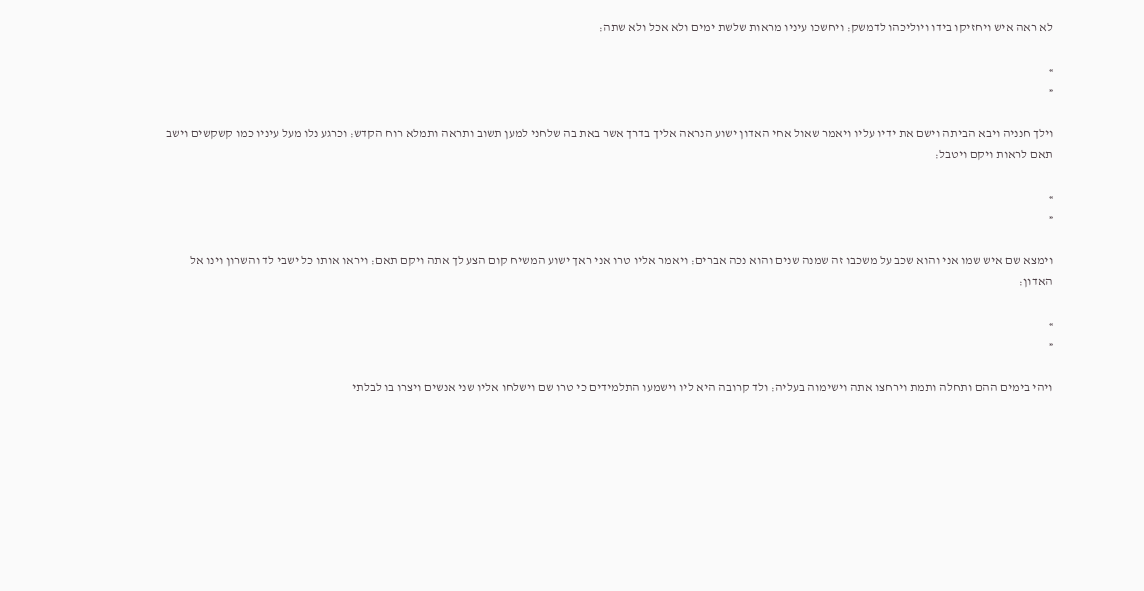לא ראה איש ויחזיקו בידו ויוליכהו לדמשק׃ ויחשכו עיניו מראות שלשת ימים ולא אכל ולא שתה׃

»
«

וילך חנניה ויבא הביתה וישם את ידיו עליו ויאמר שאול אחי האדון ישוע הנראה אליך בדרך אשר באת בה שלחני למען תשוב ותראה ותמלא רוח הקדש׃ וכרגע נלו מעל עיניו כמו קשקשים וישב תאם לראות ויקם ויטבל׃

»
«

וימצא שם איש שמו אני והוא שכב על משכבו זה שמנה שנים והוא נכה אברים׃ ויאמר אליו טרו אני ראך ישוע המשיח קום הצע לך אתה ויקם תאם׃ ויראו אותו כל ישבי לד והשרון וינו אל האדון׃

»
«

ויהי בימים ההם ותחלה ותמת וירחצו אתה וישימוה בעליה׃ ולד קרובה היא ליו וישמעו התלמידים כי טרו שם וישלחו אליו שני אנשים ויצרו בו לבלתי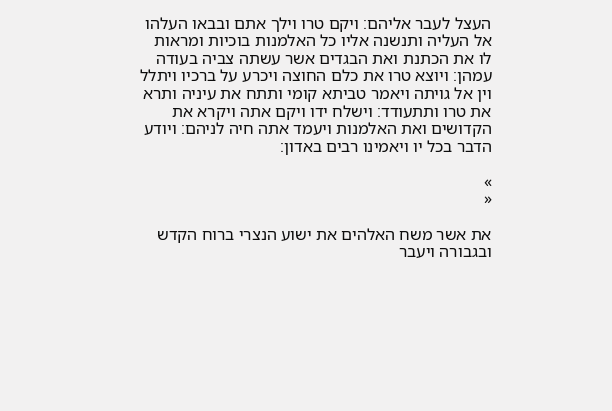העצל לעבר אליהם׃ ויקם טרו וילך אתם ובבאו העלהו אל העליה ותנשנה אליו כל האלמנות בוכיות ומראות לו את הכתנת ואת הבגדים אשר עשתה צביה בעודה עמהן׃ ויוצא טרו את כלם החוצה ויכרע על ברכיו ויתלל וין אל גויתה ויאמר טביתא קומי ותתח את עיניה ותרא את טרו ותתעודד׃ וישלח ידו ויקם אתה ויקרא את הקדושים ואת האלמנות ויעמד אתה חיה לניהם׃ ויודע הדבר בכל יו ויאמינו רבים באדון׃

»
«

את אשר משח האלהים את ישוע הנצרי ברוח הקדש ובגבורה ויעבר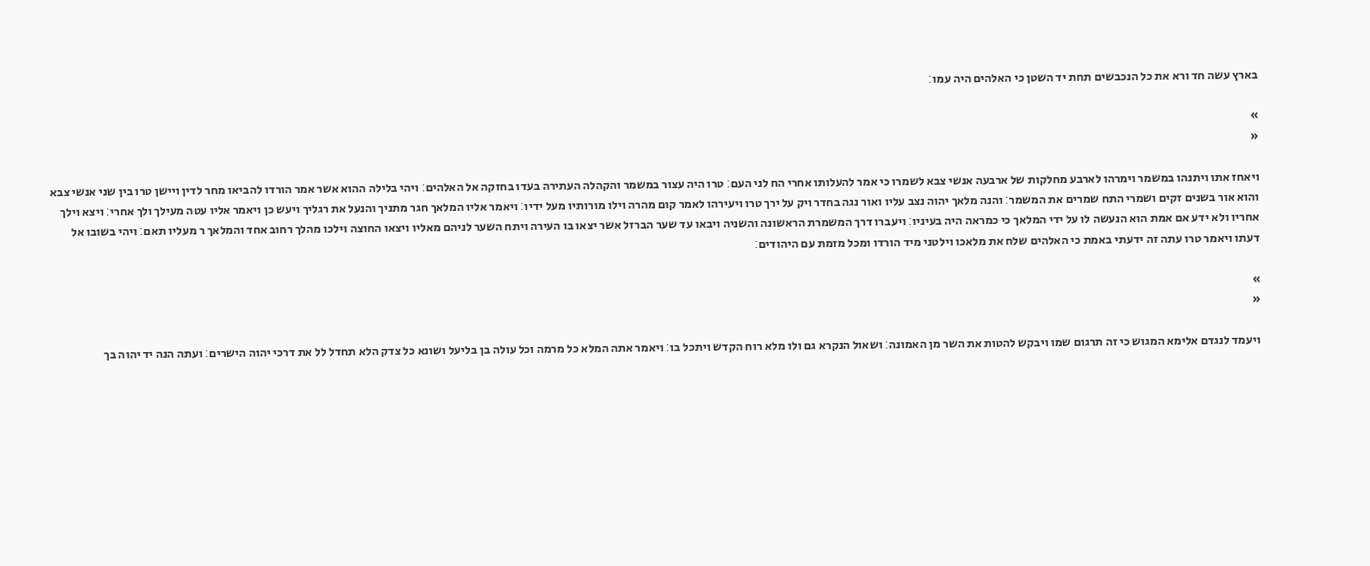בארץ עשה חד ורא את כל הנכבשים תחת יד השטן כי האלהים היה עמו׃

»
«

ויאחז אתו ויתנהו במשמר וימרהו לארבע מחלקות של ארבעה אנשי צבא לשמרו כי אמר להעלותו אחרי הח לני העם׃ טרו היה עצור במשמר והקהלה העתירה בעדו בחזקה אל האלהים׃ ויהי בלילה ההוא אשר אמר הורדו להביאו מחר לדין ויישן טרו בין שני אנשי צבא והוא אור בשנים זקים ושמרי התח שמרים את המשמר׃ והנה מלאך יהוה נצב עליו ואור נגה בחדר ויק על ירך טרו ויעירהו לאמר קום מהרה וילו מורותיו מעל ידיו׃ ויאמר אליו המלאך חגר מתניך והנעל את רגליך ויעש כן ויאמר אליו עטה מעילך ולך אחרי׃ ויצא וילך אחריו ולא ידע אם אמת הוא הנעשה לו על ידי המלאך כי כמראה היה בעיניו׃ ויעברו דרך המשמרת הראשונה והשניה ויבאו עד שער הברזל אשר יצאו בו העירה ויתח השער לניהם מאליו ויצאו החוצה וילכו מהלך רחוב אחד והמלאך ר מעליו תאם׃ ויהי בשובו אל דעתו ויאמר טרו עתה זה ידעתי באמת כי האלהים שלח את מלאכו וילטני מיד הורדו ומכל מזמת עם היהודים׃

»
«

ויעמד לנגדם אלימא המגוש כי זה תרגום שמו ויבקש להטות את השר מן האמונה׃ ושאול הנקרא גם ולו מלא רוח הקדש ויתכל בו׃ ויאמר אתה המלא כל מרמה וכל עולה בן בליעל ושונא כל צדק הלא תחדל לל את דרכי יהוה הישרים׃ ועתה הנה יד יהוה בך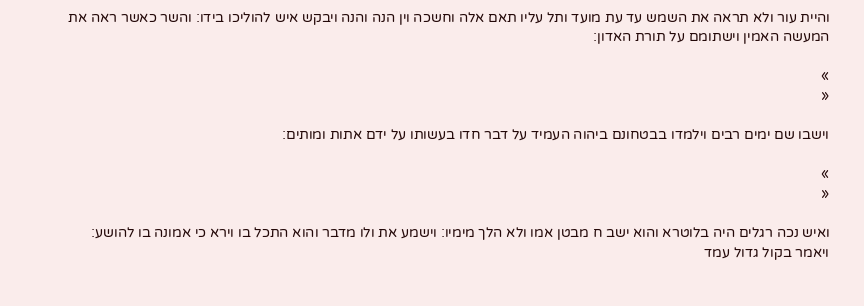והיית עור ולא תראה את השמש עד עת מועד ותל עליו תאם אלה וחשכה וין הנה והנה ויבקש איש להוליכו בידו׃ והשר כאשר ראה את המעשה האמין וישתומם על תורת האדון׃

»
«

וישבו שם ימים רבים וילמדו בבטחונם ביהוה העמיד על דבר חדו בעשותו על ידם אתות ומותים׃

»
«

ואיש נכה רגלים היה בלוטרא והוא ישב ח מבטן אמו ולא הלך מימיו׃ וישמע את ולו מדבר והוא התכל בו וירא כי אמונה בו להושע׃ ויאמר בקול גדול עמד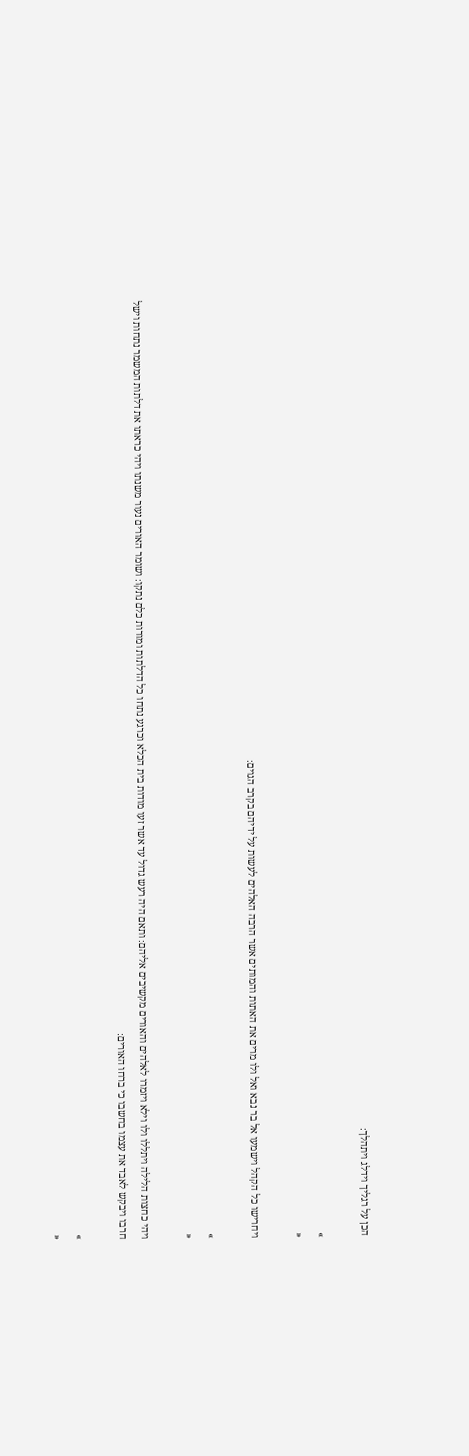הכן על רגליך וידלג ויתהלך׃

»
«

ויחרישו כל הקהל וישמעו אל בר נבא ואל ולו מרים את האתות והמותים אשר הרבה האלהים לעשות על ידיהם בקרב הגוים׃

»
«

ויהי כחצות הלילה ויתללו ולו וילא ויזמרו לאלהים והאורים מקשיבים אליהם׃ ותאם היה רעש גדול עד אשר זעו מודות בית הכלא וכרגע נתחו כל הדלתות ומורות כלם נתקו׃ ושומר האורים נעור משנתו ויהי כראתו את דלתות המשמר נתחות וישל חרבו ויבקש לאבד את עצמו בחשבו כי ברחו האורים׃

»
«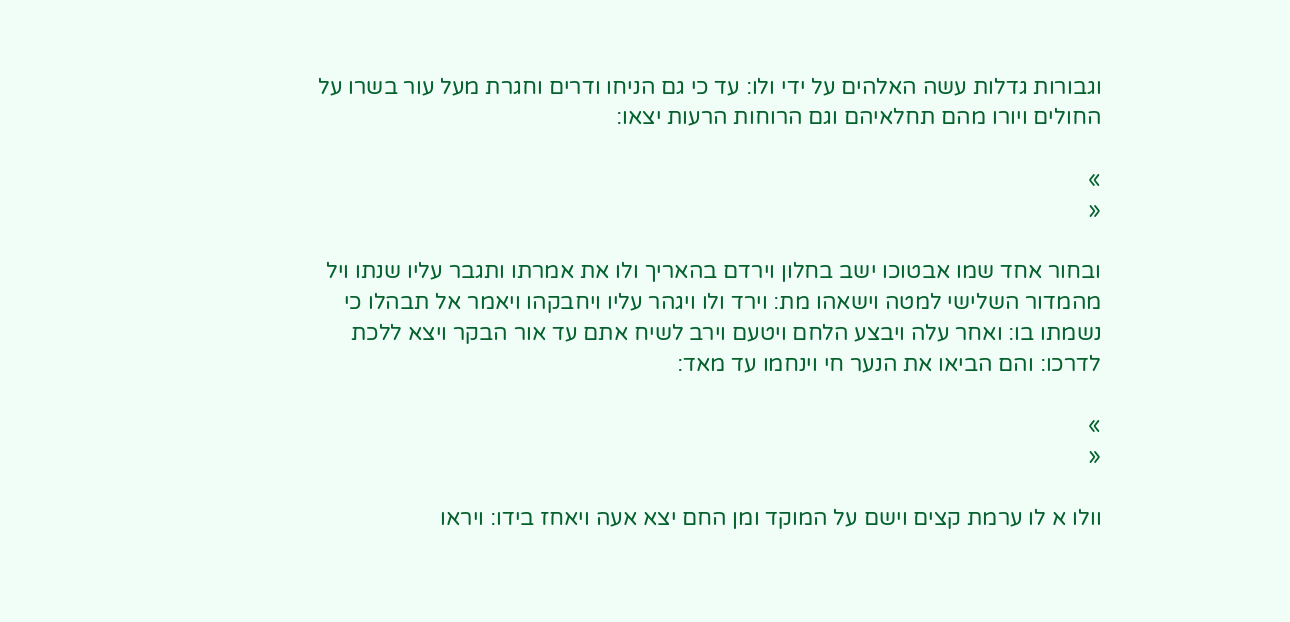וגבורות גדלות עשה האלהים על ידי ולו׃ עד כי גם הניחו ודרים וחגרת מעל עור בשרו על החולים ויורו מהם תחלאיהם וגם הרוחות הרעות יצאו׃

»
«

ובחור אחד שמו אבטוכו ישב בחלון וירדם בהאריך ולו את אמרתו ותגבר עליו שנתו ויל מהמדור השלישי למטה וישאהו מת׃ וירד ולו ויגהר עליו ויחבקהו ויאמר אל תבהלו כי נשמתו בו׃ ואחר עלה ויבצע הלחם ויטעם וירב לשיח אתם עד אור הבקר ויצא ללכת לדרכו׃ והם הביאו את הנער חי וינחמו עד מאד׃

»
«

וולו א לו ערמת קצים וישם על המוקד ומן החם יצא אעה ויאחז בידו׃ ויראו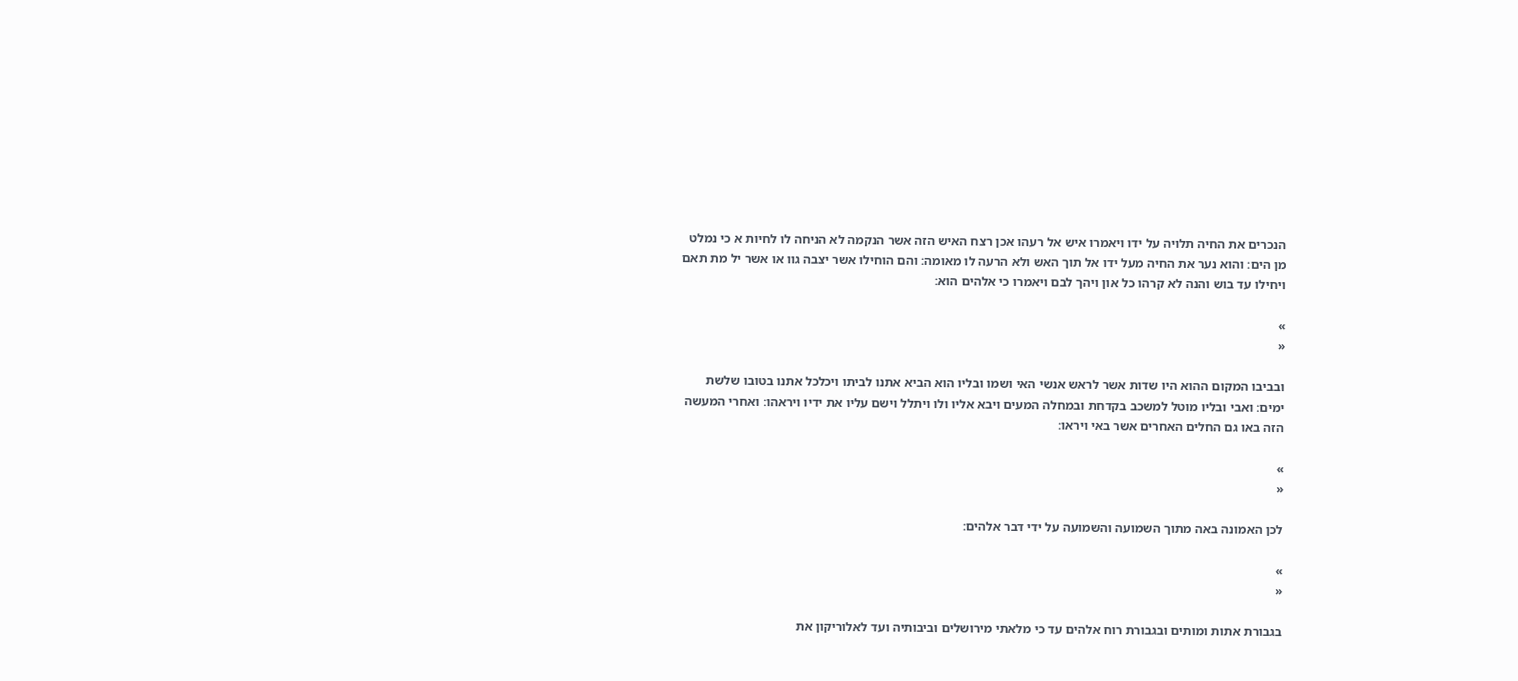הנכרים את החיה תלויה על ידו ויאמרו איש אל רעהו אכן רצח האיש הזה אשר הנקמה לא הניחה לו לחיות א כי נמלט מן הים׃ והוא נער את החיה מעל ידו אל תוך האש ולא הרעה לו מאומה׃ והם הוחילו אשר יצבה גוו או אשר יל מת תאם ויחילו עד בוש והנה לא קרהו כל און ויהך לבם ויאמרו כי אלהים הוא׃

»
«

ובביבו המקום ההוא היו שדות אשר לראש אנשי האי ושמו ובליו הוא הביא אתנו לביתו ויכלכל אתנו בטובו שלשת ימים׃ ואבי ובליו מוטל למשכב בקדחת ובמחלה המעים ויבא אליו ולו ויתלל וישם עליו את ידיו ויראהו׃ ואחרי המעשה הזה באו גם החלים האחרים אשר באי ויראו׃

»
«

לכן האמונה באה מתוך השמועה והשמועה על ידי דבר אלהים׃

»
«

בגבורת אתות ומותים ובגבורת רוח אלהים עד כי מלאתי מירושלים וביבותיה ועד לאלוריקון את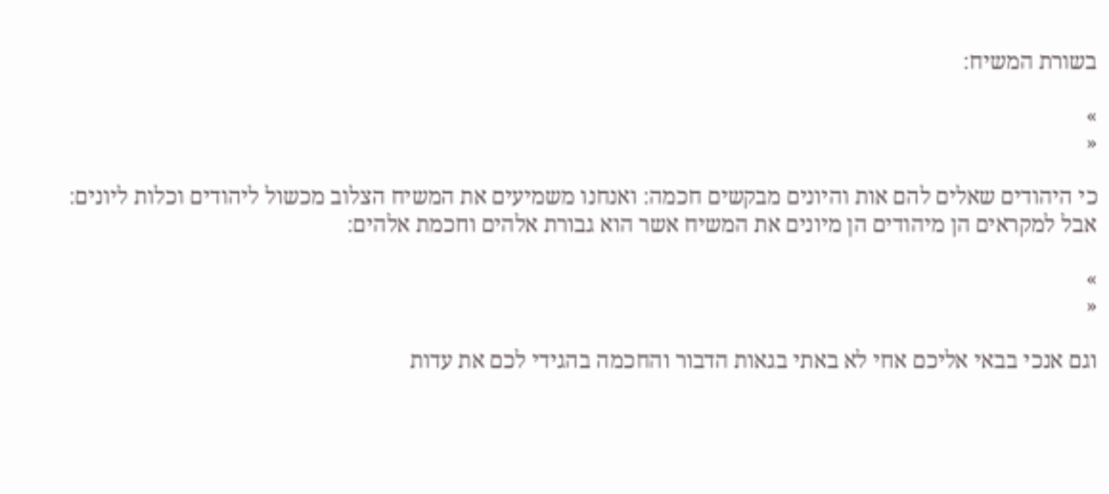בשורת המשיח׃

»
«

כי היהודים שאלים להם אות והיונים מבקשים חכמה׃ ואנחנו משמיעים את המשיח הצלוב מכשול ליהודים וכלות ליונים׃ אבל למקראים הן מיהודים הן מיונים את המשיח אשר הוא גבורת אלהים וחכמת אלהים׃

»
«

וגם אנכי בבאי אליכם אחי לא באתי בגאות הדבור והחכמה בהגידי לכם את עדות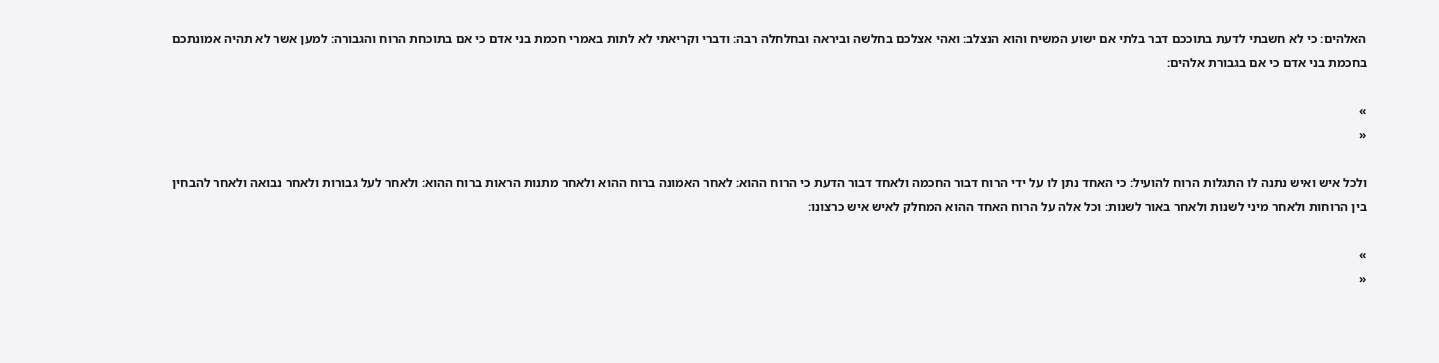האלהים׃ כי לא חשבתי לדעת בתוככם דבר בלתי אם ישוע המשיח והוא הנצלב׃ ואהי אצלכם בחלשה וביראה ובחלחלה רבה׃ ודברי וקריאתי לא לתות באמרי חכמת בני אדם כי אם בתוכחת הרוח והגבורה׃ למען אשר לא תהיה אמונתכם בחכמת בני אדם כי אם בגבורת אלהים׃

»
«

ולכל איש ואיש נתנה לו התגלות הרוח להועיל׃ כי האחד נתן לו על ידי הרוח דבור החכמה ולאחד דבור הדעת כי הרוח ההוא׃ לאחר האמונה ברוח ההוא ולאחר מתנות הראות ברוח ההוא׃ ולאחר לעל גבורות ולאחר נבואה ולאחר להבחין בין הרוחות ולאחר מיני לשנות ולאחר באור לשנות׃ וכל אלה על הרוח האחד ההוא המחלק לאיש איש כרצונו׃

»
«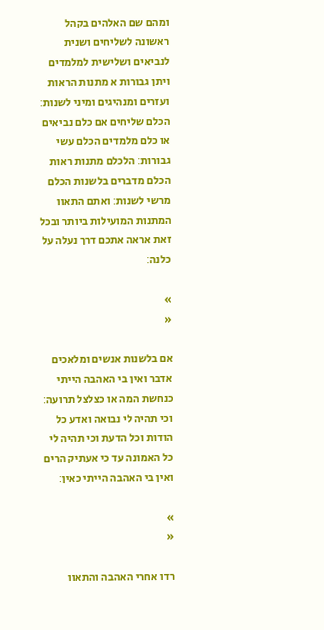ומהם שם האלהים בקהל ראשונה לשליחים ושנית לנביאים ושלישית למלמדים ויתן גבורות א מתנות הראות ועזרים ומנהיגים ומיני לשנות׃ הכלם שליחים אם כלם נביאים או כלם מלמדים הכלם עשי גבורות׃ הלכלם מתנות ראות הכלם מדברים בלשנות הכלם מרשי לשנות׃ ואתם התאוו המתנות המועילות ביותר ובכל זאת אראה אתכם דרך נעלה על כלנה׃

»
«

אם בלשנות אנשים ומלאכים אדבר ואין בי האהבה הייתי כנחשת המה או כצלצל תרועה׃ וכי תהיה לי נבואה ואדע כל הודות וכל הדעת וכי תהיה לי כל האמונה עד כי אעתיק הרים ואין בי האהבה הייתי כאין׃

»
«

רדו אחרי האהבה והתאוו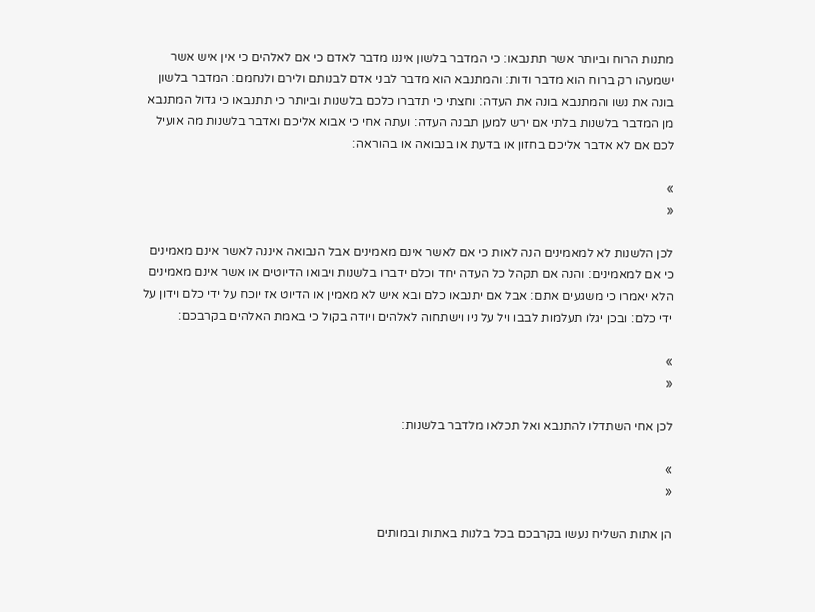מתנות הרוח וביותר אשר תתנבאו׃ כי המדבר בלשון איננו מדבר לאדם כי אם לאלהים כי אין איש אשר ישמעהו רק ברוח הוא מדבר ודות׃ והמתנבא הוא מדבר לבני אדם לבנותם ולירם ולנחמם׃ המדבר בלשון בונה את נשו והמתנבא בונה את העדה׃ וחצתי כי תדברו כלכם בלשנות וביותר כי תתנבאו כי גדול המתנבא מן המדבר בלשנות בלתי אם ירש למען תבנה העדה׃ ועתה אחי כי אבוא אליכם ואדבר בלשנות מה אועיל לכם אם לא אדבר אליכם בחזון או בדעת או בנבואה או בהוראה׃

»
«

לכן הלשנות לא למאמינים הנה לאות כי אם לאשר אינם מאמינים אבל הנבואה איננה לאשר אינם מאמינים כי אם למאמינים׃ והנה אם תקהל כל העדה יחד וכלם ידברו בלשנות ויבואו הדיוטים או אשר אינם מאמינים הלא יאמרו כי משגעים אתם׃ אבל אם יתנבאו כלם ובא איש לא מאמין או הדיוט אז יוכח על ידי כלם וידון על ידי כלם׃ ובכן יגלו תעלמות לבבו ויל על ניו וישתחוה לאלהים ויודה בקול כי באמת האלהים בקרבכם׃

»
«

לכן אחי השתדלו להתנבא ואל תכלאו מלדבר בלשנות׃

»
«

הן אתות השליח נעשו בקרבכם בכל בלנות באתות ובמותים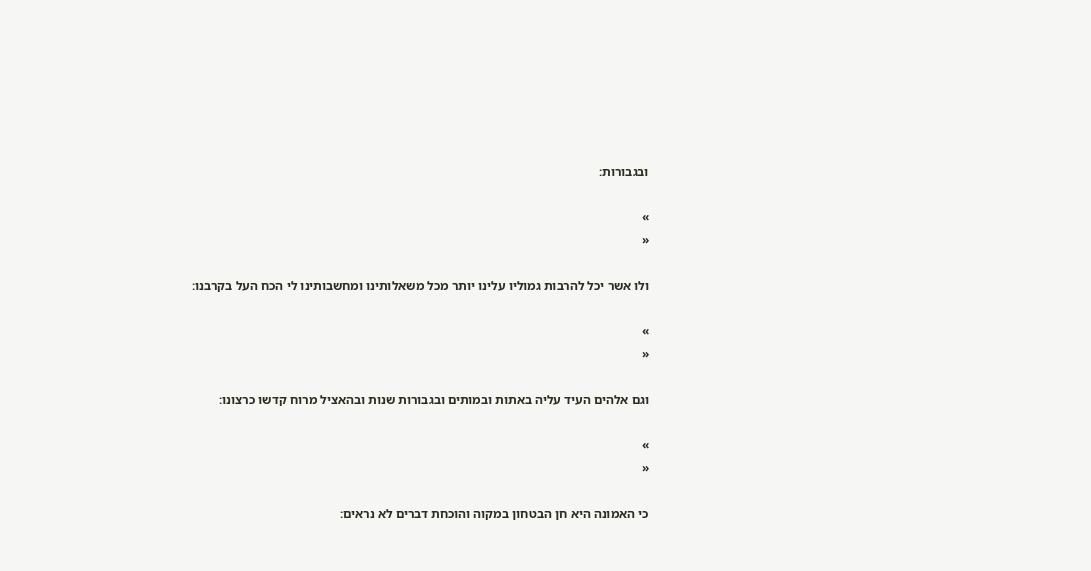ובגבורות׃

»
«

ולו אשר יכל להרבות גמוליו עלינו יותר מכל משאלותינו ומחשבותינו לי הכח העל בקרבנו׃

»
«

וגם אלהים העיד עליה באתות ובמותים ובגבורות שנות ובהאציל מרוח קדשו כרצונו׃

»
«

כי האמונה היא חן הבטחון במקוה והוכחת דברים לא נראים׃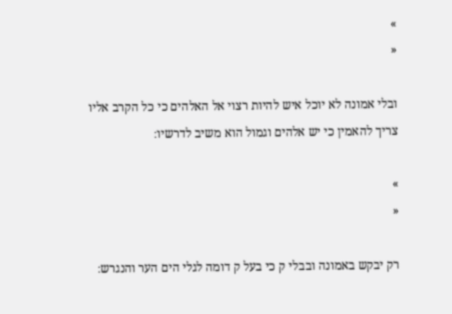»
«

ובלי אמונה לא יוכל איש להיות רצוי אל האלהים כי כל הקרב אליו צריך להאמין כי יש אלהים וגמול הוא משיב לדרשיו׃

»
«

רק יבקש באמונה ובבלי ק כי בעל ק דומה לגלי הים הער והנגרש׃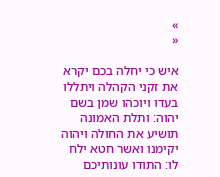»
«

איש כי יחלה בכם יקרא את זקני הקהלה ויתללו בעדו ויוכהו שמן בשם יהוה׃ ותלת האמונה תושיע את החולה ויהוה יקימנו ואשר חטא ילח לו׃ התודו עונותיכם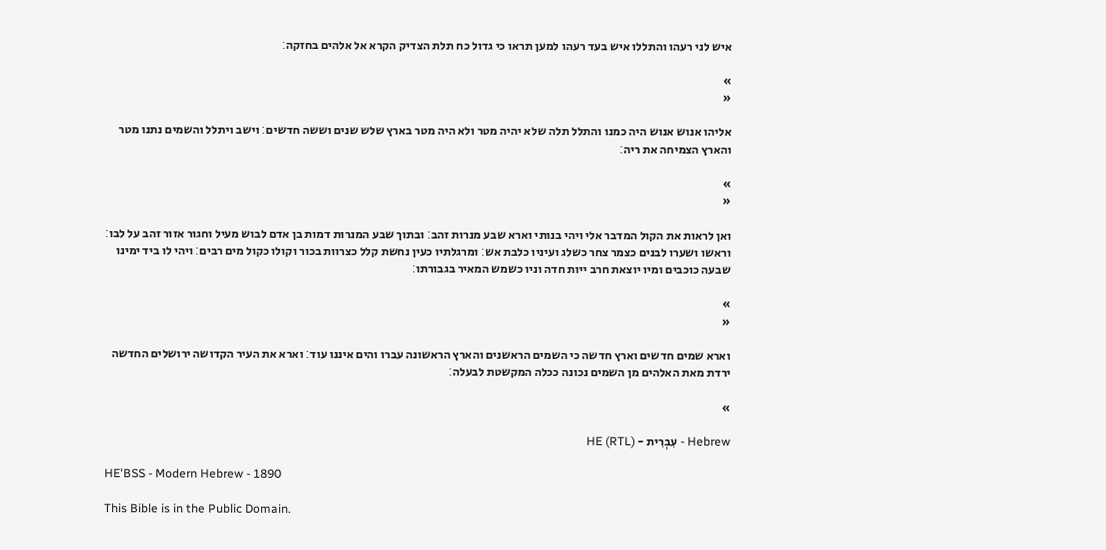איש לני רעהו והתללו איש בעד רעהו למען תראו כי גדול כח תלת הצדיק הקרא אל אלהים בחזקה׃

»
«

אליהו אנוש אנוש היה כמנו והתלל תלה שלא יהיה מטר ולא היה מטר בארץ שלש שנים וששה חדשים׃ וישב ויתלל והשמים נתנו מטר והארץ הצמיחה את ריה׃

»
«

ואן לראות את הקול המדבר אלי ויהי בנותי וארא שבע מנרות זהב׃ ובתוך שבע המנרות דמות בן אדם לבוש מעיל וחגור אזור זהב על לבו׃ וראשו ושערו לבנים כצמר צחר כשלג ועיניו כלבת אש׃ ומרגלתיו כעין נחשת קלל כצרוות בכור וקולו כקול מים רבים׃ ויהי לו ביד ימינו שבעה כוכבים ומיו יוצאת חרב ייות חדה וניו כשמש המאיר בגבורתו׃

»
«

וארא שמים חדשים וארץ חדשה כי השמים הראשנים והארץ הראשונה עברו והים איננו עוד׃ וארא את העיר הקדושה ירושלים החדשה ירדת מאת האלהים מן השמים נכונה ככלה המקשטת לבעלה׃

»

Hebrew - עִבְרִית - HE (RTL)

HE'BSS - Modern Hebrew - 1890

This Bible is in the Public Domain.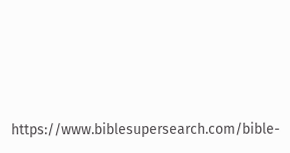https://www.biblesupersearch.com/bible-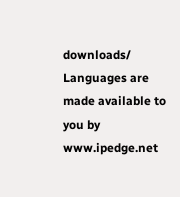downloads/
Languages are made available to you by www.ipedge.net